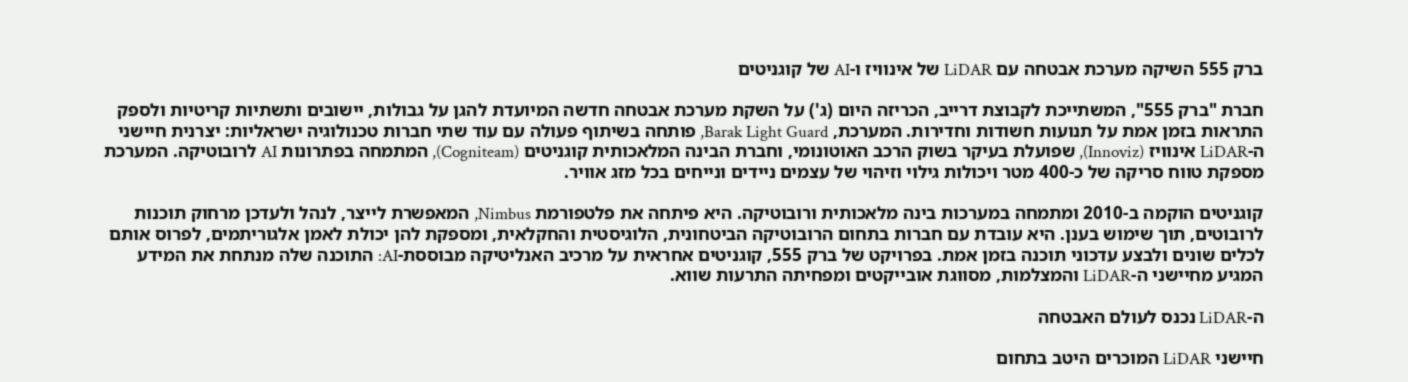ברק 555 השיקה מערכת אבטחה עם LiDAR של אינוויז ו-AI של קוגניטים

חברת "ברק 555", המשתייכת לקבוצת דרייב, הכריזה היום (ג') על השקת מערכת אבטחה חדשה המיועדת להגן על גבולות, יישובים ותשתיות קריטיות ולספק התראות בזמן אמת על תנועות חשודות וחדירות. המערכת, Barak Light Guard, פותחה בשיתוף פעולה עם עוד שתי חברות טכנולוגיה ישראליות: יצרנית חיישני ה-LiDAR אינוויז (Innoviz), שפועלת בעיקר בשוק הרכב האוטונומי, וחברת הבינה המלאכותית קוגניטים (Cogniteam), המתמחה בפתרונות AI לרובוטיקה. המערכת מספקת טווח סריקה של כ-400 מטר ויכולות גילוי וזיהוי של עצמים ניידים ונייחים בכל מזג אוויר.

קוגניטים הוקמה ב-2010 ומתמחה במערכות בינה מלאכותית ורובוטיקה. היא פיתחה את פלטפורמת Nimbus, המאפשרת לייצר, לנהל ולעדכן מרחוק תוכנות לרובוטים, תוך שימוש בענן. היא עובדת עם חברות בתחום הרובוטיקה הביטחונית, הלוגיסטית והחקלאית, ומספקת להן יכולת לאמן אלגוריתמים, לפרוס אותם לכלים שונים ולבצע עדכוני תוכנה בזמן אמת. בפרויקט של ברק 555, קוגניטים אחראית על מרכיב האנליטיקה מבוססת-AI: התוכנה שלה מנתחת את המידע המגיע מחיישני ה-LiDAR והמצלמות, מסווגת אובייקטים ומפחיתה התרעות שווא.

ה-LiDAR נכנס לעולם האבטחה

חיישני LiDAR המוכרים היטב בתחום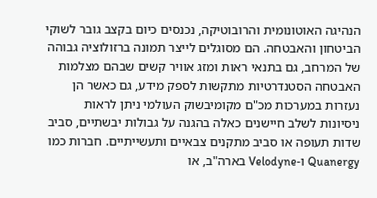הנהיגה האוטונומית והרובוטיקה, נכנסים כיום בקצב גובר לשוקי הביטחון והאבטחה. הם מסוגלים לייצר תמונה ברזולוציה גבוהה של המרחב, גם בתנאי ראות ומזג אוויר קשים שבהם מצלמות האבטחה הסטנדרטיות מתקשות לספק מידע, גם כאשר הן נעזרות במערכות מכ"ם מקומיבשוק העולמי ניתן לראות ניסיונות לשלב חיישנים כאלה בהגנה על גבולות יבשתיים, סביב שדות תעופה או סביב מתקנים צבאיים ותעשייתיים. חברות כמו Quanergy ו-Velodyne בארה"ב, או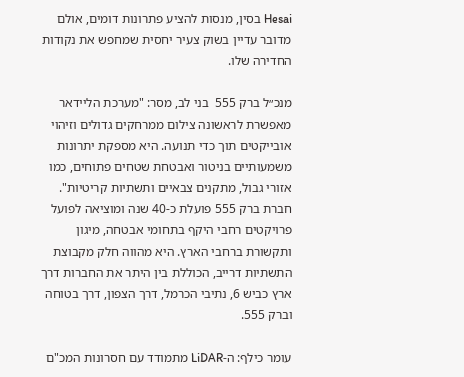Hesai בסין, מנסות להציע פתרונות דומים, אולם מדובר עדיין בשוק צעיר יחסית שמחפש את נקודות החדירה שלו.

מנכ״ל ברק 555  בני לב, מסר: "מערכת הליידאר מאפשרת לראשונה צילום ממרחקים גדולים וזיהוי אובייקטים תוך כדי תנועה. היא מספקת יתרונות משמעותיים בניטור ואבטחת שטחים פתוחים, כמו אזורי גבול, מתקנים צבאיים ותשתיות קריטיות". חברת ברק 555 פועלת כ-40 שנה ומוציאה לפועל פרויקטים רחבי היקף בתחומי אבטחה, מיגון ותקשורת ברחבי הארץ. היא מהווה חלק מקבוצת התשתיות דרייב, הכוללת בין היתר את החברות דרך ארץ כביש 6, נתיבי הכרמל, דרך הצפון, דרך בטוחה וברק 555.

עומר כילף: ה-LiDAR מתמודד עם חסרונות המכ"ם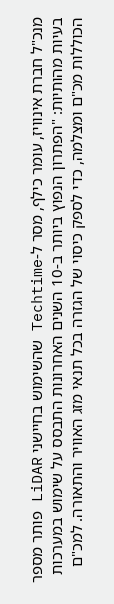מנכ"ל חברת אינוויז, עומר כילף, מסר ל-Techtime שהשימוש בחיישני LiDAR פותר מספר בעיות מהותיות: "הפתרון הנפוץ ביותר ב-10 השנים האחרונות התבסס על שימוש במערכות הכוללות מכ"ם ומצלמה, כדי לספק כיסוי של הגזרה בכל תנאי מזג האוויר והתאורה. למכ"ם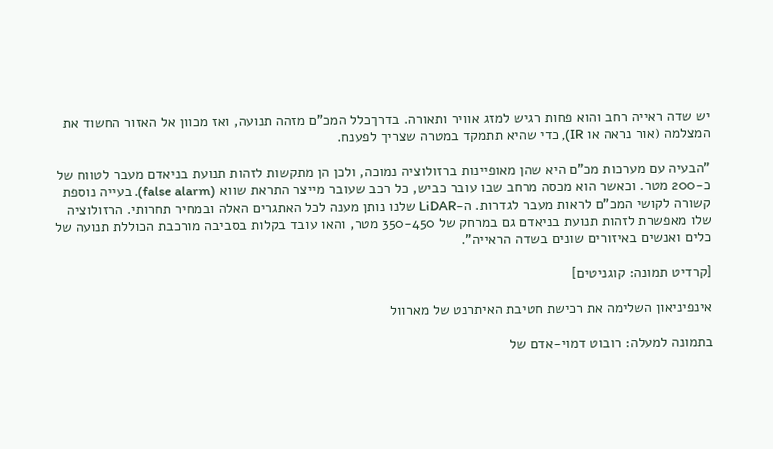יש שדה ראייה רחב והוא פחות רגיש למזג אוויר ותאורה. בדרךכלל המכ"ם מזהה תנועה, ואז מכוון אל האזור החשוד את המצלמה (אור נראה או IR), כדי שהיא תתמקד במטרה שצריך לפענח.

"הבעיה עם מערכות מכ"ם היא שהן מאופיינות ברזולוציה נמוכה, ולכן הן מתקשות לזהות תנועת בניאדם מעבר לטווח של כ-200 מטר. וכאשר הוא מכסה מרחב שבו עובר כביש, כל רכב שעובר מייצר התראת שווא (false alarm). בעייה נוספת קשורה לקושי המכ"ם לראות מעבר לגדרות. ה-LiDAR שלנו נותן מענה לכל האתגרים האלה ובמחיר תחרותי. הרזולוציה שלו מאפשרת לזהות תנועת בניאדם גם במרחק של 350-450 מטר, והאו עובד בקלות בסביבה מורכבת הכוללת תנועה של כלים ואנשים באיזורים שונים בשדה הראייה".

[קרדיט תמונה: קוגניטים]

אינפיניאון השלימה את רכישת חטיבת האיתרנט של מארוול

בתמונה למעלה: רובוט דמוי-אדם של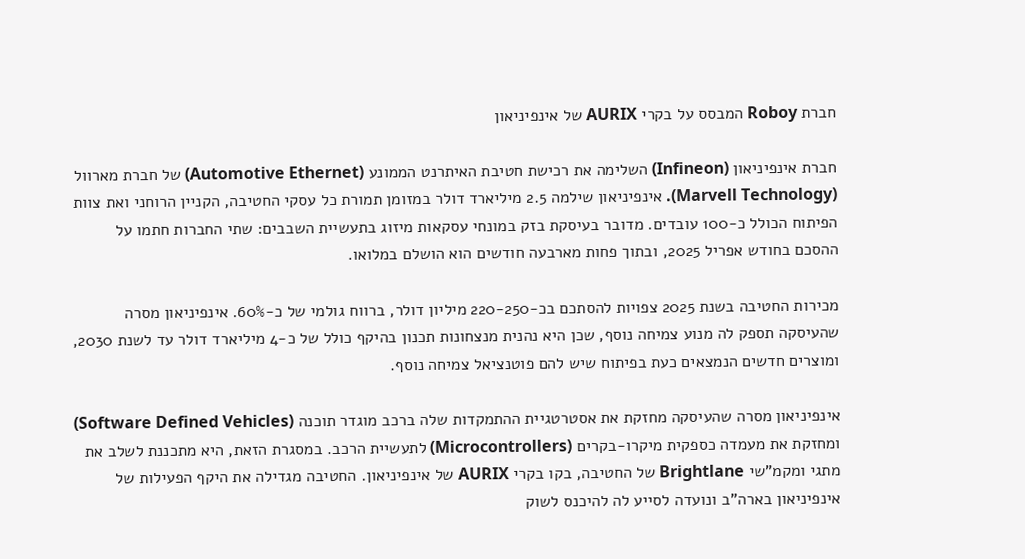חברת Roboy המבסס על בקרי AURIX של אינפיניאון

חברת אינפיניאון (Infineon) השלימה את רכישת חטיבת האיתרנט הממונע (Automotive Ethernet) של חברת מארוול (Marvell Technology). אינפיניאון שילמה 2.5 מיליארד דולר במזומן תמורת כל עסקי החטיבה, הקניין הרוחני ואת צוות הפיתוח הכולל כ-100 עובדים. מדובר בעיסקת בזק במונחי עסקאות מיזוג בתעשיית השבבים: שתי החברות חתמו על ההסכם בחודש אפריל 2025, ובתוך פחות מארבעה חודשים הוא הושלם במלואו.

מכירות החטיבה בשנת 2025 צפויות להסתכם בכ-220-250 מיליון דולר, ברווח גולמי של כ-60%. אינפיניאון מסרה שהעיסקה תספק לה מנוע צמיחה נוסף, שכן היא נהנית מנצחונות תכנון בהיקף כולל של כ-4 מיליארד דולר עד לשנת 2030, ומוצרים חדשים הנמצאים כעת בפיתוח שיש להם פוטנציאל צמיחה נוסף.

אינפיניאון מסרה שהעיסקה מחזקת את אסטרטגיית ההתמקדות שלה ברכב מוגדר תוכנה (Software Defined Vehicles) ומחזקת את מעמדה כספקית מיקרו-בקרים (Microcontrollers) לתעשיית הרכב. במסגרת הזאת, היא מתכננת לשלב את מתגי ומקמ"שי Brightlane של החטיבה, בקו בקרי AURIX של אינפיניאון. החטיבה מגדילה את היקף הפעילות של אינפיניאון בארה"ב ונועדה לסייע לה להיכנס לשוק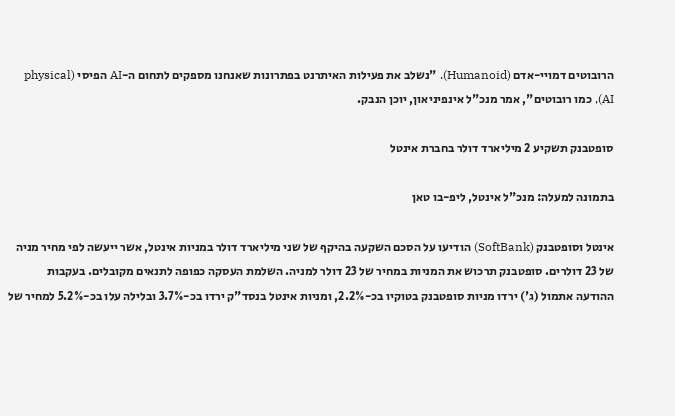הרובוטים דמויי-אדם (Humanoid). "נשלב את פעילות האיתרנט בפתרונות שאנחנו מספקים לתחום ה-AI הפיסי (physical AI), כמו רובוטים", אמר מנכ"ל אינפיניאון, יוכן הנבק.

סופטבנק תשקיע 2 מיליארד דולר בחברת אינטל

בתמונה למעלה: מנכ"ל אינטל, ליפ-בו טאן

אינטל וסופטבנק (SoftBank) הודיעו על הסכם השקעה בהיקף של שני מיליארד דולר במניות אינטל, אשר ייעשה לפי מחיר מניה של 23 דולרים. סופטבנק תרכוש את המניות במחיר של 23 דולר למניה. השלמת העסקה כפופה לתנאים מקובלים. בעקבות ההודעה אתמול (ג') ירדו מניות סופטבנק בטוקיו בכ-2.2%, ומניות אינטל בנסד"ק ירדו בכ-3.7% ובלילה עלו בכ-5.2% למחיר של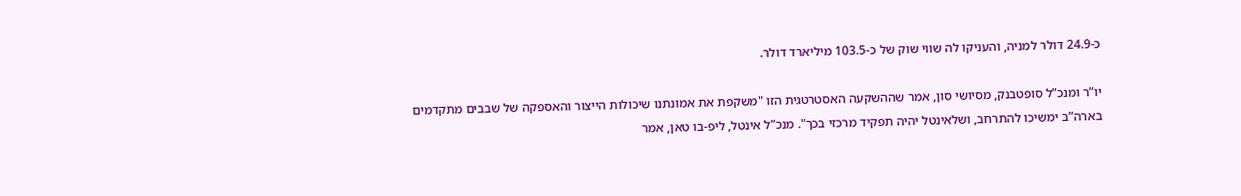כ-24.9 דולר למניה, והעניקו לה שווי שוק של כ-103.5 מיליארד דולר.

יו”ר ומנכ”ל סופטבנק, מסיושי סון, אמר שההשקעה האסטרטגית הזו "משקפת את אמונתנו שיכולות הייצור והאספקה של שבבים מתקדמים בארה”ב ימשיכו להתרחב, ושלאינטל יהיה תפקיד מרכזי בכך". מנכ”ל אינטל, ליפ-בו טאן, אמר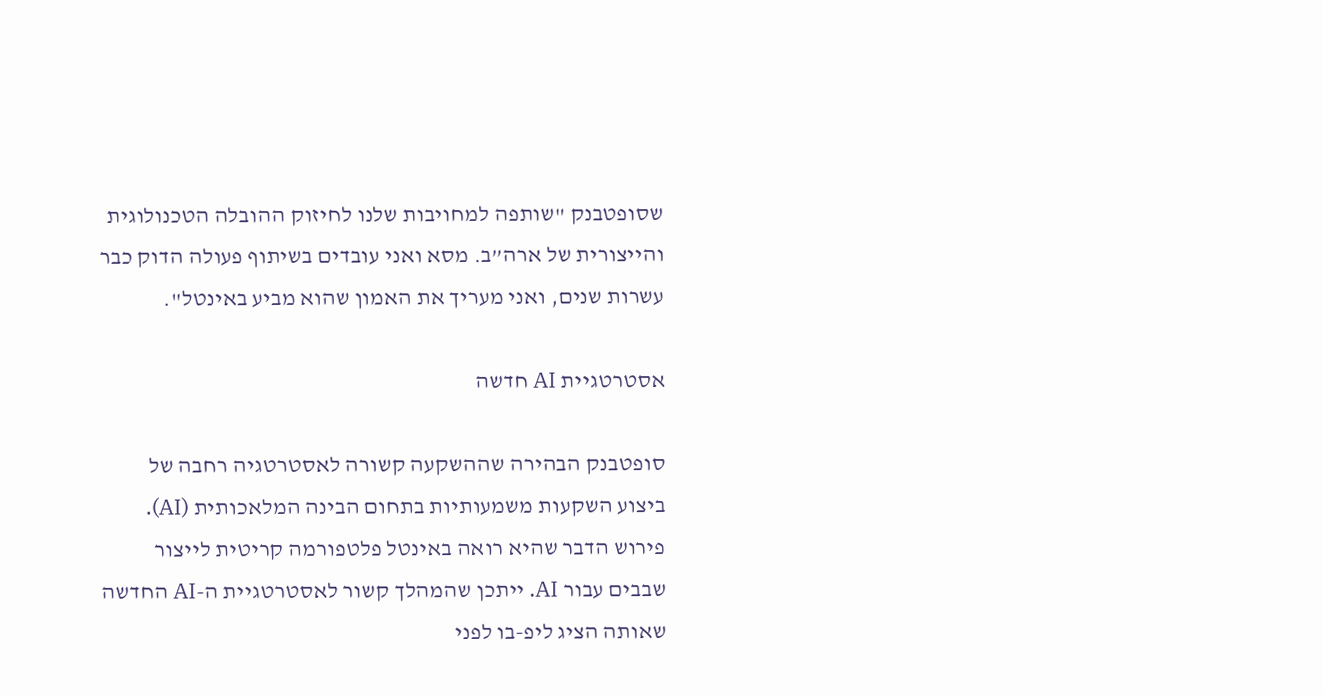שסופטבנק "שותפה למחויבות שלנו לחיזוק ההובלה הטכנולוגית והייצורית של ארה”ב. מסא ואני עובדים בשיתוף פעולה הדוק כבר עשרות שנים, ואני מעריך את האמון שהוא מביע באינטל".

אסטרטגיית AI חדשה

סופטבנק הבהירה שההשקעה קשורה לאסטרטגיה רחבה של ביצוע השקעות משמעותיות בתחום הבינה המלאכותית (AI). פירוש הדבר שהיא רואה באינטל פלטפורמה קריטית לייצור שבבים עבור AI. ייתכן שהמהלך קשור לאסטרטגיית ה-AI החדשה שאותה הציג ליפ-בו לפני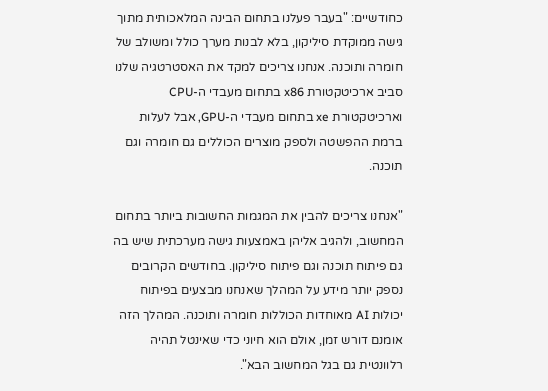כחודשיים: "בעבר פעלנו בתחום הבינה המלאכותית מתוך גישה ממוקדת סיליקון, בלא לבנות מערך כולל ומשולב של חומרה ותוכנה. אנחנו צריכים למקד את האסטרטגיה שלנו סביב ארכיטקטורת x86 בתחום מעבדי ה-CPU וארכיטקטורת xe בתחום מעבדי ה-GPU, אבל לעלות ברמת ההפשטה ולספק מוצרים הכוללים גם חומרה וגם תוכנה.

"אנחנו צריכים להבין את המגמות החשובות ביותר בתחום המחשוב, ולהגיב אליהן באמצעות גישה מערכתית שיש בה גם פיתוח תוכנה וגם פיתוח סיליקון. בחודשים הקרובים נספק יותר מידע על המהלך שאנחנו מבצעים בפיתוח יכולות AI מאוחדות הכוללות חומרה ותוכנה. המהלך הזה אומנם דורש זמן, אולם הוא חיוני כדי שאינטל תהיה רלוונטית גם בגל המחשוב הבא".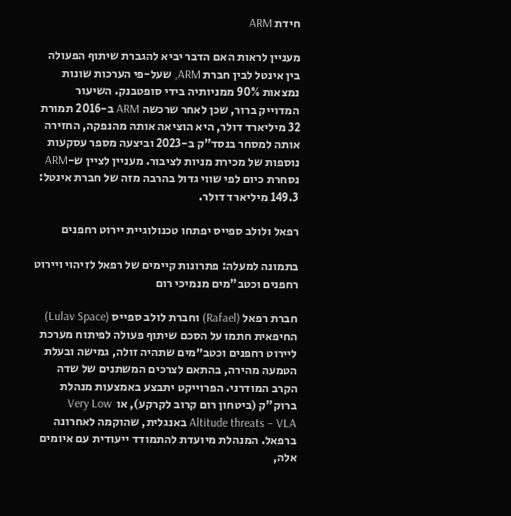חידת ARM

מעניין לראות האם הדבר יביא להגברת שיתוף הפעולה בין אינטל לבין חברת ARM, שעל-פי הערכות שונות נמצאות 90% ממניותיה בידי סופטבנק. השיעור המדוייק ברור, שכן לאחר שרכשה ARM ב-2016 תמורת 32 מיליארד דולר, היא הוציאה אותה מהנפקה, החזירה אותה למסחר בנסד"ק ב-2023 וביצעה מספר עסקעות נוספות של מכירת מניות לציבור. מעניין לציין ש-ARM נסחרת כיום לפי שווי גדול בהרבה מזה של חברת אינטל: 149.3 מיליארד דולר.

רפאל ולולב ספייס יפתחו טכנולוגיית יירוט רחפנים

בתמונה למעלה: פתרונות קיימים של רפאל לזיהוי ויירוט רחפנים וכטב"מים מנמיכי רום

חברת רפאל (Rafael) וחברת לולב ספייס (Lulav Space) החיפאית חתמו על הסכם שיתוף פעולה לפיתוח מערכת ליירוט רחפנים וכטב״מים שתהיה זולה, גמישה ובעלת הטמעה מהירה, בהתאם לצרכים המשתנים של שדה הקרב המודרני. הפרוייקט יתבצע באמצעות מנהלת ברוק"ק (ביטחון רום קרוב לקרקע), או  Very Low Altitude threats – VLA באנגלית, שהוקמה לאחרונה ברפאל. המנהלת מיועדת להתמודד ייעודית עם איומים אלה,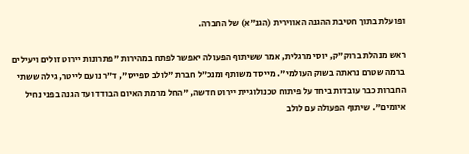ופועלת בתוך חטיבת ההגנה האווירית (הגנ"א) של החברה.

ראש מנהלת ברוק"ק, יוסי מרגלית, אמר ששיתוף הפעולה יאפשר לפתח במהירות "פתרונות יירוט זולים ויעילים ברמה שטרם נראתה בשוק העולמי". מייסד משותף ומנכ״ל חברת "לולב ספייס", ד״ר נועם לייטר, גילה ששתי החברות כבר עובדות ביחד על פיתוח טכנולוגיית יירוט חדשה, "החל מרמת האיום הבודד ועד הגנה בפני נחיל איומים". שיתוף הפעולה עם לולב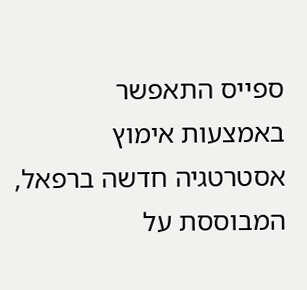ספייס התאפשר באמצעות אימוץ אסטרטגיה חדשה ברפאל, המבוססת על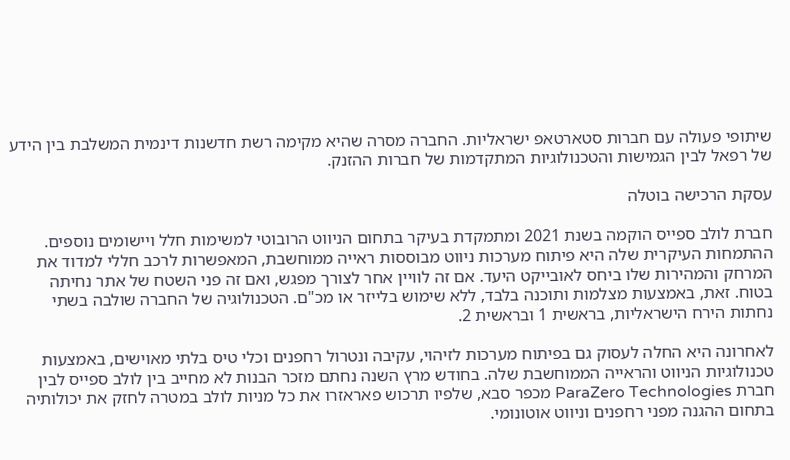שיתופי פעולה עם חברות סטארטאפ ישראליות. החברה מסרה שהיא מקימה רשת חדשנות דינמית המשלבת בין הידע של רפאל לבין הגמישות והטכנולוגיות המתקדמות של חברות ההזנק.

עסקת הרכישה בוטלה

חברת לולב ספייס הוקמה בשנת 2021 ומתמקדת בעיקר בתחום הניווט הרובוטי למשימות חלל ויישומים נוספים. ההתמחות העיקרית שלה היא פיתוח מערכות ניווט מבוססות ראייה ממוחשבת, המאפשרות לרכב חללי למדוד את המרחק והמהירות שלו ביחס לאובייקט היעד. אם זה לוויין אחר לצורך מפגש, ואם זה פני השטח של אתר נחיתה בטוח. זאת, באמצעות מצלמות ותוכנה בלבד, ללא שימוש בלייזר או מכ"ם. הטכנולוגיה של החברה שולבה בשתי נחתות הירח הישראליות, בראשית 1 ובראשית 2.

לאחרונה היא החלה לעסוק גם בפיתוח מערכות לזיהוי, עקיבה ונטרול רחפנים וכלי טיס בלתי מאוישים, באמצעות טכנולוגיות הניווט והראייה הממוחשבת שלה. בחודש מרץ השנה נחתם מזכר הבנות לא מחייב בין לולב ספייס לבין חברת ParaZero Technologies מכפר סבא, שלפיו תרכוש פאראזרו את כל מניות לולב במטרה לחזק את יכולותיה בתחום ההגנה מפני רחפנים וניווט אוטונומי.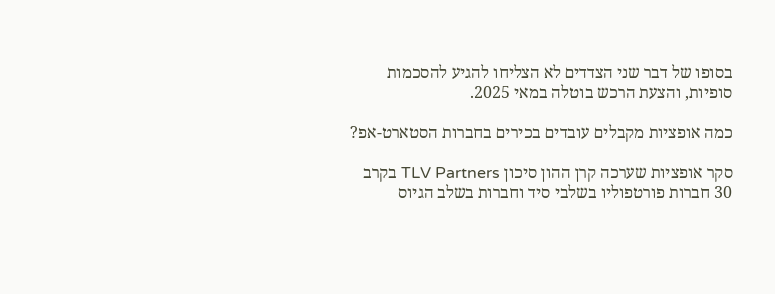בסופו של דבר שני הצדדים לא הצליחו להגיע להסכמות סופיות, והצעת הרכש בוטלה במאי 2025.

כמה אופציות מקבלים עובדים בכירים בחברות הסטארט-אפ?

סקר אופציות שערכה קרן ההון סיכון TLV Partners בקרב 30 חברות פורטפוליו בשלבי סיד וחברות בשלב הגיוס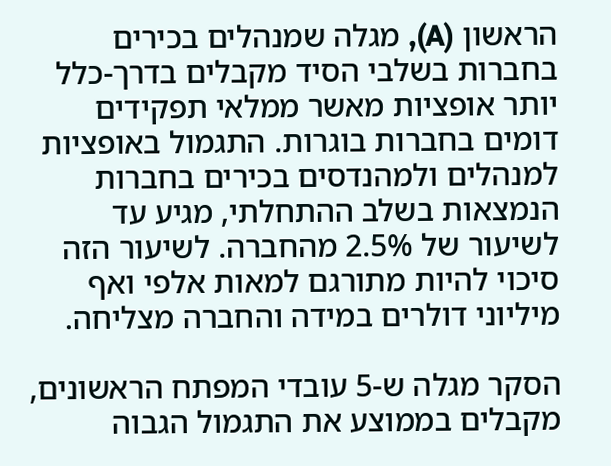הראשון (A), מגלה שמנהלים בכירים בחברות בשלבי הסיד מקבלים בדרך-כלל יותר אופציות מאשר ממלאי תפקידים דומים בחברות בוגרות. התגמול באופציות למנהלים ולמהנדסים בכירים בחברות הנמצאות בשלב ההתחלתי, מגיע עד לשיעור של 2.5% מהחברה. לשיעור הזה סיכוי להיות מתורגם למאות אלפי ואף מיליוני דולרים במידה והחברה מצליחה.

הסקר מגלה ש-5 עובדי המפתח הראשונים, מקבלים בממוצע את התגמול הגבוה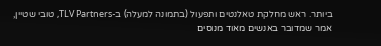ביותר. ראש מחלקת טאלנטים ותפעול (בתמונה למעלה) ב-TLV Partners, טובי שטיין, אמר שמדובר באנשים מאוד מנוסים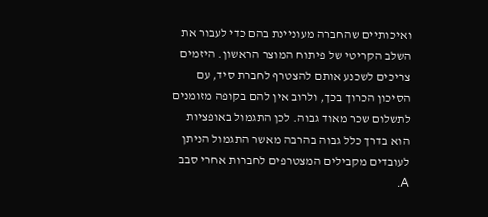ואיכותיים שהחברה מעוניינת בהם כדי לעבור את השלב הקריטי של פיתוח המוצר הראשון. היזמים צריכים לשכנע אותם להצטרף לחברת סיד, עם הסיכון הכרוך בכך, ולרוב אין להם בקופה מזומנים לתשלום שכר מאוד גבוה. לכן התגמול באופציות הוא בדרך כלל גבוה בהרבה מאשר התגמול הניתן לעובדים מקבילים המצטרפים לחברות אחרי סבב A.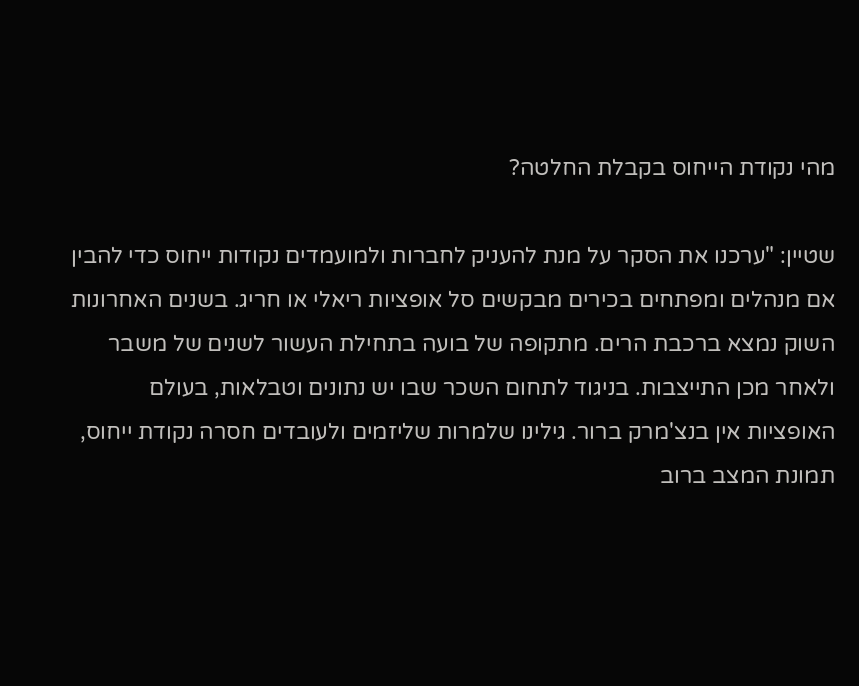מהי נקודת הייחוס בקבלת החלטה?

שטיין: "ערכנו את הסקר על מנת להעניק לחברות ולמועמדים נקודות ייחוס כדי להבין אם מנהלים ומפתחים בכירים מבקשים סל אופציות ריאלי או חריג. בשנים האחרונות השוק נמצא ברכבת הרים. מתקופה של בועה בתחילת העשור לשנים של משבר ולאחר מכן התייצבות. בניגוד לתחום השכר שבו יש נתונים וטבלאות, בעולם האופציות אין בנצ'מרק ברור. גילינו שלמרות שליזמים ולעובדים חסרה נקודת ייחוס, תמונת המצב ברוב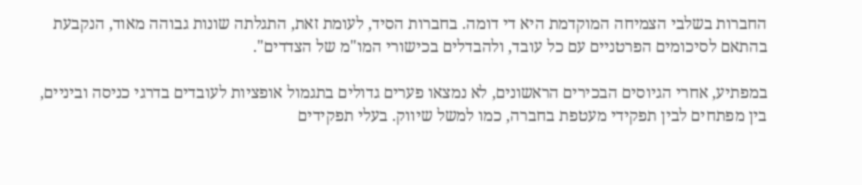החברות בשלבי הצמיחה המוקדמת היא די דומה. בחברות הסיד, לעומת זאת, התגלתה שונות גבוהה מאוד, הנקבעת בהתאם לסיכומים הפרטניים עם כל עובד, ולהבדלים בכישורי המו"מ של הצדדים".

במפתיע, אחרי הגיוסים הבכירים הראשונים, לא נמצאו פערים גדולים בתגמול אופציות לעובדים בדרגי כניסה וביניים, בין מפתחים לבין תפקידי מעטפת בחברה, כמו למשל שיווק. בעלי תפקידים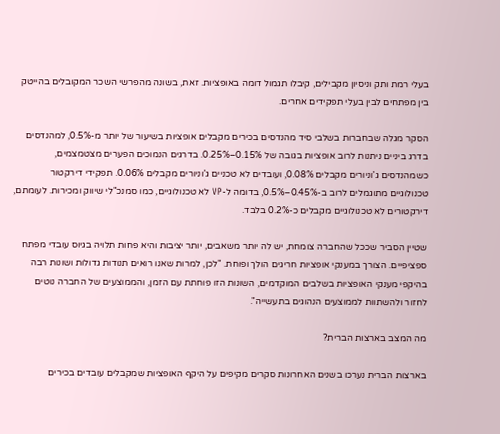בעלי רמת ותק וניסיון מקבילים, קיבלו תגמול דומה באופציות. זאת, בשונה מהפרשי השכר המקובלים בהייטק בין מפתחים לבין בעלי תפקידים אחרים.

הסקר מגלה שבחברות בשלבי סיד מהנדסים בכירים מקבלים אופציות בשיעור של יותר מ-0.5%, למהנדסים בדרג ביניים ניתנות לרוב אופציות בגובה של 0.15%–0.25%. בדרגים הנמוכים הפערים מצטמצמים, כשמהנדסים ג’וניורים מקבלים 0.08%, ועובדים לא טכניים ג’וניורים מקבלים 0.06%. תפקידי דירקטור טכנולוגיים מתוגמלים לרוב ב-0.45%–0.5%, בדומה ל-VP לא טכנולוגיים, כמו סמנכ"לי שיווק ומכירות. לעומתם, דירקטורים לא טכנולוגיים מקבלים כ-0.2% בלבד.

שטיין הסביר שככל שהחברה צומחת, יש לה יותר משאבים, יותר יציבות והיא פחות תלויה בגיוס עובדי מפתח ספציפיים. הצורך במענקי אופציות חריגים הולך ופוחת. "לכן, למרות שאנו רואים תנודות גדולות ושונות רבה בהיקפי מענקי האופציות בשלבים המוקדמים, השונות הזו פוחתת עם הזמן, והממוצעים של החברה נוטים לחזור ולהשתוות לממוצעים הנהוגים בתעשייה".

מה המצב בארצות הברית?

בארצות הברית נערכו בשנים האחרונות סקרים מקיפים על היקף האופציות שמקבלים עובדים בכירים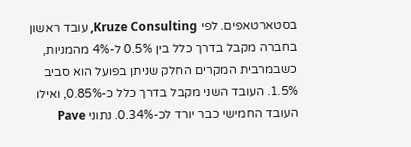בסטארטאפים. לפי Kruze Consulting, עובד ראשון בחברה מקבל בדרך כלל בין 0.5% ל-4% מהמניות, כשבמרבית המקרים החלק שניתן בפועל הוא סביב 1.5%. העובד השני מקבל בדרך כלל כ-0.85%, ואילו העובד החמישי כבר יורד לכ-0.34%. נתוני Pave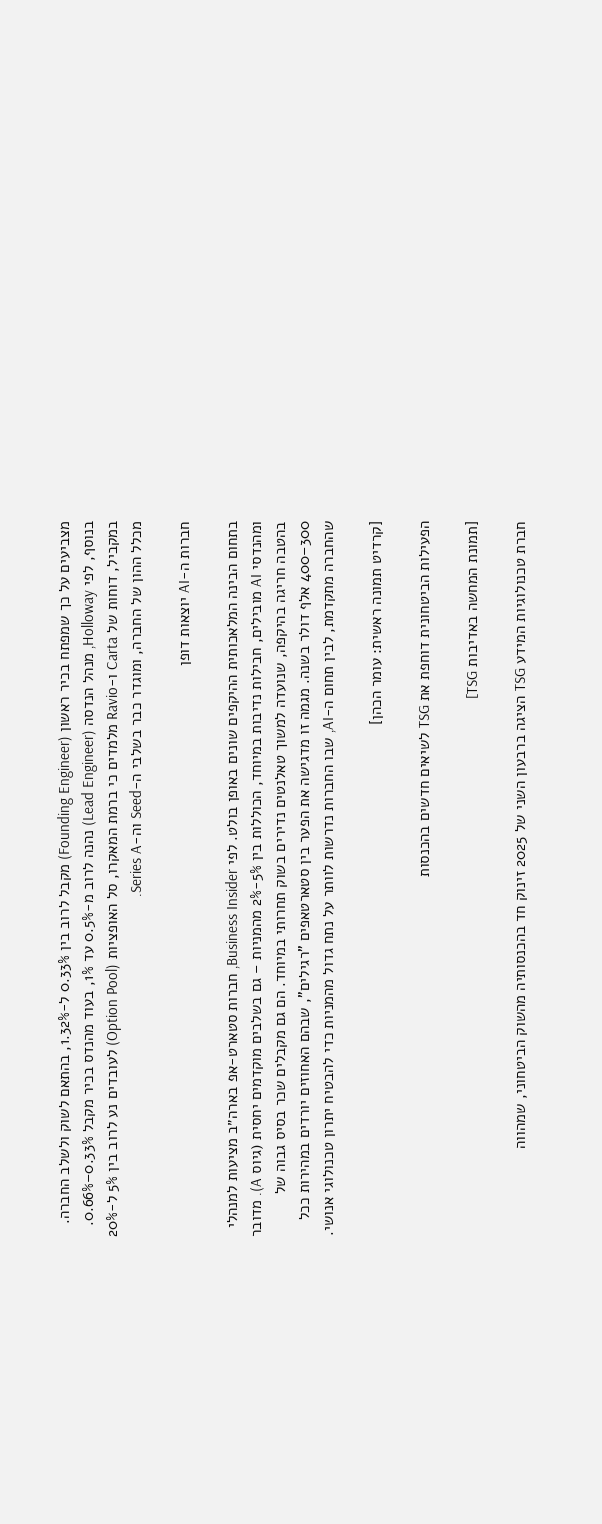מצביעים על כך שמפתח בכיר ראשון (Founding Engineer) מקבל לרוב בין 0.33% ל-1.32%, בהתאם לשוק ולשלב החברה. בנוסף, לפי Holloway, מנהל הנדסה (Lead Engineer) נהנה לרוב מ-0.5% עד 1%, בעוד מהנדס בכיר מקבל 0.33%–0.66%. במקביל, דוחות של Carta ו-Ravio מלמדים כי ברמת המאקרו, סל האופציות (Option Pool) לעובדים נע לרוב בין 5% ל-20% מכלל ההון של החברה, ומוגדר כבר בשלבי ה-Seed וה-Series A.

חברות ה-AI יוצאות דופן

בתחום הבינה המלאכותית ההיקפים שונים באופן בולט. לפי Business Insider, חברות סטארט-אפ בארה״ב מציעות למנהלי ומהנדסי AI מובילים, חבילות נדיבות במיוחד, הכוללות בין 5%-2% מהמניות – גם בשלבים מוקדמים יחסית (גיוס A). מדובר בהטבה חריגה בהיקפה, שנועדה למשוך טאלנטים נדירים בשוק תחרותי במיוחד. הם גם מקבלים שכר בסיס גבוה של 300–400 אלף דולר בשנה. מגמה זו מדגישה את הפער בין סטארטאפים "רגילים", שבהם האחוזים יורדים במהירות ככל שהחברה מתקדמת, לבין תחום ה-AI, שבו החברות נדרשות לוותר על נתח גדול מהמניות כדי להבטיח יתרון טכנולוגי אנושי.

[קרדיט תמונה ראשית: עומר הכהן]

הפעילות הביטחונית דוחפת את TSG לשיאים חדשים בהכנסות

[תמונת המחשה באדיבות TSG]

חברת טכנולוגיות המידע TSG הציגה ברבעון השני של 2025 זינוק חד בהכנסותיה מהשוק הביטחוני, שמהווה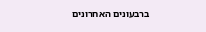ברבעונים האחרונים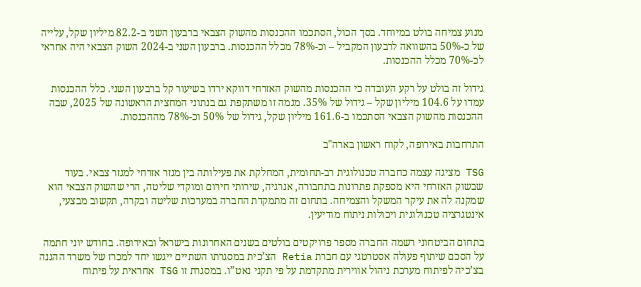מנוע צמיחה בולט במיוחד. בסך הכול, הסתכמו ההכנסות מהשוק הצבאי ברבעון השני ב-82.2 מיליון שקל, עלייה של כ-50% בהשוואה לרבעון המקביל – וכ-78% מכלל ההכנסות. ברבעון השני ב-2024 השוק הצבאי היה אחראי לכ-70% מכלל ההכנסות.

גידול זה בולט על רקע העובדה כי ההכנסות מהשוק האזרחי דווקא ירדו בשיעור קל ברבעון השני. כלל ההכנסות עמדו על 104.6 מיליון שקל – גידול של 35%. מגמה זו משתקפת גם בנתוני המחצית הראשונה של 2025, שבה ההכנסות מהשוק הצבאי הסתכמו ב-161.6 מיליון שקל, גידול של 50% וכ-78% מההכנסות.

התרחבות באירופה, לקוח ראשון בארה"ב

TSG מציגה עצמה כחברה טכנולוגית רב-תחומית, המחלקת את פעילותה בין מגזר אזרחי למגזר צבאי. בעוד שבשוק האזרחי היא מספקת פתרונות בתחבורה, אנרגיה, שירותי חירום ומוקדי שליטה, הרי שהשוק הצבאי הוא שמקנה לה את עיקר המשקל והצמיחה. בתחום זה מתמקדת החברה במערכות שליטה ובקרה, תקשוב מבצעי, אינטגרציה טכנולוגית ויכולות ניתוח מודיעין.

בתחום הביטחוני רשמה החברה מספר פרויקטים בולטים בשנים האחרונות בישראל ובאירופה. בחודש יוני חתמה על הסכם שיתוף פעולה אסטרטגי עם חברת Retia הצ’כית במסגרתו השתיים ייגשו יחד למכרז של משרד ההגנה בצ’כיה לפיתוח מערכת ניהול אווירית מתקדמת על פי תקני נאט”ו. במסגרת זו TSG אחראית על פיתוח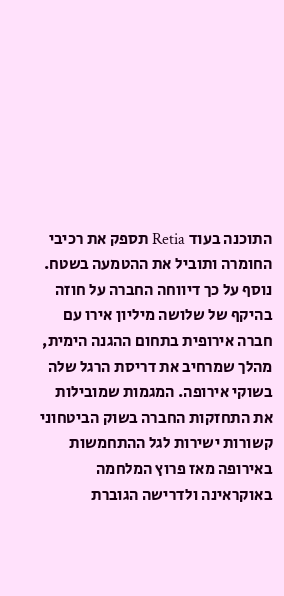התוכנה בעוד Retia תספק את רכיבי החומרה ותוביל את ההטמעה בשטח. נוסף על כך דיווחה החברה על חוזה בהיקף של שלושה מיליון אירו עם חברה אירופית בתחום ההגנה הימית, מהלך שמרחיב את דריסת הרגל שלה בשוקי אירופה. המגמות שמובילות את התחזקות החברה בשוק הביטחוני קשורות ישירות לגל ההתחמשות באירופה מאז פרוץ המלחמה באוקראינה ולדרישה הגוברת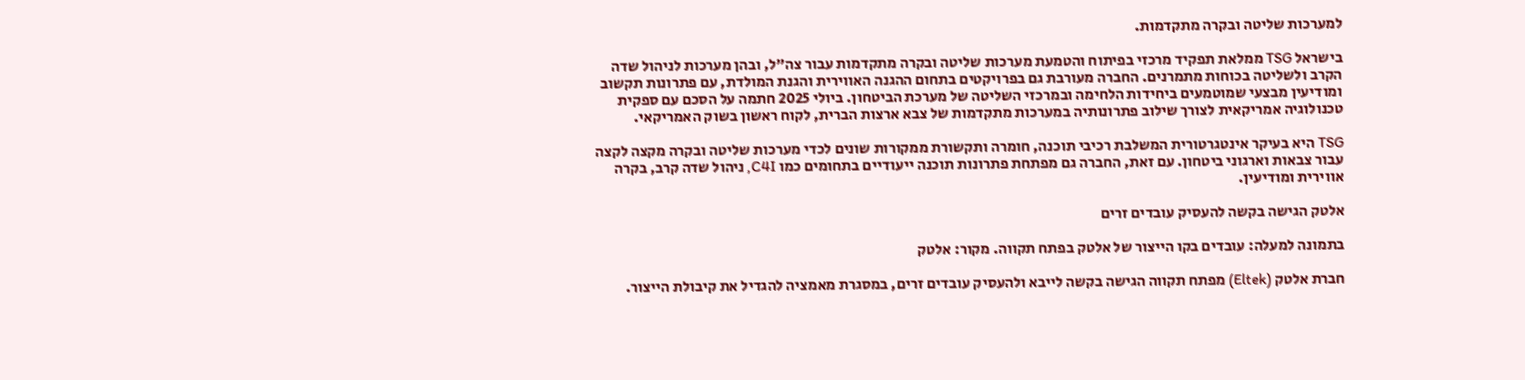למערכות שליטה ובקרה מתקדמות.

בישראל TSG ממלאת תפקיד מרכזי בפיתוח והטמעת מערכות שליטה ובקרה מתקדמות עבור צה"ל, ובהן מערכות לניהול שדה הקרב ולשליטה בכוחות מתמרנים. החברה מעורבת גם בפרויקטים בתחום ההגנה האווירית והגנת המולדת, עם פתרונות תקשוב ומודיעין מבצעי שמוטמעים ביחידות הלחימה ובמרכזי השליטה של מערכת הביטחון. ביולי 2025 חתמה על הסכם עם ספקית טכנולוגיה אמריקאית לצורך שילוב פתרונותיה במערכות מתקדמות של צבא ארצות הברית, לקוח ראשון בשוק האמריקאי.

TSG היא בעיקר אינטגרטורית המשלבת רכיבי תוכנה, חומרה ותקשורת ממקורות שונים לכדי מערכות שליטה ובקרה מקצה לקצה עבור צבאות וארגוני ביטחון. עם זאת, החברה גם מפתחת פתרונות תוכנה ייעודיים בתחומים כמו C4I, ניהול שדה קרב, בקרה אווירית ומודיעין.

אלטק הגישה בקשה להעסיק עובדים זרים

בתמונה למעלה: עובדים בקו הייצור של אלטק בפתח תקווה. מקור: אלטק

חברת אלטק (Eltek) מפתח תקווה הגישה בקשה לייבא ולהעסיק עובדים זרים, במסגרת מאמציה להגדיל את קיבולת הייצור.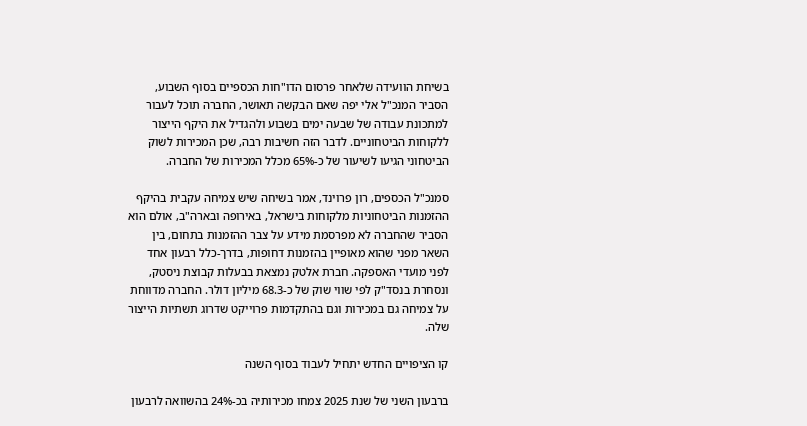בשיחת הוועידה שלאחר פרסום הדו"חות הכספיים בסוף השבוע, הסביר המנכ"ל אלי יפה שאם הבקשה תאושר, החברה תוכל לעבור למתכונת עבודה של שבעה ימים בשבוע ולהגדיל את היקף הייצור ללקוחות הביטחוניים. לדבר הזה חשיבות רבה, שכן המכירות לשוק הביטחוני הגיעו לשיעור של כ-65% מכלל המכירות של החברה.

סמנכ"ל הכספים, רון פרוינד, אמר בשיחה שיש צמיחה עקבית בהיקף ההזמנות הביטחוניות מלקוחות בישראל, באירופה ובארה"ב, אולם הוא הסביר שהחברה לא מפרסמת מידע על צבר ההזמנות בתחום, בין השאר מפני שהוא מאופיין בהזמנות דחופות, בדרך-כלל רבעון אחד לפני מועדי האספקה. חברת אלטק נמצאת בבעלות קבוצת ניסטק, ונסחרת בנסד"ק לפי שווי שוק של כ-68.3 מיליון דולר. החברה מדווחת על צמיחה גם במכירות וגם בהתקדמות פרוייקט שדרוג תשתיות הייצור שלה.

קו הציפויים החדש יתחיל לעבוד בסוף השנה

ברבעון השני של שנת 2025 צמחו מכירותיה בכ-24% בהשוואה לרבעון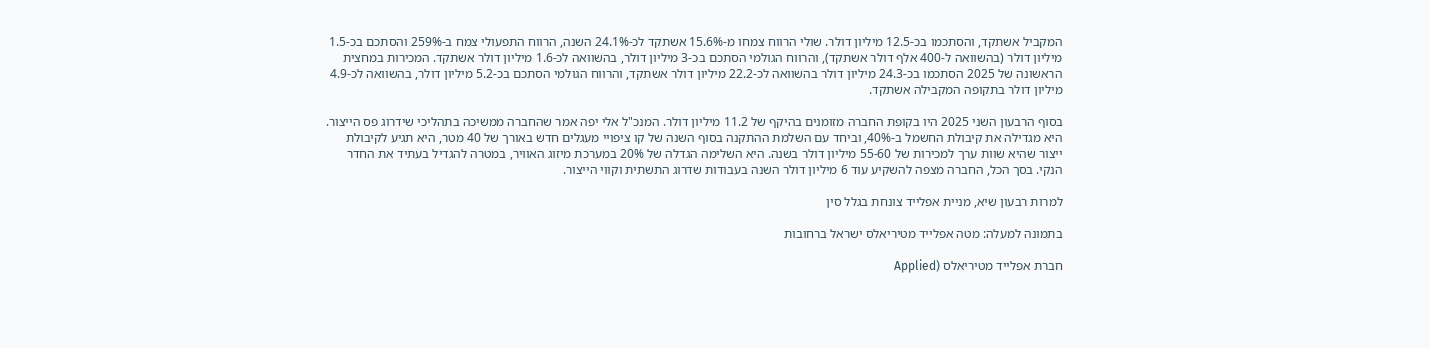המקביל אשתקד, והסתכמו בכ-12.5 מיליון דולר. שולי הרווח צמחו מ-15.6% אשתקד לכ-24.1% השנה, הרווח התפעולי צמח ב-259% והסתכם בכ-1.5 מיליון דולר (בהשוואה ל-400 אלף דולר אשתקד), והרווח הגולמי הסתכם בכ-3 מיליון דולר, בהשוואה לכ-1.6 מיליון דולר אשתקד. המכירות במחצית הראשונה של 2025 הסתכמו בכ-24.3 מיליון דולר בהשוואה לכ-22.2 מיליון דולר אשתקד, והרווח הגולמי הסתכם בכ-5.2 מיליון דולר, בהשוואה לכ-4.9 מיליון דולר בתקופה המקבילה אשתקד.

בסוף הרבעון השני 2025 היו בקופת החברה מזומנים בהיקף של 11.2 מיליון דולר. המנכ"ל אלי יפה אמר שהחברה ממשיכה בתהליכי שידרוג פס הייצור. היא מגדילה את קיבולת החשמל ב-40%, וביחד עם השלמת ההתקנה בסוף השנה של קו ציפויי מעגלים חדש באורך של 40 מטר, היא תגיע לקיבולת ייצור שהיא שוות ערך למכירות של 55-60 מיליון דולר בשנה. היא השלימה הגדלה של 20% במערכת מיזוג האוויר, במטרה להגדיל בעתיד את החדר הנקי. בסך הכל, החברה מצפה להשקיע עוד 6 מיליון דולר השנה בעבודות שדרוג התשתית וקווי הייצור.

למרות רבעון שיא, מניית אפלייד צונחת בגלל סין

בתמונה למעלה: מטה אפלייד מטיריאלס ישראל ברחובות

חברת אפלייד מטיריאלס (Applied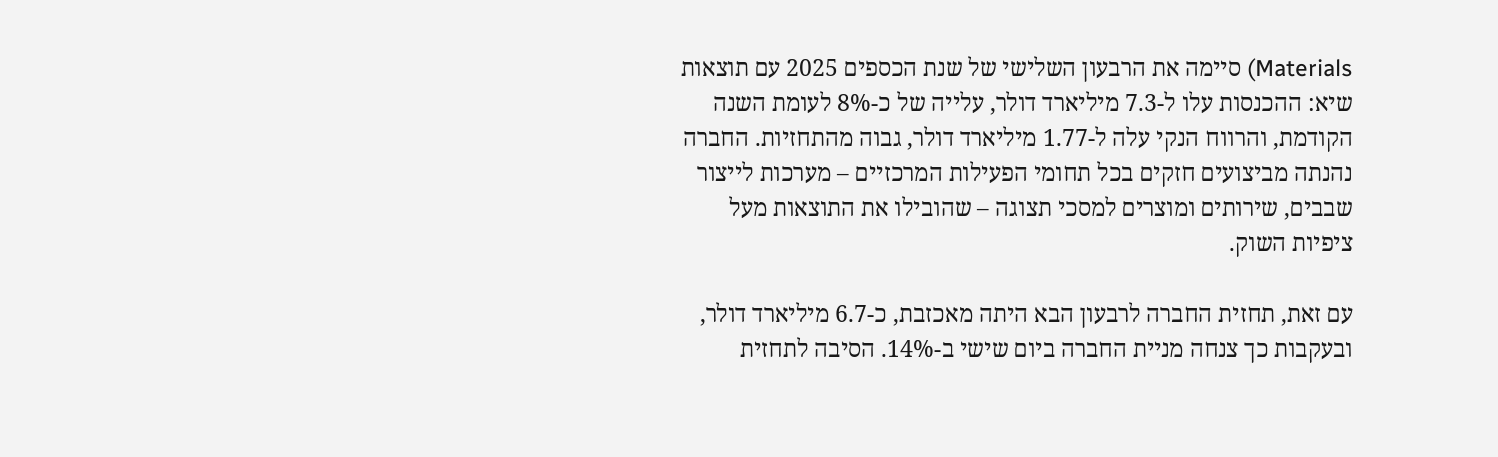Materials) סיימה את הרבעון השלישי של שנת הכספים 2025 עם תוצאות שיא: ההכנסות עלו ל-7.3 מיליארד דולר, עלייה של כ-8% לעומת השנה הקודמת, והרווח הנקי עלה ל-1.77 מיליארד דולר, גבוה מהתחזיות. החברה נהנתה מביצועים חזקים בכל תחומי הפעילות המרכזיים – מערכות לייצור שבבים, שירותים ומוצרים למסכי תצוגה – שהובילו את התוצאות מעל ציפיות השוק.

עם זאת, תחזית החברה לרבעון הבא היתה מאכזבת, כ-6.7 מיליארד דולר, ובעקבות כך צנחה מניית החברה ביום שישי ב-14%. הסיבה לתחזית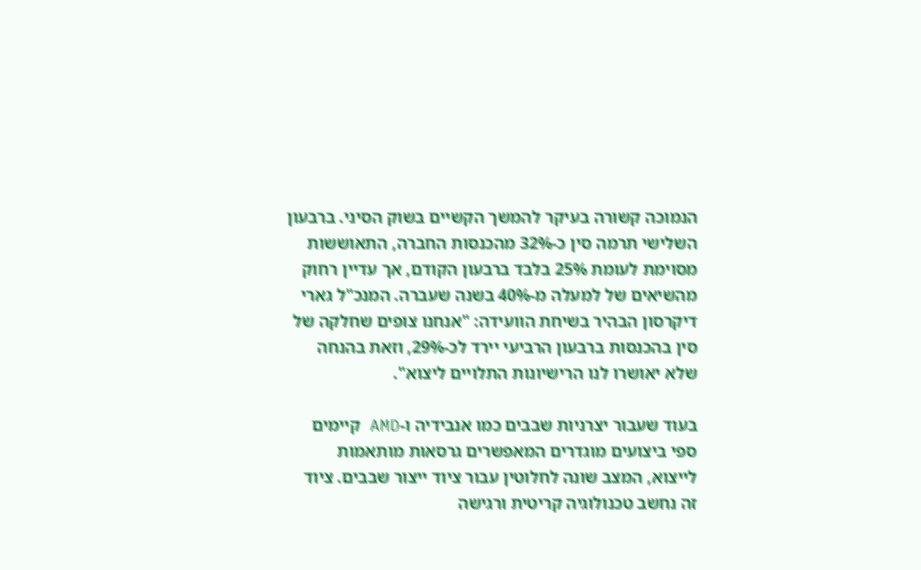הנמוכה קשורה בעיקר להמשך הקשיים בשוק הסיני. ברבעון השלישי תרמה סין כ-32% מהכנסות החברה, התאוששות מסוימת לעומת 25% בלבד ברבעון הקודם, אך עדיין רחוק מהשיאים של למעלה מ-40% בשנה שעברה. המנכ"ל גארי דיקרסון הבהיר בשיחת הוועידה: "אנחנו צופים שחלקה של סין בהכנסות ברבעון הרביעי יירד לכ-29%, וזאת בהנחה שלא יאושרו לנו הרישיונות התלויים ליצוא".

בעוד שעבור יצרניות שבבים כמו אנבידיה ו-AMD קיימים ספי ביצועים מוגדרים המאפשרים גרסאות מותאמות לייצוא, המצב שונה לחלוטין עבור ציוד ייצור שבבים. ציוד זה נחשב טכנולוגיה קריטית ורגישה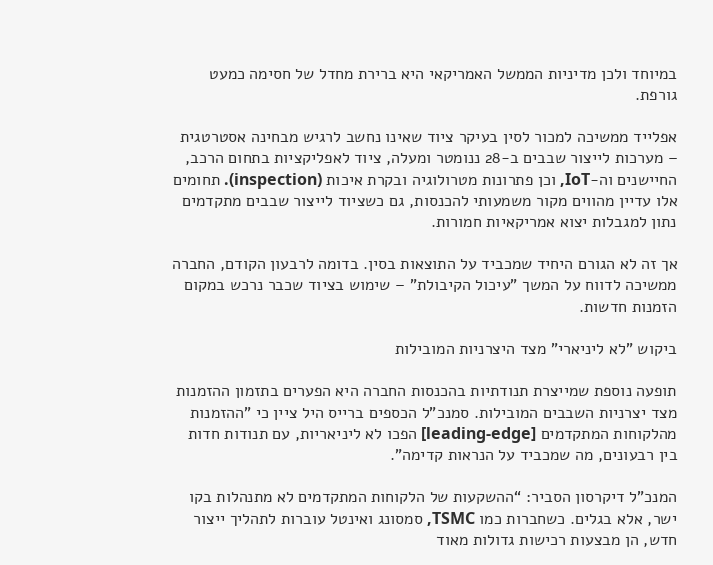במיוחד ולכן מדיניות הממשל האמריקאי היא ברירת מחדל של חסימה כמעט גורפת.

אפלייד ממשיכה למכור לסין בעיקר ציוד שאינו נחשב לרגיש מבחינה אסטרטגית – מערכות לייצור שבבים ב-28 ננומטר ומעלה, ציוד לאפליקציות בתחום הרכב, החיישנים וה-IoT, וכן פתרונות מטרולוגיה ובקרת איכות (inspection). תחומים אלו עדיין מהווים מקור משמעותי להכנסות, גם כשציוד לייצור שבבים מתקדמים נתון למגבלות יצוא אמריקאיות חמורות.

אך זה לא הגורם היחיד שמכביד על התוצאות בסין. בדומה לרבעון הקודם, החברה ממשיכה לדווח על המשך "עיכול הקיבולת" – שימוש בציוד שכבר נרכש במקום הזמנות חדשות.

ביקוש "לא ליניארי" מצד היצרניות המובילות

תופעה נוספת שמייצרת תנודתיות בהכנסות החברה היא הפערים בתזמון ההזמנות מצד יצרניות השבבים המובילות. סמנכ"ל הכספים ברייס היל ציין כי "ההזמנות מהלקוחות המתקדמים [leading-edge] הפכו לא ליניאריות, עם תנודות חדות בין רבעונים, מה שמכביד על הנראות קדימה".

המנכ"ל דיקרסון הסביר: “ההשקעות של הלקוחות המתקדמים לא מתנהלות בקו ישר, אלא בגלים. כשחברות כמו TSMC, סמסונג ואינטל עוברות לתהליך ייצור חדש, הן מבצעות רכישות גדולות מאוד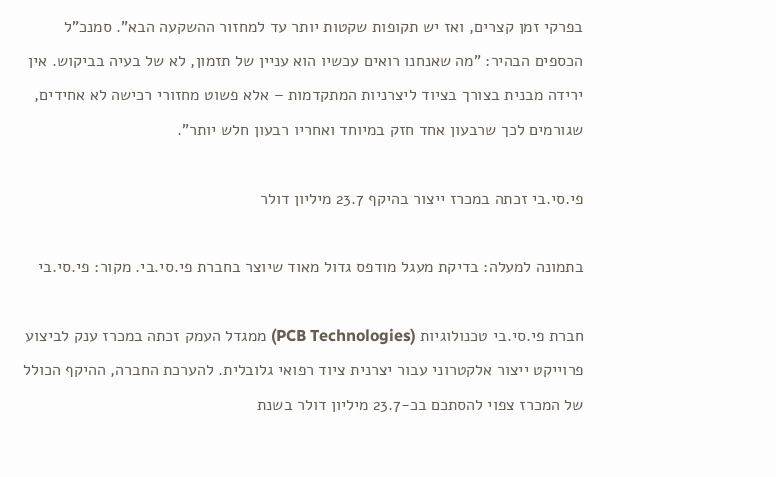בפרקי זמן קצרים, ואז יש תקופות שקטות יותר עד למחזור ההשקעה הבא”. סמנכ"ל הכספים הבהיר: "מה שאנחנו רואים עכשיו הוא עניין של תזמון, לא של בעיה בביקוש. אין ירידה מבנית בצורך בציוד ליצרניות המתקדמות – אלא פשוט מחזורי רכישה לא אחידים, שגורמים לכך שרבעון אחד חזק במיוחד ואחריו רבעון חלש יותר”.

פי.סי.בי זכתה במכרז ייצור בהיקף 23.7 מיליון דולר

בתמונה למעלה: בדיקת מעגל מודפס גדול מאוד שיוצר בחברת פי.סי.בי. מקור: פי.סי.בי

חברת פי.סי.בי טכנולוגיות (PCB Technologies) ממגדל העמק זכתה במכרז ענק לביצוע פרוייקט ייצור אלקטרוני עבור יצרנית ציוד רפואי גלובלית. להערכת החברה, ההיקף הכולל של המכרז צפוי להסתכם בכ-23.7 מיליון דולר בשנת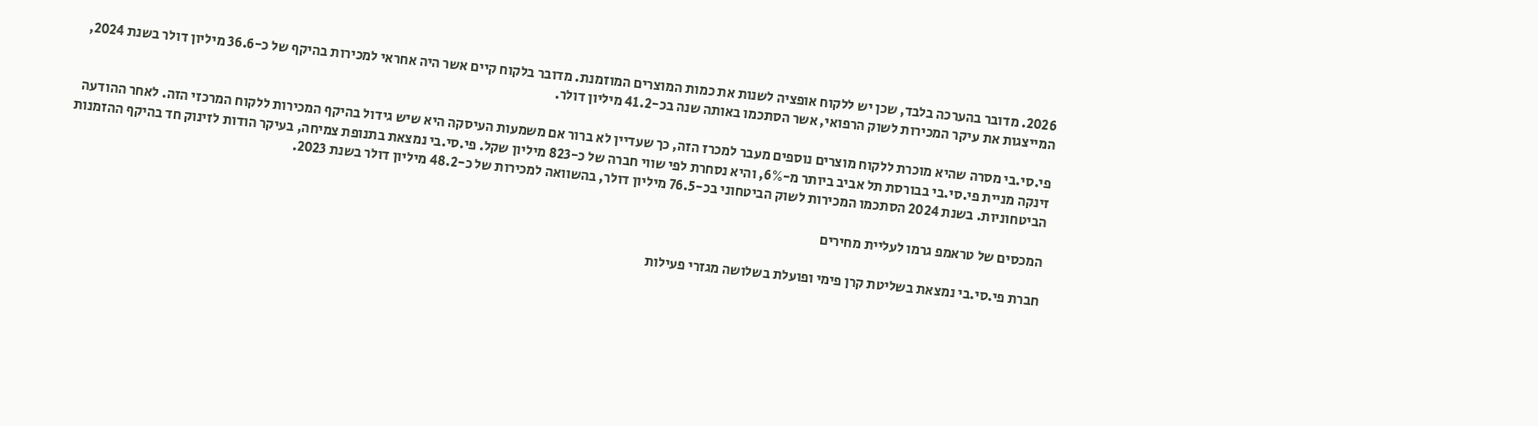2026. מדובר בהערכה בלבד, שכן יש ללקוח אופציה לשנות את כמות המוצרים המוזמנת. מדובר בלקוח קיים אשר היה אחראי למכירות בהיקף של כ-36.6 מיליון דולר בשנת 2024, המייצגות את עיקר המכירות לשוק הרפואי, אשר הסתכמו באותה שנה בכ-41.2 מיליון דולר.

פי.סי.בי מסרה שהיא מוכרת ללקוח מוצרים נוספים מעבר למכרז הזה, כך שעדיין לא ברור אם משמעות העיסקה היא שיש גידול בהיקף המכירות ללקוח המרכזי הזה. לאחר ההודעה זינקה מניית פי.סי.בי בבורסת תל אביב ביותר מ-6%, והיא נסחרת לפי שווי חברה של כ-823 מיליון שקל. פי.סי.בי נמצאת בתנופת צמיחה, בעיקר הודות לזינוק חד בהיקף ההזמנות הביטחוניות. בשנת 2024 הסתכמו המכירות לשוק הביטחוני בכ-76.5 מיליון דולר, בהשוואה למכירות של כ-48.2 מיליון דולר בשנת 2023.

המכסים של טראמפ גרמו לעליית מחירים

חברת פי.סי.בי נמצאת בשליטת קרן פימי ופועלת בשלושה מגזרי פעילות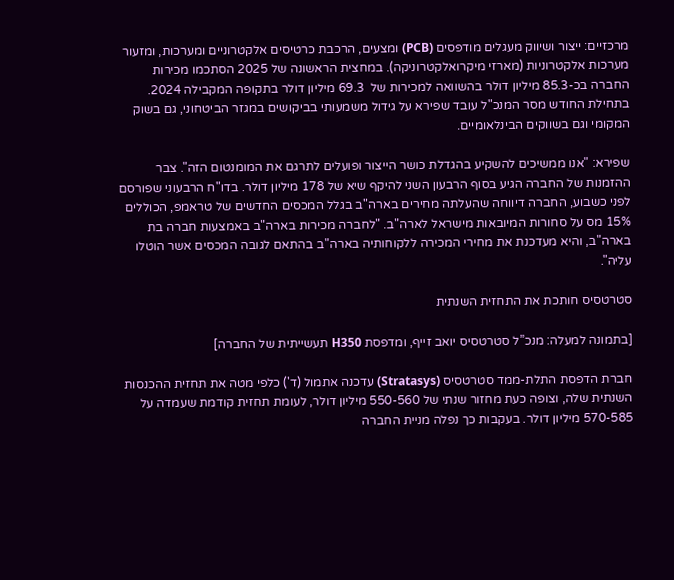מרכזיים: ייצור ושיווק מעגלים מודפסים (PCB) ומצעים, הרכבת כרטיסים אלקטרוניים ומערכות, ומזעור מערכות אלקטרוניות (מארזי מיקרואלקטרוניקה). במחצית הראשונה של 2025 הסתכמו מכירות החברה בכ-85.3 מיליון דולר בהשוואה למכירות של  69.3 מיליון דולר בתקופה המקבילה 2024. בתחילת החודש מסר המנכ"ל עובד שפירא על גידול משמעותי בביקושים במגזר הביטחוני, גם בשוק המקומי וגם בשווקים הבינלאומיים.

שפירא: "אנו ממשיכים להשקיע בהגדלת כושר הייצור ופועלים לתרגם את המומנטום הזה". צבר ההזמנות של החברה הגיע בסוף הרבעון השני להיקף שיא של 178 מיליון דולר. בדו"ח הרבעוני שפורסם לפני כשבוע, החברה דיווחה שהעלתה מחירים בארה"ב בגלל המכסים החדשים של טראמפ, הכוללים 15% מס על סחורות המיובאות מישראל לארה"ב. "לחברה מכירות בארה"ב באמצעות חברה בת בארה"ב, והיא מעדכנת את מחירי המכירה ללקוחותיה בארה"ב בהתאם לגובה המכסים אשר הוטלו עליה".

סטרטסיס חותכת את התחזית השנתית

[בתמונה למעלה: מנכ”ל סטרטסיס יואב זייף, ומדפסת H350 תעשייתית של החברה]

חברת הדפסת התלת-ממד סטרטסיס (Stratasys) עדכנה אתמול (ד') כלפי מטה את תחזית ההכנסות השנתית שלה, וצופה כעת מחזור שנתי של 550-560 מיליון דולר, לעומת תחזית קודמת שעמדה על 570-585 מיליון דולר. בעקבות כך נפלה מניית החברה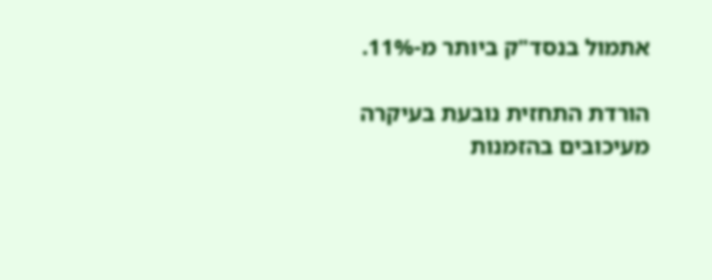אתמול בנסד"ק ביותר מ-11%.

הורדת התחזית נובעת בעיקרה מעיכובים בהזמנות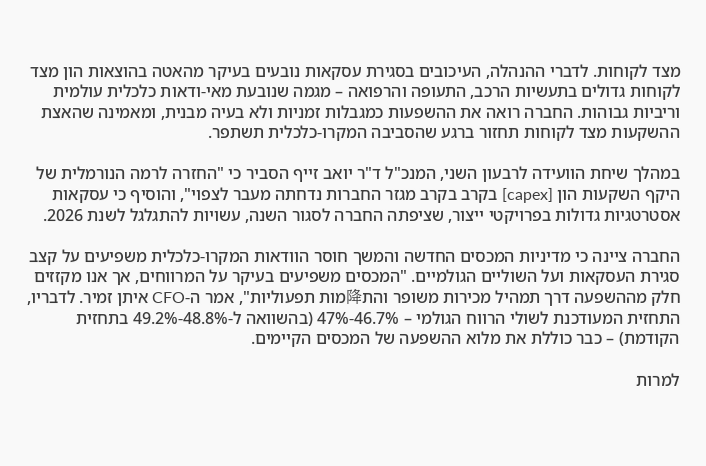מצד לקוחות. לדברי ההנהלה, העיכובים בסגירת עסקאות נובעים בעיקר מהאטה בהוצאות הון מצד לקוחות גדולים בתעשיות הרכב, התעופה והרפואה – מגמה שנובעת מאי-ודאות כלכלית עולמית וריביות גבוהות. החברה רואה את ההשפעות כמגבלות זמניות ולא בעיה מבנית, ומאמינה שהאצת ההשקעות מצד לקוחות תחזור ברגע שהסביבה המקרו-כלכלית תשתפר.

במהלך שיחת הוועידה לרבעון השני, המנכ"ל ד"ר יואב זייף הסביר כי "החזרה לרמה הנורמלית של היקף השקעות הון [capex] בקרב בקרב מגזר החברות נדחתה מעבר לצפוי", והוסיף כי עסקאות אסטרטגיות גדולות בפרויקטי ייצור, שציפתה החברה לסגור השנה, עשויות להתגלגל לשנת 2026.

החברה ציינה כי מדיניות המכסים החדשה והמשך חוסר הוודאות המקרו-כלכלית משפיעים על קצב סגירת העסקאות ועל השוליים הגולמיים. "המכסים משפיעים בעיקר על המרווחים, אך אנו מקזזים חלק מההשפעה דרך תמהיל מכירות משופר והת降מות תפעוליות", אמר ה-CFO איתן זמיר. לדבריו, התחזית המעודכנת לשולי הרווח הגולמי – 46.7%-47% (בהשוואה ל-48.8%-49.2% בתחזית הקודמת) – כבר כוללת את מלוא ההשפעה של המכסים הקיימים.

למרות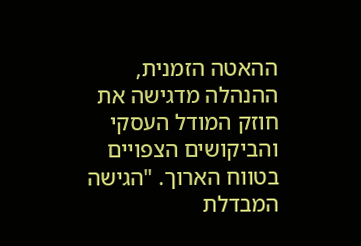ההאטה הזמנית, ההנהלה מדגישה את חוזק המודל העסקי והביקושים הצפויים בטווח הארוך. "הגישה המבדלת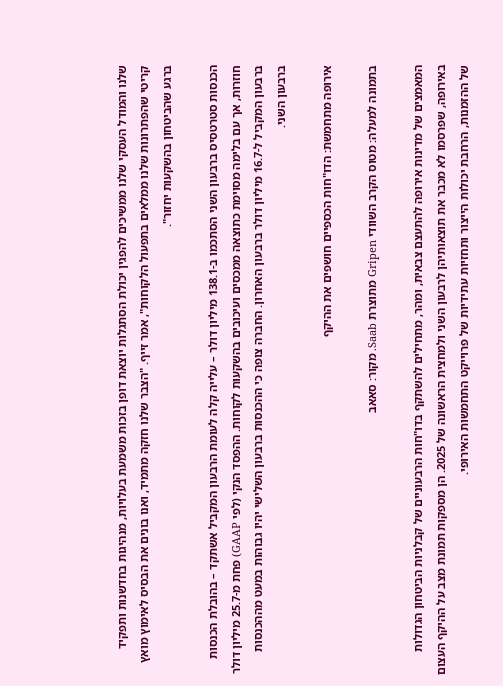שלנו והמודל העסקי שלנו ממשיכים להפגין יכולת הסתגלות יוצאת דופן בזכות משמעת בעלויות, מנהיגות בחדשנות ותפקיד קריטי שהפתרונות שלנו ממלאים בתפעול הלקוחות", אמר זייף. "הצבר שלנו חזקה מתמיד, ואנו בונים את הבסיס לאימוץ מואץ ברגע שהביטחון בהשקעות יחזור".

הכנסות סטרטסיס ברבעון השני הסתכמו ב-138.1 מיליון דולר – עלייה קלה לעומת הרבעון המקביל אשתקד – בהובלת הכנסות חוזרות, אך עם בלימה מסוימת כתוצאה ממכסים ועיכובים בהשקעות לקוחות. ההפסד הנקי (לפי GAAP) פחת מ-25.7 מיליון דולר ברבעון המקביל ל-16.7 מיליון דולר ברבעון האחרון. החברה צופה כי ההכנסות ברבעון השלישי יהיו גבוהות במעט מההכנסות ברבעון השני.

אירופה מתחמשת: הדו"חות הכספיים חושפים את ההיקף

בתמונה למעלה: מטוס הקרב השוודי Gripen מתוצרת Saab. מקור: סאאב

המאמצים של מדינות אירופה להתעצם צבאית, ומהר, מתחילים להשתקף בדו"חות הרבעוניים של קבלניות הביטחון הגדולות באירופה, שפרסמו לא מכבר את תוצאותיהן לרבעון השני ולמחצית הראשונה של 2025. הן מספקות תמונת מצב על ההיקף העצום של ההזמנות, הרחבת יכולות הייצור ותחזיות עתידיות של פרוייקט התחמשות האירופי.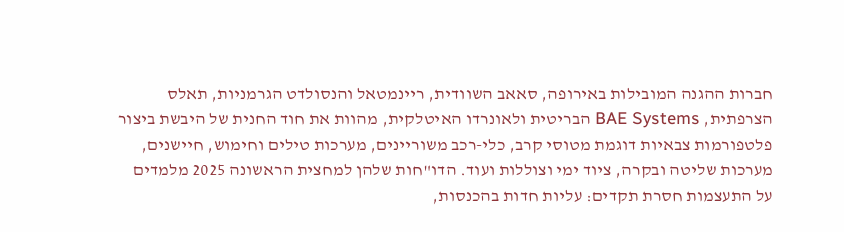חברות ההגנה המובילות באירופה, סאאב השוודית, ריינמטאל והנסולדט הגרמניות, תאלס הצרפתית, BAE Systems הבריטית ולאונרדו האיטלקית, מהוות את חוד החנית של היבשת ביצור פלטפורמות צבאיות דוגמת מטוסי קרב, כלי-רכב משוריינים, מערכות טילים וחימוש, חיישנים, מערכות שליטה ובקרה, ציוד ימי וצוללות ועוד. הדו"חות שלהן למחצית הראשונה 2025 מלמדים על התעצמות חסרת תקדים: עליות חדות בהכנסות,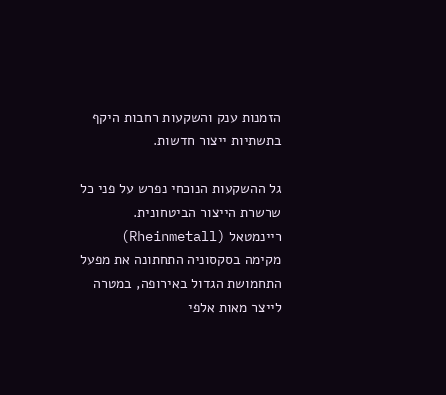הזמנות ענק והשקעות רחבות היקף בתשתיות ייצור חדשות.

גל ההשקעות הנוכחי נפרש על פני כל שרשרת הייצור הביטחונית. ריינמטאל (Rheinmetall) מקימה בסקסוניה התחתונה את מפעל התחמושת הגדול באירופה, במטרה לייצר מאות אלפי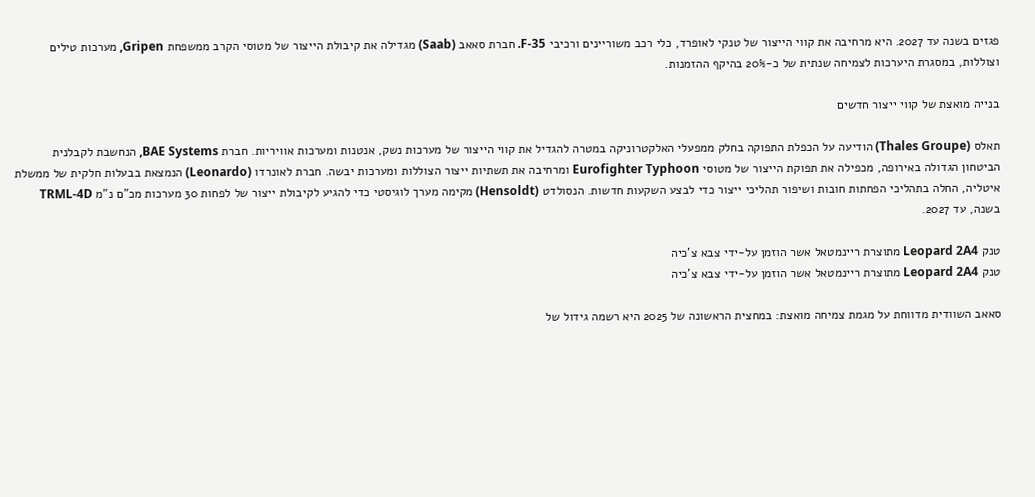פגזים בשנה עד 2027. היא מרחיבה את קווי הייצור של טנקי לאופרד, כלי רכב משוריינים ורכיבי F-35. חברת סאאב (Saab) מגדילה את קיבולת הייצור של מטוסי הקרב ממשפחת Gripen, מערכות טילים וצוללות, במסגרת היערכות לצמיחה שנתית של כ-20% בהיקף ההזמנות.

בנייה מואצת של קווי ייצור חדשים

תאלס (Thales Groupe) הודיעה על הכפלת התפוקה בחלק ממפעלי האלקטרוניקה במטרה להגדיל את קווי הייצור של מערכות נשק, אנטנות ומערכות אוויריות. חברת BAE Systems, הנחשבת לקבלנית הביטחון הגדולה באירופה, מכפילה את תפוקת הייצור של מטוסי Eurofighter Typhoon ומרחיבה את תשתיות ייצור הצוללות ומערכות יבשה. חברת לאונרדו (Leonardo) הנמצאת בבעלות חלקית של ממשלת איטליה, החלה בתהליכי הפחתות חובות ושיפור תהליכי ייצור כדי לבצע השקעות חדשות. הנסולדט (Hensoldt) מקימה מערך לוגיסטי כדי להגיע לקיבולת ייצור של לפחות 30 מערכות מכ"ם נ"מ TRML-4D בשנה, עד 2027.

טנק Leopard 2A4 מתוצרת ריינמטאל אשר הוזמן על-ידי צבא צ'כיה
טנק Leopard 2A4 מתוצרת ריינמטאל אשר הוזמן על-ידי צבא צ'כיה

סאאב השוודית מדווחת על מגמת צמיחה מואצת: במחצית הראשונה של 2025 היא רשמה גידול של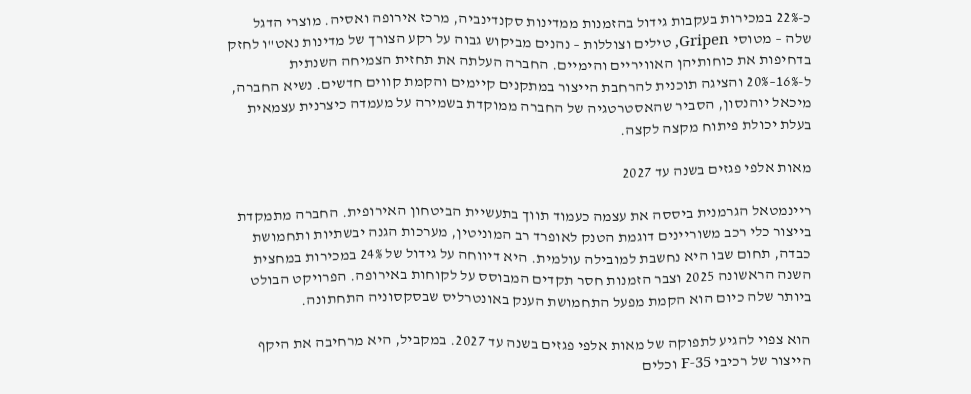כ-22% במכירות בעקבות גידול בהזמנות ממדינות סקנדינביה, מרכז אירופה ואסיה. מוצרי הדגל שלה – מטוסי Gripen, טילים וצוללות – נהנים מביקוש גבוה על רקע הצורך של מדינות נאט"ו לחזק בדחיפות את כוחותיהן האוויריים והימיים. החברה העלתה את תחזית הצמיחה השנתית ל-16%–20% והציגה תוכנית להרחבת הייצור במתקנים קיימים והקמת קווים חדשים. נשיא החברה, מיכאל יוהנסון, הסביר שהאסטרטגיה של החברה ממוקדת בשמירה על מעמדה כיצרנית עצמאית בעלת יכולת פיתוח מקצה לקצה.

מאות אלפי פגזים בשנה עד 2027

ריינמטאל הגרמנית ביססה את עצמה כעמוד תווך בתעשיית הביטחון האירופית. החברה מתמקדת בייצור כלי רכב משוריינים דוגמת הטנק לאופרד רב המוניטין, מערכות הגנה יבשתיות ותחמושת כבדה, תחום שבו היא נחשבת למובילה עולמית. היא דיווחה על גידול של 24% במכירות במחצית השנה הראשונה 2025 וצבר הזמנות חסר תקדים המבוסס על לקוחות באירופה. הפרויקט הבולט ביותר שלה כיום הוא הקמת מפעל התחמושת הענק באונטרליס שבסקסוניה התחתונה.

הוא צפוי להגיע לתפוקה של מאות אלפי פגזים בשנה עד 2027. במקביל, היא מרחיבה את היקף הייצור של רכיבי F-35 וכלים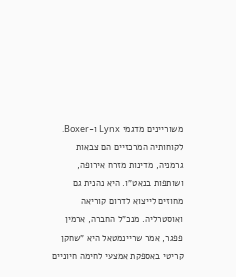משוריינים מדגמי Lynx ו-Boxer. לקוחותיה המרכזיים הם צבאות גרמניה, מדינות מזרח אירופה, ושותפות בנאט"ו. היא נהנית גם מחוזים לייצוא לדרום קוריאה ואוסטרליה. מנכ"ל החברה, ארמין פפגר, אמר שריינמטאל היא "שחקן קריטי באספקת אמצעי לחימה חיוניים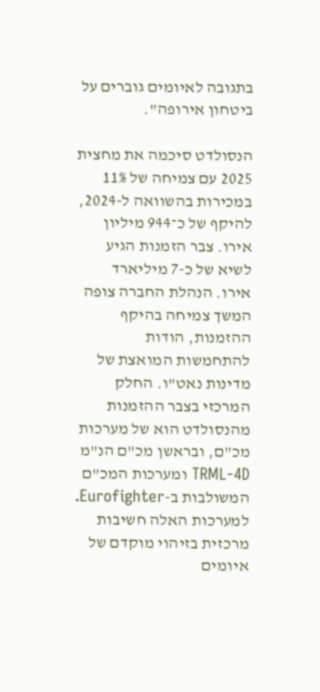בתגובה לאיומים גוברים על ביטחון אירופה".

הנסולדט סיכמה את מחצית 2025 עם צמיחה של 11% במכירות בהשוואה ל-2024, להיקף של כ־944 מיליון אירו. צבר הזמנות הגיע לשיא של כ-7 מיליארד אירו. הנהלת החברה צופה המשך צמיחה בהיקף ההזמנות, הודות להתחמשות המואצת של מדינות נאט"ו. החלק המרכזי בצבר ההזמנות מהנסולדט הוא של מערכות מכ"ם, ובראשן מכ"ם הנ"מ TRML-4D ומערכות המכ"ם המשולבות ב-Eurofighter. למערכות האלה חשיבות מרכזית בזיהוי מוקדם של איומים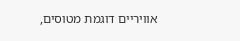אוויריים דוגמת מטוסים,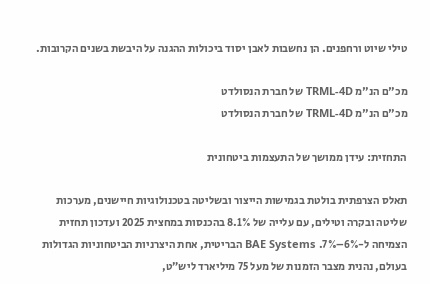טילי שיוט ורחפנים. הן נחשבות לאבן יסוד ביכולות ההגנה על היבשת בשנים הקרובות.

מכ"ם הנ"מ TRML-4D של חברת הנסולדט
מכ"ם הנ"מ TRML-4D של חברת הנסולדט

התחזית: עידן ממושך של התעצמות ביטחונית

תאלס הצרפתית בולטת בגמישות הייצור ובשליטה בטכנולוגיות חיישנים, מערכות שליטה ובקרה וטילים, עם עלייה של 8.1% בהכנסות במחצית 2025 ועדכון תחזית הצמיחה ל-6%–7%. BAE Systems הבריטית, אחת היצרניות הביטחוניות הגדולות בעולם, נהנית מצבר הזמנות של מעל 75 מיליארד ליש״ט,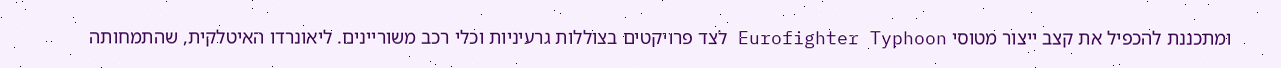ומתכננת להכפיל את קצב ייצור מטוסי Eurofighter Typhoon לצד פרויקטים בצוללות גרעיניות וכלי רכב משוריינים. ליאונרדו האיטלקית, שהתמחותה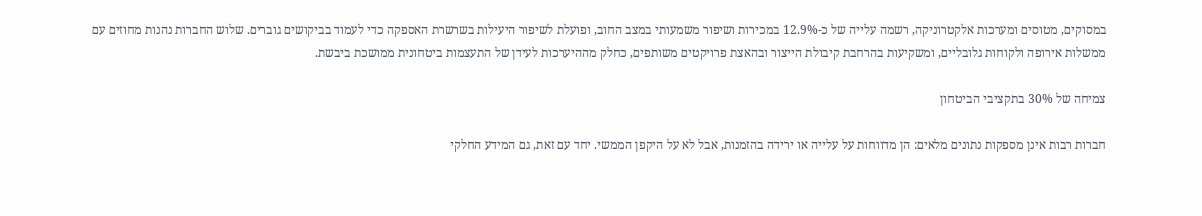במסוקים, מטוסים ומערכות אלקטרוניקה, רשמה עלייה של כ-12.9% במכירות ושיפור משמעותי במצב החוב, ופועלת לשיפור היעילות בשרשרת האספקה כדי לעמוד בביקושים גוברים. שלוש החברות נהנות מחוזים עם ממשלות אירופה ולקוחות גלובליים, ומשקיעות בהרחבת קיבולת הייצור ובהאצת פרויקטים משותפים, כחלק מההיערכות לעידן של התעצמות ביטחונית ממושכת ביבשת.

צמיחה של 30% בתקציבי הביטחון

חברות רבות אינן מספקות נתונים מלאים: הן מדווחות על עלייה או ירידה בהזמנות, אבל לא על היקפן הממשי. יחד עם זאת, גם המידע החלקי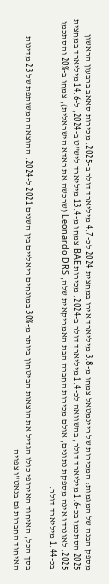מספק הבנה של המגמות: המכירות של ריינמטאל צמחו מ-3.8 מיליארד אירו במחצית 2024 לכ-4.7 מיליארד דולר ב-2025. מכירות סאאב ברבעון הראשון 2025 הסתכמו בכ-1.6 מיליארד דולר, בהשוואה לכ-1.4 מיליארד דולר ב-2024. מכירות BAE צמחו מ-13.4 מיליארד ליש"ט ב-2024, ל-14.6 מיליארד במחצית 2025. לאונרדו אינה מספקת נתונים, אולם מכירות החברה הבת האמריקאית שלה, Leonardo DRS (שרכשה את ראדא הישראלית), צמחו ב-20% והסתכמו בכ-1.44 מיליארד דולר.

בסך הכל, האיחוד האירופי כולו הגדיל את הוצאות הביטחון ביותר מ-30% במונחים ריאליים בין השנים 2021 ל-2024. ההוצאה המשותפת של 23 מדינות האיחוד החברות גם בנאט"ו צפויה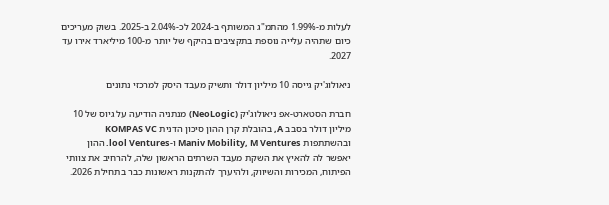לעלות מ-1.99% מהתמ"ג המשותף ב-2024 לכ-2.04% ב-2025. בשוק מעריכים כיום שתהיה עלייה נוספת בתקציבים בהיקף של יותר מ-100 מיליארד אירו עד 2027.

ניאולוג'יק גייסה 10 מיליון דולר ותשיק מעבד היסק למרכזי נתונים

חברת הסטארט-אפ ניאולוג'יק (NeoLogic) מנתניה הודיעה על גיוס של 10 מיליון דולר בסבב A, בהובלת קרן ההון סיכון הדנית KOMPAS VC ובהשתתפות Maniv Mobility, M Ventures ו-lool Ventures. ההון יאפשר לה להאיץ את השקת מעבד השרתים הראשון שלה, להרחיב את צוותי הפיתוח, המכירות והשיווק, ולהיערך להתקנות ראשונות כבר בתחילת 2026.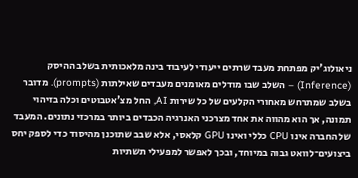ניאולוג'יק מפתחת מעבד שרתים ייעודי לעיבוד בינה מלאכותית בשלב ההיסק (Inference) – השלב שבו מודלים מאומנים מעבדים שאילתות (prompts). מדובר בשלב שמתרחש מאחורי הקלעים של כל שירות AI, החל מצ'אטבוטים וכלה בזיהוי תמונה, אך הוא מהווה את אחד מצרכני האנרגיה הכבדים ביותר במרכזי נתונים. המעבד של החברה אינו CPU כללי ואינו GPU קלאסי, אלא שבב שתוכנן מהיסוד כדי לספק יחס ביצועים־לוואט גבוה במיוחד, ובכך לאפשר למפעילי תשתיות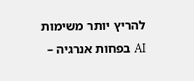להריץ יותר משימות AI בפחות אנרגיה –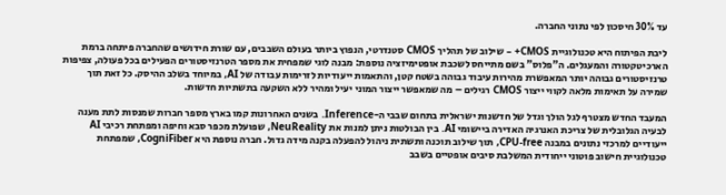עד 30% חיסכון לפי נתוני החברה.

ליבת הפיתוח היא טכנולוגיית CMOS+ – שילוב של תהליך CMOS סטנדרטי, הנפוץ ביותר בעולם השבבים, עם שורת חידושים שהחברה פיתחה ברמת הארכיטקטורה והמעגלים. ה"פלוס" בשם מתייחס לשכבת אופטימיזציה נוספת: מבנה לוגי שמפחית את מספר הטרנזיסטורים הפעילים בכל פעולה, צפיפות טרנזיסטורים גבוהה יותר המאפשרת מהירות עיבוד גבוהה בשטח קטן, והתאמות ייעודיות לזרימות עבודה של AI, במיוחד בשלב ההיסק. כל זאת תוך שמירה על תאימות מלאה לקווי ייצור CMOS רגילים – מה שמאפשר ייצור המוני יעיל ומהיר ללא השקעה בתשתיות חדשות.

המעבד החדש מצטרף לגל הולך וגדל של חדשנות ישראלית בתחום שבבי ה-Inference. בשנים האחרונות קמו בארץ מספר חברות שמנסות לתת מענה לבעיה הגלובלית של צריכת האנרגיה האדירה ביישומי AI. בין הבולטות ניתן למנות את NeuReality, שפועלת מכפר סבא וחיפה ומפתחת רכיבי AI ייעודיים למרכזי נתונים במבנה CPU-free, תוך שילוב תוכנה ותשתית ניהול להפעלה בקנה מידה גדול. חברה נוספת היא CogniFiber, שמפתחת טכנולוגיית חישוב פוטוני ייחודית המשלבת סיבים אופטיים בשבב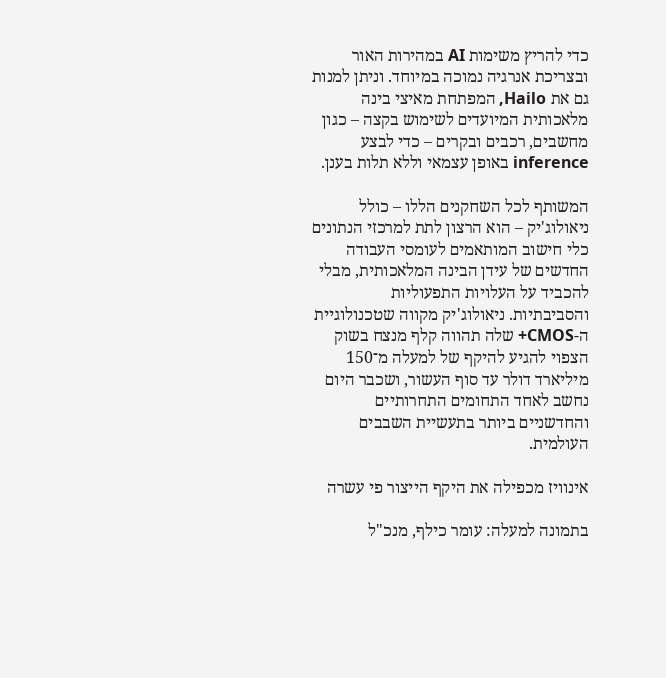כדי להריץ משימות AI במהירות האור ובצריכת אנרגיה נמוכה במיוחד. וניתן למנות גם את Hailo, המפתחת מאיצי בינה מלאכותית המיועדים לשימוש בקצה – כגון מחשבים, רכבים ובקרים – כדי לבצע inference באופן עצמאי וללא תלות בענן.

המשותף לכל השחקנים הללו – כולל ניאולוג'יק – הוא הרצון לתת למרכזי הנתונים כלי חישוב המותאמים לעומסי העבודה החדשים של עידן הבינה המלאכותית, מבלי להכביד על העלויות התפעוליות והסביבתיות. ניאולוג'יק מקווה שטכנולוגיית ה-CMOS+ שלה תהווה קלף מנצח בשוק הצפוי להגיע להיקף של למעלה מ־150 מיליארד דולר עד סוף העשור, ושכבר היום נחשב לאחד התחומים התחרותיים והחדשניים ביותר בתעשיית השבבים העולמית.

אינוויז מכפילה את היקף הייצור פי עשרה

בתמונה למעלה: עומר כילף, מנכ"ל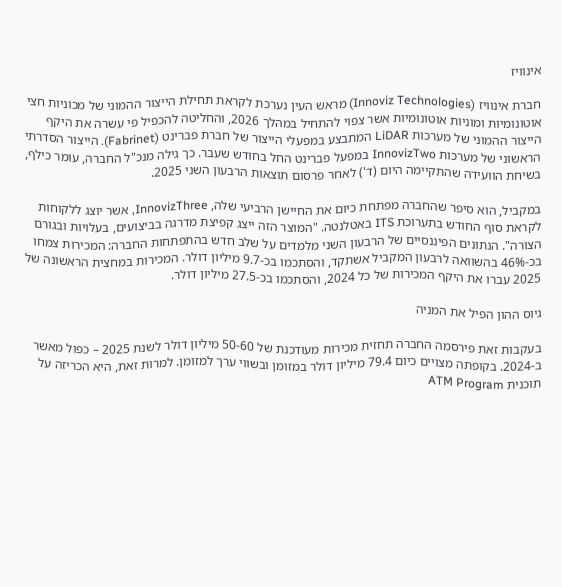אינוויז

חברת אינוויז (Innoviz Technologies) מראש העין נערכת לקראת תחילת הייצור ההמוני של מכוניות חצי אוטונומיות ומוניות אוטונומיות אשר צפוי להתחיל במהלך 2026, והחליטה להכפיל פי עשרה את היקף הייצור ההמוני של מערכות LiDAR המתבצע במפעלי הייצור של חברת פברינט (Fabrinet). הייצור הסדרתי הראשוני של מערכות InnovizTwo במפעל פברינט החל בחודש שעבר. כך גילה מנכ"ל החברה, עומר כילף, בשיחת הוועידה שהתקיימה היום (ד') לאחר פרסום תוצאות הרבעון השני 2025.

במקביל, הוא סיפר שהחברה מפתחת כיום את החיישן הרביעי שלה, InnovizThree, אשר יוצג ללקוחות לקראת סוף החודש בתערוכת ITS באטלנטה. "המוצר הזה ייצג קפיצת מדרגה בביצועים, בעלויות ובגורם הצורה". הנתונים הפיננסיים של הרבעון השני מלמדים על שלב חדש בהתפתחות החברה: המכירות צמחו בכ-46% בהשוואה לרבעון המקביל אשתקד, והסתכמו בכ-9.7 מיליון דולר. המכירות במחצית הראשונה של 2025 עברו את היקף המכירות של כל 2024, והסתכמו בכ-27.5 מיליון דולר.

גיוס ההון הפיל את המניה

בעקבות זאת פירסמה החברה תחזית מכירות מעודכנת של 50-60 מיליון דולר לשנת 2025 – כפול מאשר ב-2024. בקופתה מצויים כיום 79.4 מיליון דולר במזומן ובשווי ערך למזומן. למרות זאת, היא הכריזה על תוכנית ATM Program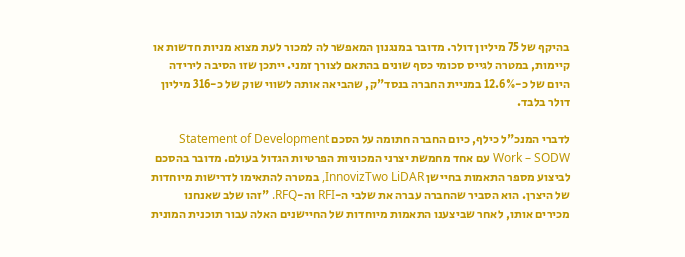בהיקף של 75 מיליון דולר. מדובר במנגנון המאפשר לה למכור לעת מצוא מניות חדשות או קיימות, במטרה לגייס סכומי כסף שונים בהתאם לצורך זמני. ייתכן שזו הסיבה לירידה היום של כ-12.6% במניית החברה בנסד"ק, שהביאה אותה לשווי שוק של כ-316 מיליון דולר בלבד.

לדברי המנכ"ל כילף, כיום החברה חתומה על הסכם Statement of Development Work – SODW עם אחד מחמשת יצרני המכוניות הפרטיות הגדול בעולם. מדובר בהסכם לביצוע מספר התאמות בחיישן InnovizTwo LiDAR, במטרה להתאימו לדרישות מיוחדות של היצרן. הוא הסביר שהחברה עברה את שלבי ה-RFI וה-RFQ. "זהו שלב שאנחנו מכירים אותו, לאחר שביצענו התאמות מיוחדות של החיישנים האלה עבור תוכנית המונית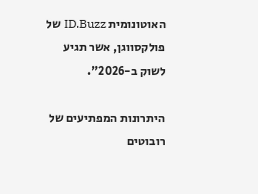האוטונומית ID.Buzz של פולקסווגן, אשר תגיע לשוק ב-2026".

היתרונות המפתיעים של רובוטים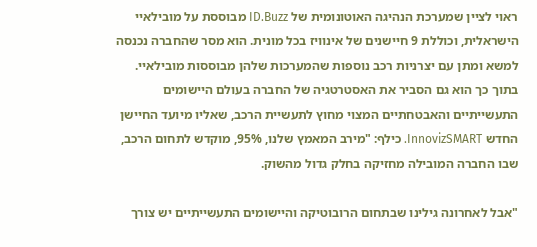ראוי לציין שמערכת הנהיגה האוטונומית של ID.Buzz מבוססת על מובילאיי הישראלית, וכוללת 9 חיישנים של אינוויז בכל מונית. הוא מסר שהחברה נכנסה למשא ומתן עם יצרניות רכב נוספות שהמערכות שלהן מבוססות מובילאיי. בתוך כך הוא גם הסביר את האסטרטגיה של החברה בעולם היישומים התעשייתיים והאבטחתיים המצוי מחוץ לתעשיית הרכב, שאליו מיועד החיישן החדש InnovizSMART. כילף: "מירב המאמץ שלנו, 95%, מוקדש לתחום הרכב, שבו החברה המובילה מחזיקה בחלק גדול מהשוק.

"אבל לאחרונה גילינו שבתחום הרובוטיקה והיישומים התעשייתיים יש צורך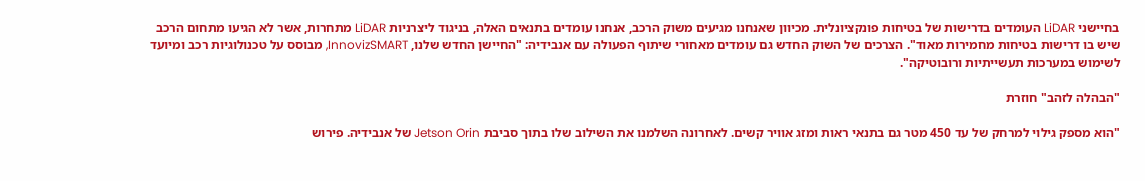בחיישני LiDAR העומדים בדרישות של בטיחות פונקציונלית. מכיוון שאנחנו מגיעים משוק הרכב, אנחנו עומדים בתנאים האלה, בניגוד ליצרניות LiDAR מתחרות, אשר לא הגיעו מתחום הרכב שיש בו דרישות בטיחות מחמירות מאוד". הצרכים של השוק החדש גם עומדים מאחורי שיתוף הפעולה עם אנבידיה: "החיישן החדש שלנו, InnovizSMART, מבוסס על טכנולוגיות רכב ומיועד לשימוש במערכות תעשייתיות ורובוטיקה".

"הבהלה לזהב" חוזרת

"הוא מספק גילוי למרחק של עד 450 מטר גם בתנאי ראות ומזג אוויר קשים. לאחרונה השלמנו את השילוב שלו בתוך סביבת Jetson Orin של אנבידיה. פירוש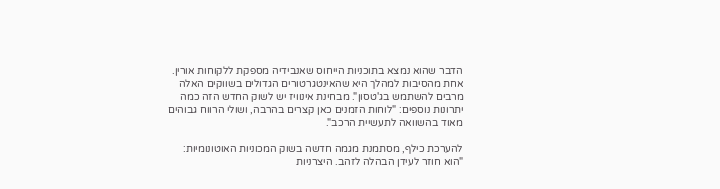הדבר שהוא נמצא בתוכניות הייחוס שאנבידיה מספקת ללקוחות אורין. אחת מהסיבות למהלך היא שהאינטגרטורים הגדולים בשווקים האלה מרבים להשתמש בג'טסון". מבחינת אינוויז יש לשוק החדש הזה כמה יתרונות נוספים: "לוחות הזמנים כאן קצרים בהרבה, ושולי הרווח גבוהים מאוד בהשוואה לתעשיית הרכב".

להערכת כילף, מסתמנת מגמה חדשה בשוק המכוניות האוטונומיות: "הוא חוזר לעידן הבהלה לזהב. היצרניות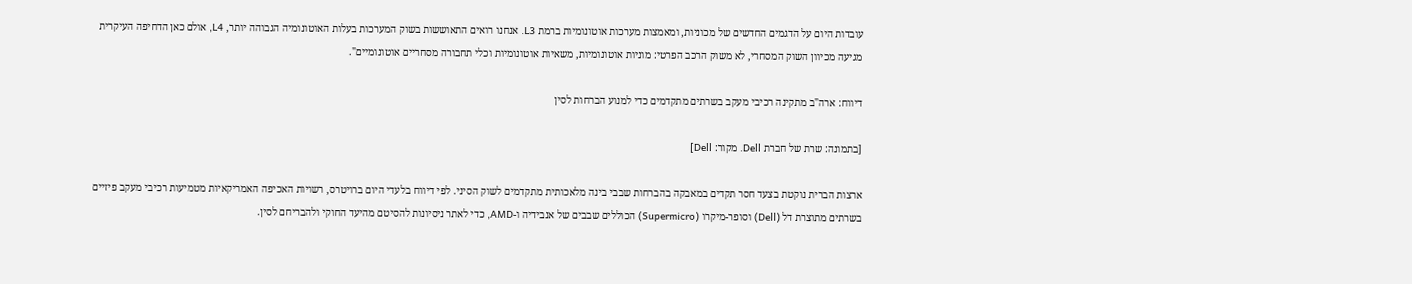עובדות היום על הדגמים החדשים של מכוניות, ומאמצות מערכות אוטונומיות ברמת L3. אנחנו רואים התאוששות בשוק המערכות בעלות האוטונומיה הגבוהה יותר, L4, אולם כאן הדחיפה העיקרית מגיעה מכיוון השוק המסחרי, לא משוק הרכב הפרטי: מוניות אוטונומיות, משאיות אוטונומיות וכלי תחבורה מסחריים אוטונומיים".

דיווח: ארה"ב מתקינה רכיבי מעקב בשרתים מתקדמים כדי למנוע הברחות לסין

[בתמונה: שרת של חברת Dell. מקור: Dell]

ארצות הברית נוקטת בצעד חסר תקדים במאבקה בהברחות שבבי בינה מלאכותית מתקדמים לשוק הסיני. לפי דיווח בלעדי היום ברויטרס, רשויות האכיפה האמריקאיות מטמיעות רכיבי מעקב פיזיים בשרתים מתוצרת דל (Dell) וסופר-מיקרו (Supermicro) הכוללים שבבים של אנבידיה ו-AMD, כדי לאתר ניסיונות להסיטם מהיעד החוקי ולהבריחם לסין.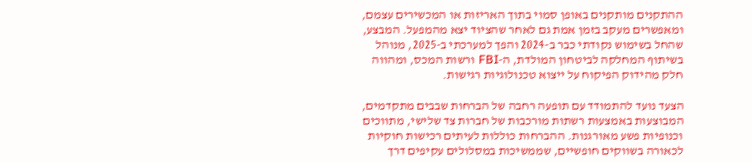ההתקנים מותקנים באופן סמוי בתוך האריזות או המכשירים עצמם, ומאפשרים מעקב בזמן אמת גם לאחר שהציוד יצא מהמפעל. המבצע, שהחל בשימוש נקודתי כבר ב-2024 והפך למערכתי ב-2025, מנוהל בשיתוף המחלקה לביטחון המולדת, ה-FBI ורשות המכס, ומהווה חלק מהידוק הפיקוח על ייצוא טכנולוגיות רגישות.

הצעד נועד להתמודד עם תופעה רחבה של הברחות שבבים מתקדמים, המבוצעות באמצעות רשתות מורכבות של חברות צד שלישי, מתווכים וכנופיות פשע מאורגנות. ההברחות כוללות לעיתים רכישות חוקיות לכאורה בשווקים חופשיים, שממשיכות במסלולים עקיפים דרך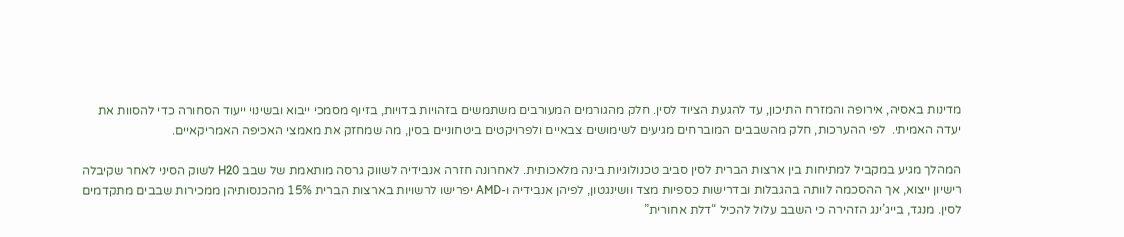מדינות באסיה, אירופה והמזרח התיכון, עד להגעת הציוד לסין. חלק מהגורמים המעורבים משתמשים בזהויות בדויות, בזיוף מסמכי ייבוא ובשינוי ייעוד הסחורה כדי להסוות את יעדה האמיתי.  לפי ההערכות, חלק מהשבבים המוברחים מגיעים לשימושים צבאיים ולפרויקטים ביטחוניים בסין, מה שמחזק את מאמצי האכיפה האמריקאיים.

המהלך מגיע במקביל למתיחות בין ארצות הברית לסין סביב טכנולוגיות בינה מלאכותית. לאחרונה חזרה אנבידיה לשווק גרסה מותאמת של שבב H20 לשוק הסיני לאחר שקיבלה רישיון ייצוא, אך ההסכמה לוותה בהגבלות ובדרישות כספיות מצד וושינגטון, לפיהן אנבידיה ו-AMD יפרישו לרשויות בארצות הברית 15% מהכנסותיהן ממכירות שבבים מתקדמים לסין. מנגד, בייג’ינג הזהירה כי השבב עלול להכיל “דלת אחורית”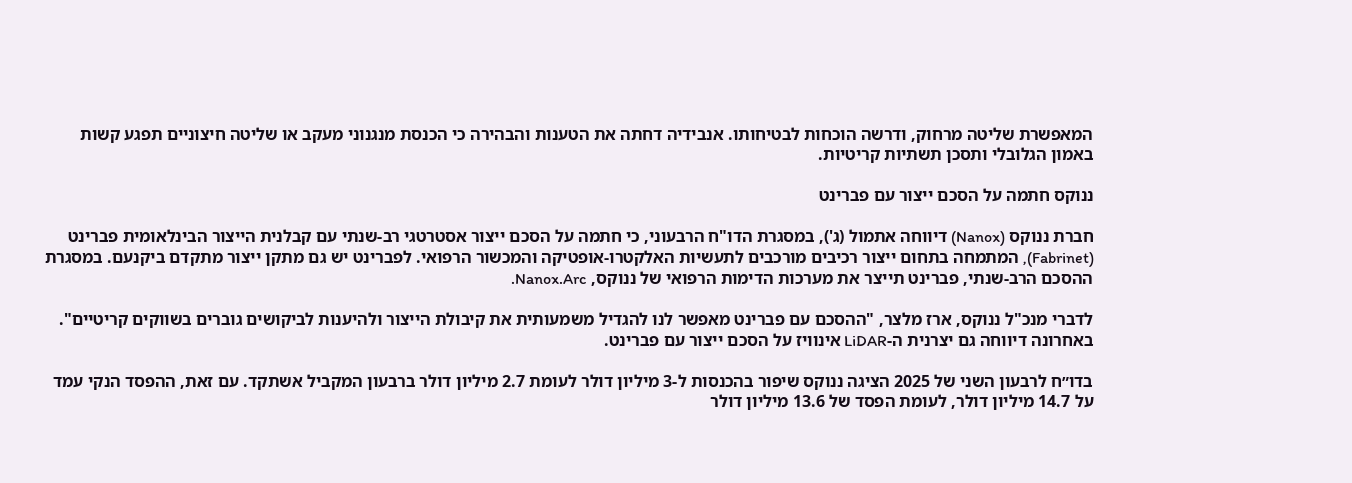המאפשרת שליטה מרחוק, ודרשה הוכחות לבטיחותו. אנבידיה דחתה את הטענות והבהירה כי הכנסת מנגנוני מעקב או שליטה חיצוניים תפגע קשות באמון הגלובלי ותסכן תשתיות קריטיות.

ננוקס חתמה על הסכם ייצור עם פברינט

חברת ננוקס (Nanox) דיווחה אתמול (ג'), במסגרת הדו"ח הרבעוני, כי חתמה על הסכם ייצור אסטרטגי רב-שנתי עם קבלנית הייצור הבינלאומית פברינט (Fabrinet), המתמחה בתחום ייצור רכיבים מורכבים לתעשיות האלקטרו‑אופטיקה והמכשור הרפואי. לפברינט יש גם מתקן ייצור מתקדם ביקנעם. במסגרת ההסכם הרב-שנתי, פברינט תייצר את מערכות הדימות הרפואי של ננוקס, Nanox.Arc.

לדברי מנכ"ל ננוקס, ארז מלצר, "ההסכם עם פברינט מאפשר לנו להגדיל משמעותית את קיבולת הייצור ולהיענות לביקושים גוברים בשווקים קריטיים". באחרונה דיווחה גם יצרנית ה-LiDAR אינוויז על הסכם ייצור עם פברינט.

בדו״ח לרבעון השני של 2025 הציגה ננוקס שיפור בהכנסות ל-3 מיליון דולר לעומת 2.7 מיליון דולר ברבעון המקביל אשתקד. עם זאת, ההפסד הנקי עמד על 14.7 מיליון דולר, לעומת הפסד של 13.6 מיליון דולר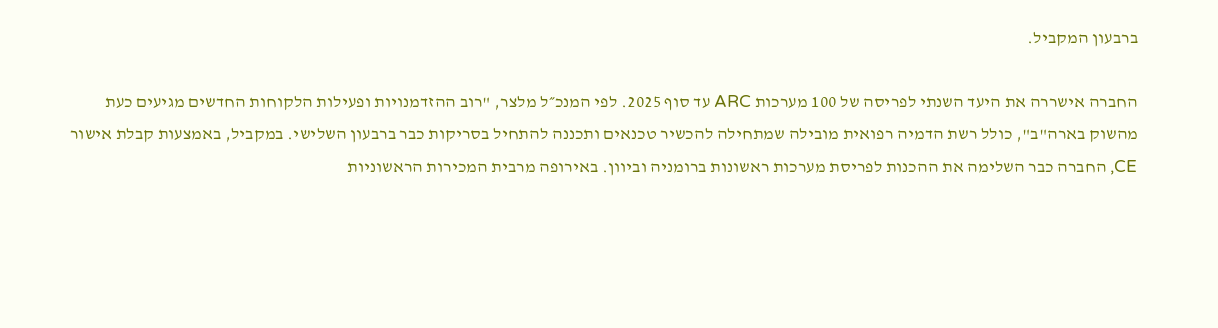ברבעון המקביל.

החברה אישררה את היעד השנתי לפריסה של 100 מערכות ARC עד סוף 2025. לפי המנכ״ל מלצר, "רוב ההזדמנויות ופעילות הלקוחות החדשים מגיעים כעת מהשוק בארה"ב", כולל רשת הדמיה רפואית מובילה שמתחילה להכשיר טכנאים ותכננה להתחיל בסריקות כבר ברבעון השלישי. במקביל, באמצעות קבלת אישור CE, החברה כבר השלימה את ההכנות לפריסת מערכות ראשונות ברומניה וביוון. באירופה מרבית המכירות הראשוניות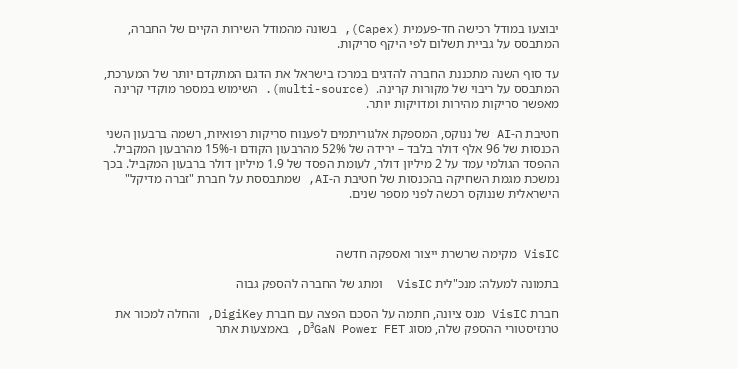יבוצעו במודל רכישה חד-פעמית (Capex), בשונה מהמודל השירות הקיים של החברה, המתבסס על גביית תשלום לפי היקף סריקות.

עד סוף השנה מתכננת החברה להדגים במרכז בישראל את הדגם המתקדם יותר של המערכת, המתבסס על ריבוי של מקורות קרינה.  (multi-source). השימוש במספר מוקדי קרינה מאפשר סריקות מהירות ומדויקות יותר.

חטיבת ה-AI של ננוקס, המספקת אלגוריתמים לפענוח סריקות רפואיות, רשמה ברבעון השני הכנסות של 96 אלף דולר בלבד – ירידה של 52% מהרבעון הקודם ו-15% מהרבעון המקביל. ההפסד הגולמי עמד על 2 מיליון דולר, לעומת הפסד של 1.9 מיליון דולר ברבעון המקביל. בכך נמשכת מגמת השחיקה בהכנסות של חטיבת ה-AI, שמתבססת על חברת "זברה מדיקל" הישראלית שננוקס רכשה לפני מספר שנים.



VisIC מקימה שרשרת ייצור ואספקה חדשה

בתמונה למעלה: מנכ"לית VisIC  ומתג של החברה להספק גבוה

חברת VisIC מנס ציונה, חתמה על הסכם הפצה עם חברת DigiKey, והחלה למכור את טרנזיסטורי ההספק שלה, מסוג D³GaN Power FET, באמצעות אתר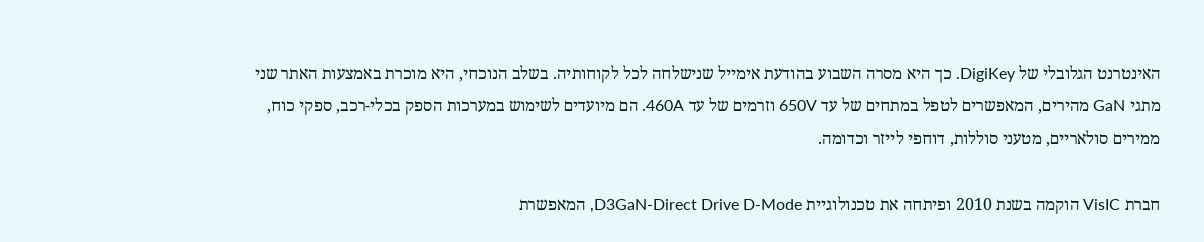האינטרנט הגלובלי של DigiKey. כך היא מסרה השבוע בהודעת אימייל שנישלחה לכל לקוחותיה. בשלב הנוכחי, היא מוכרת באמצעות האתר שני מתגי GaN מהירים, המאפשרים לטפל במתחים של עד 650V וזרמים של עד 460A. הם מיועדים לשימוש במערכות הספק בכלי-רכב, ספקי כוח, ממירים סולאריים, מטעני סוללות, דוחפי לייזר וכדומה.

חברת VisIC הוקמה בשנת 2010 ופיתחה את טכנולוגיית D3GaN-Direct Drive D-Mode, המאפשרת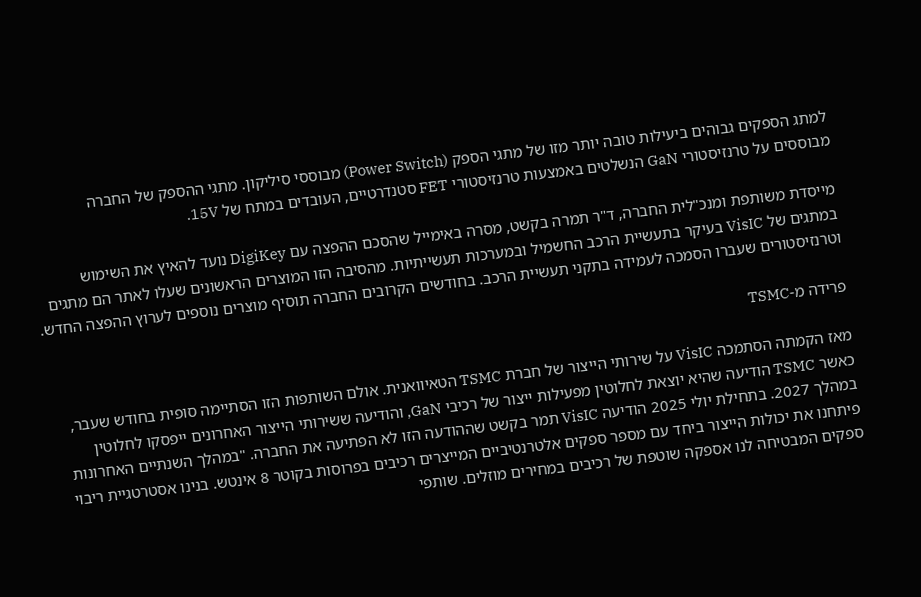למתג הספקים גבוהים ביעילות טובה יותר מזו של מתגי הספק (Power Switch) מבוססי סיליקון. מתגי ההספק של החברה מבוססים על טרנזיסטורי GaN הנשלטים באמצעות טרנזיסטורי FET סטנדרטיים, העובדים במתח של 15V.

מייסדת משותפת ומנכ"לית החברה, ד"ר תמרה בקשט, מסרה באימייל שהסכם ההפצה עם DigiKey נועד להאיץ את השימוש במתגים של VisIC בעיקר בתעשיית הרכב החשמיל ובמערכות תעשייתיות. מהסיבה הזו המוצרים הראשונים שעלו לאתר הם מתגים וטרנזיסטורים שעברו הסמכה לעמידה בתקני תעשיית הרכב. בחודשים הקרובים החברה תוסיף מוצרים נוספים לערוץ ההפצה החדש.

פרידה מ-TSMC

מאז הקמתה הסתמכה VisIC על שירותי הייצור של חברת TSMC הטאיוואנית. אולם השותפות הזו הסתיימה סופית בחודש שעבר, כאשר TSMC הודיעה שהיא יוצאת לחלוטין מפעילות ייצור של רכיבי GaN, והודיעה ששירותי הייצור האחרונים ייפסקו לחלוטין במהלך 2027. בתחילת יולי 2025 הודיעה VisIC תמר בקשט שההודעה הזו לא הפתיעה את החברה. "במהלך השנתיים האחרונות פיתחנו את יכולות הייצור ביחד עם מספר ספקים אלטרנטיביים המייצרים רכיבים בפרוסות בקוטר 8 אינטש. בנינו אסטרטגיית ריבוי ספקים המבטיחה לנו אספקה שוטפת של רכיבים במחירים מוזלים. שותפי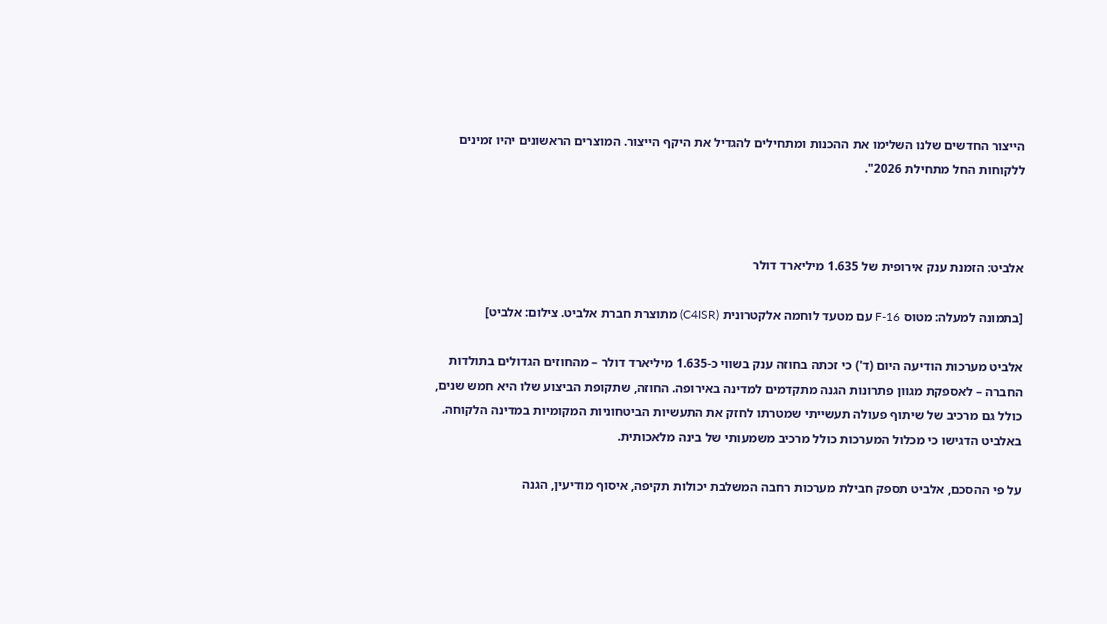הייצור החדשים שלנו השלימו את ההכנות ומתחילים להגדיל את היקף הייצור. המוצרים הראשונים יהיו זמינים ללקוחות החל מתחילת 2026".



אלביט: הזמנת ענק אירופית של 1.635 מיליארד דולר

[בתמונה למעלה: מטוס F-16 עם מטעד לוחמה אלקטרונית (C4ISR) מתוצרת חברת אלביט. צילום: אלביט]

אלביט מערכות הודיעה היום (ד') כי זכתה בחוזה ענק בשווי כ-1.635 מיליארד דולר – מהחוזים הגדולים בתולדות החברה – לאספקת מגוון פתרונות הגנה מתקדמים למדינה באירופה. החוזה, שתקופת הביצוע שלו היא חמש שנים, כולל גם מרכיב של שיתוף פעולה תעשייתי שמטרתו לחזק את התעשיות הביטחוניות המקומיות במדינה הלקוחה. באלביט הדגישו כי מכלול המערכות כולל מרכיב משמעותי של בינה מלאכותית.

על פי ההסכם, אלביט תספק חבילת מערכות רחבה המשלבת יכולות תקיפה, איסוף מודיעין, הגנה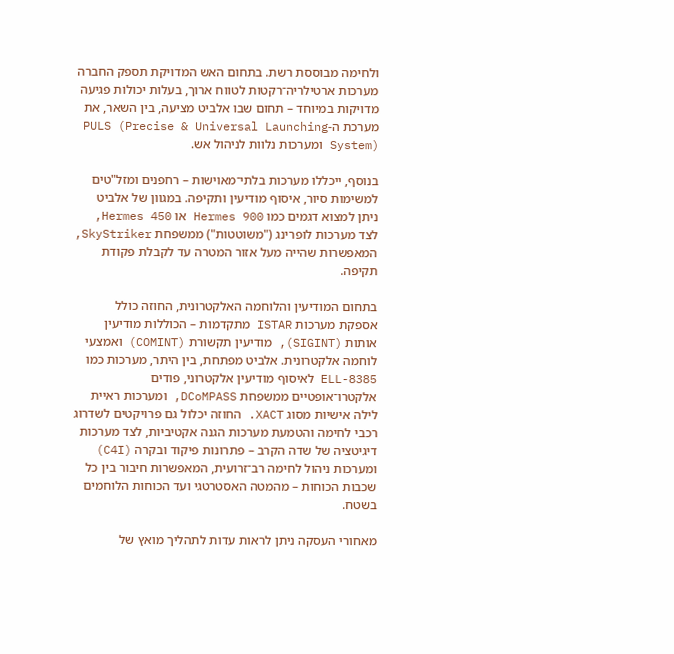ולחימה מבוססת רשת. בתחום האש המדויקת תספק החברה מערכות ארטילריה־רקטות לטווח ארוך, בעלות יכולות פגיעה מדויקות במיוחד – תחום שבו אלביט מציעה, בין השאר, את מערכת ה-PULS (Precise & Universal Launching System) ומערכות נלוות לניהול אש.

בנוסף, ייכללו מערכות בלתי־מאוישות – רחפנים ומזל"טים למשימות סיור, איסוף מודיעין ותקיפה. במגוון של אלביט ניתן למצוא דגמים כמו Hermes 900 או Hermes 450, לצד מערכות לופרינג ("משוטטות") ממשפחת SkyStriker, המאפשרות שהייה מעל אזור המטרה עד לקבלת פקודת תקיפה.

בתחום המודיעין והלוחמה האלקטרונית, החוזה כולל אספקת מערכות ISTAR מתקדמות – הכוללות מודיעין אותות (SIGINT), מודיעין תקשורת (COMINT) ואמצעי לוחמה אלקטרונית. אלביט מפתחת, בין היתר, מערכות כמו ELL-8385 לאיסוף מודיעין אלקטרוני, פודים אלקטרו־אופטיים ממשפחת DCoMPASS, ומערכות ראיית לילה אישיות מסוג XACT. החוזה יכלול גם פרויקטים לשדרוג רכבי לחימה והטמעת מערכות הגנה אקטיביות, לצד מערכות דיגיטציה של שדה הקרב – פתרונות פיקוד ובקרה (C4I) ומערכות ניהול לחימה רב־זרועית, המאפשרות חיבור בין כל שכבות הכוחות – מהמטה האסטרטגי ועד הכוחות הלוחמים בשטח.

מאחורי העסקה ניתן לראות עדות לתהליך מואץ של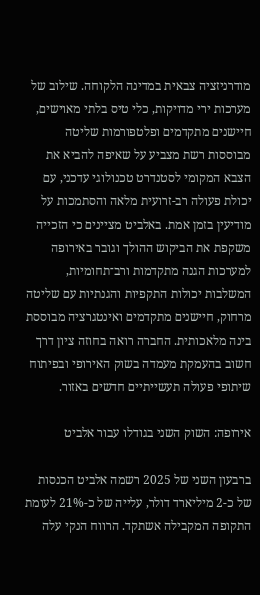מודרניזציה צבאית במדינה הלקוחה. שילוב של מערכות ירי מדויקות, כלי טיס בלתי מאוישים, חיישנים מתקדמים ופלטפורמות שליטה מבוססות רשת מצביע על שאיפה להביא את הצבא המקומי לסטנדרט טכנולוגי עדכני, עם יכולת פעולה רב-זרועית מלאה והסתמכות על מודיעין בזמן אמת. באלביט מציינים כי הזכייה משקפת את הביקוש ההולך וגובר באירופה למערכות הגנה מתקדמות ורב־תחומיות, המשלבות יכולות התקפיות והגנתיות עם שליטה מרחוק, חיישנים מתקדמים ואינטגרציה מבוססת בינה מלאכותית. החברה רואה בחוזה ציון דרך חשוב בהעמקת מעמדה בשוק האירופי ובפיתוח שיתופי פעולה תעשייתיים חדשים באזור.

אירופה: השוק השני בגודלו עבור אלביט

ברבעון השני של 2025 רשמה אלביט הכנסות של כ-2 מיליארד דולר, עלייה של כ-21% לעומת התקופה המקבילה אשתקד. הרווח הנקי עלה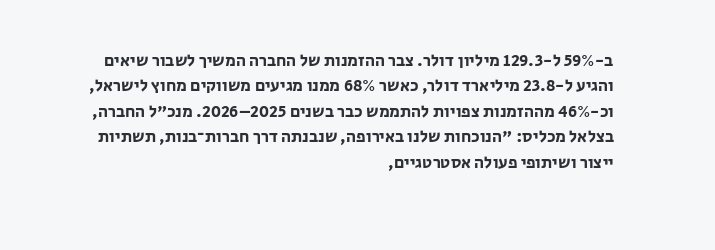ב-59% ל-129.3 מיליון דולר. צבר ההזמנות של החברה המשיך לשבור שיאים והגיע ל-23.8 מיליארד דולר, כאשר 68% ממנו מגיעים משווקים מחוץ לישראל, וכ-46% מההזמנות צפויות להתממש כבר בשנים 2025–2026. מנכ"ל החברה, בצלאל מכליס: "הנוכחות שלנו באירופה, שנבנתה דרך חברות־בנות, תשתיות ייצור ושיתופי פעולה אסטרטגיים,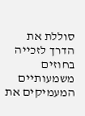סוללת את הדרך לזכייה בחוזים משמעותיים המעמיקים את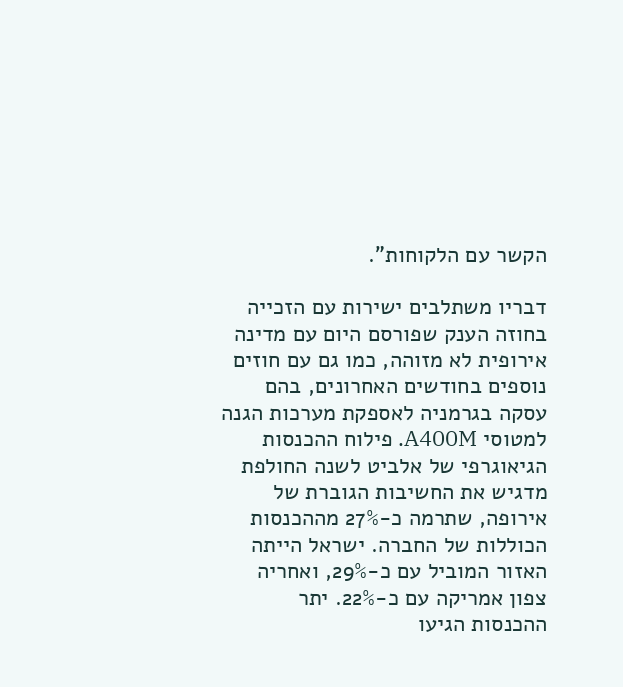הקשר עם הלקוחות".

דבריו משתלבים ישירות עם הזכייה בחוזה הענק שפורסם היום עם מדינה אירופית לא מזוהה, כמו גם עם חוזים נוספים בחודשים האחרונים, בהם עסקה בגרמניה לאספקת מערכות הגנה למטוסי A400M. פילוח ההכנסות הגיאוגרפי של אלביט לשנה החולפת מדגיש את החשיבות הגוברת של אירופה, שתרמה כ-27% מההכנסות הכוללות של החברה. ישראל הייתה האזור המוביל עם כ-29%, ואחריה צפון אמריקה עם כ-22%. יתר ההכנסות הגיעו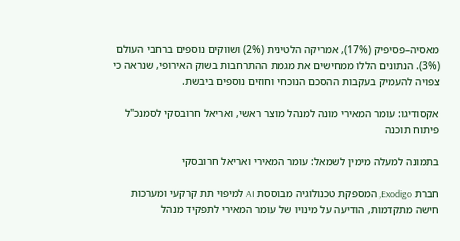מאסיה–פסיפיק (17%), אמריקה הלטינית (2%) ושווקים נוספים ברחבי העולם (3%). הנתונים הללו ממחישים את מגמת ההתרחבות בשוק האירופי, שנראה כי צפויה להעמיק בעקבות ההסכם הנוכחי וחוזים נוספים ביבשת.

אקסודיגו: עומר המאירי מונה למנהל מוצר ראשי, ואריאל חרובסקי לסמנכ"ל פיתוח תוכנה

בתמונה למעלה מימין לשמאל: עומר המאירי ואריאל חרובסקי

חברת Exodigo, המספקת טכנולוגיה מבוססת AI למיפוי תת קרקעי ומערכות חישה מתקדמות, הודיעה על מינויו של עומר המאירי לתפקיד מנהל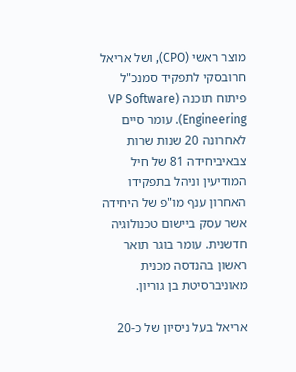מוצר ראשי (CPO), ושל אריאל חרובסקי לתפקיד סמנכ"ל פיתוח תוכנה (VP Software Engineering). עומר סיים לאחרונה 20 שנות שרות צבאיביחידה 81 של חיל המודיעין וניהל בתפקידו האחרון ענף מו"פ של היחידה אשר עסק ביישום טכנולוגיה חדשנית. עומר בוגר תואר ראשון בהנדסה מכנית מאוניברסיטת בן גוריון.

אריאל בעל ניסיון של כ-20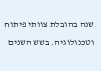שנה בהובלת צוותי פיתוח וטכנולוגיה. בשש השנים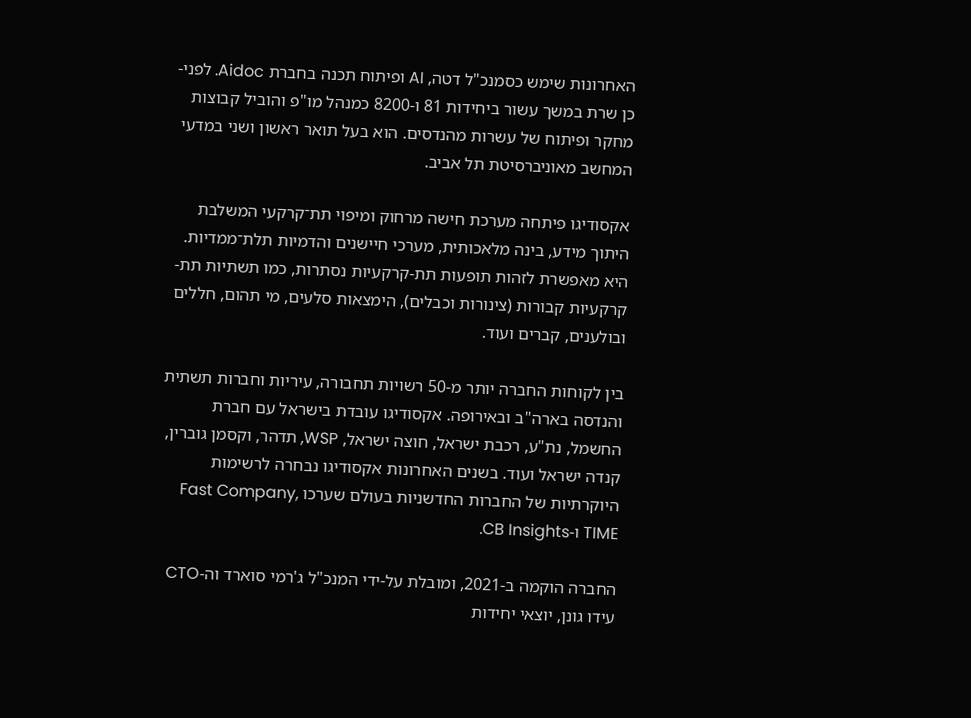האחרונות שימש כסמנכ"ל דטה, AI ופיתוח תכנה בחברת Aidoc. לפני-כן שרת במשך עשור ביחידות 81 ו-8200 כמנהל מו"פ והוביל קבוצות מחקר ופיתוח של עשרות מהנדסים. הוא בעל תואר ראשון ושני במדעי המחשב מאוניברסיטת תל אביב.

אקסודיגו פיתחה מערכת חישה מרחוק ומיפוי תת־קרקעי המשלבת היתוך מידע, בינה מלאכותית, מערכי חיישנים והדמיות תלת־ממדיות. היא מאפשרת לזהות תופעות תת-קרקעיות נסתרות, כמו תשתיות תת-קרקעיות קבורות (צינורות וכבלים), הימצאות סלעים, מי תהום, חללים ובולענים, קברים ועוד.

בין לקוחות החברה יותר מ-50 רשויות תחבורה, עיריות וחברות תשתית והנדסה בארה"ב ובאירופה. אקסודיגו עובדת בישראל עם חברת החשמל, נת"ע, רכבת ישראל, חוצה ישראל, WSP, תדהר, וקסמן גוברין, קנדה ישראל ועוד. בשנים האחרונות אקסודיגו נבחרה לרשימות היוקרתיות של החברות החדשניות בעולם שערכו Fast Company, TIME ו-CB Insights.

החברה הוקמה ב-2021, ומובלת על-ידי המנכ"ל ג'רמי סוארד וה-CTO עידו גונן, יוצאי יחידות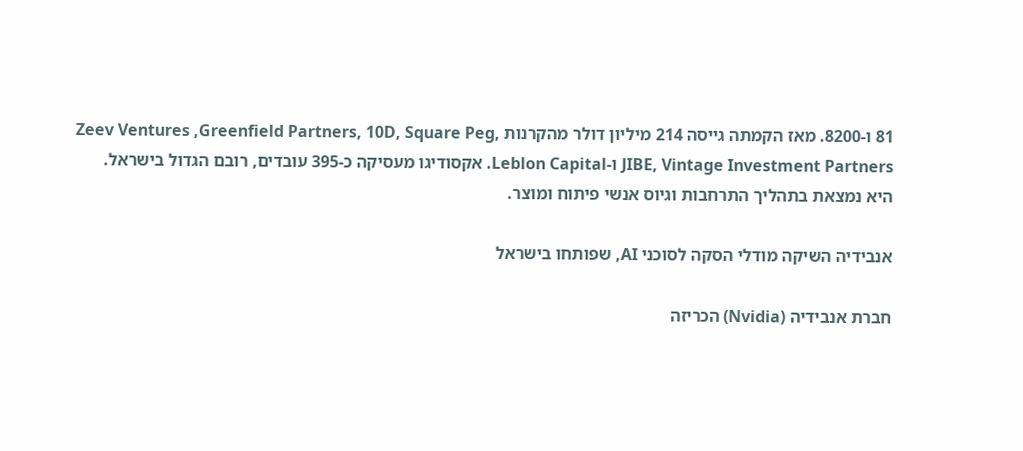81 ו-8200. מאז הקמתה גייסה 214 מיליון דולר מהקרנות Zeev Ventures ,Greenfield Partners, 10D, Square Peg, JIBE, Vintage Investment Partners ו-Leblon Capital. אקסודיגו מעסיקה כ-395 עובדים, רובם הגדול בישראל. היא נמצאת בתהליך התרחבות וגיוס אנשי פיתוח ומוצר.

אנבידיה השיקה מודלי הסקה לסוכני AI, שפותחו בישראל

חברת אנבידיה (Nvidia) הכריזה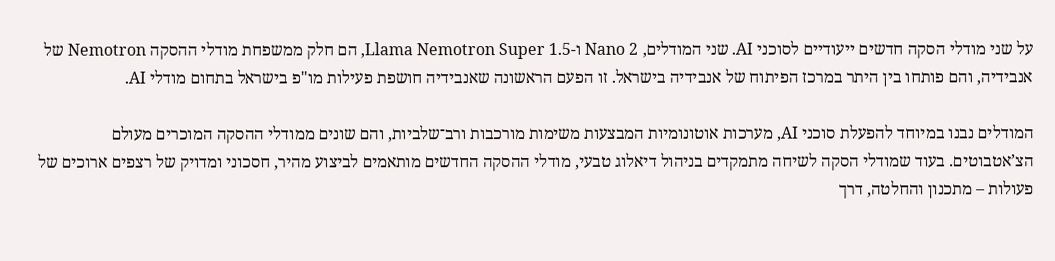על שני מודלי הסקה חדשים ייעודיים לסוכני AI. שני המודלים, Nano 2 ו-Llama Nemotron Super 1.5, הם חלק ממשפחת מודלי ההסקה Nemotron של אנבידיה, והם פותחו בין היתר במרכז הפיתוח של אנבידיה בישראל. זו הפעם הראשונה שאנבידיה חושפת פעילות מו"פ בישראל בתחום מודלי AI.

המודלים נבנו במיוחד להפעלת סוכני AI, מערכות אוטונומיות המבצעות משימות מורכבות ורב־שלביות, והם שונים ממודלי ההסקה המוכרים מעולם הצ’אטבוטים. בעוד שמודלי הסקה לשיחה מתמקדים בניהול דיאלוג טבעי, מודלי ההסקה החדשים מותאמים לביצוע מהיר, חסכוני ומדויק של רצפים ארוכים של פעולות – מתכנון והחלטה, דרך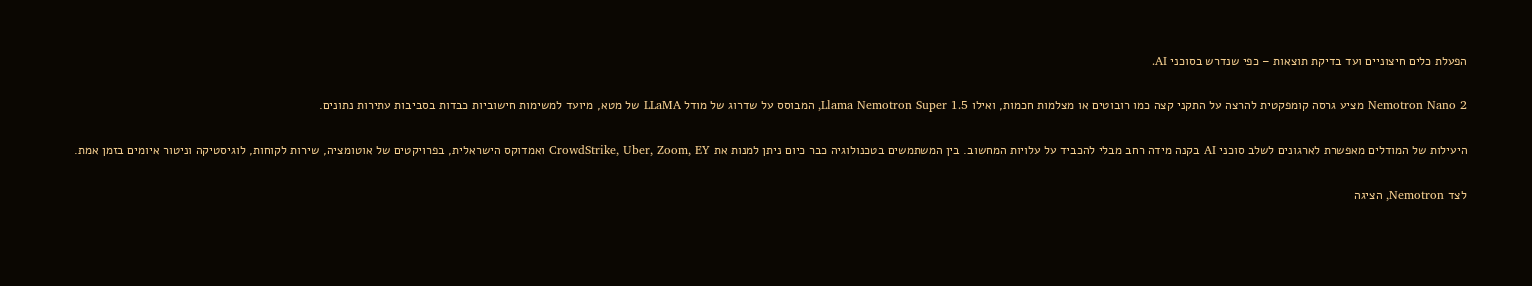הפעלת כלים חיצוניים ועד בדיקת תוצאות – כפי שנדרש בסוכני AI.

Nemotron Nano 2 מציע גרסה קומפקטית להרצה על התקני קצה כמו רובוטים או מצלמות חכמות, ואילו Llama Nemotron Super 1.5, המבוסס על שדרוג של מודל LLaMA של מטא, מיועד למשימות חישוביות כבדות בסביבות עתירות נתונים.

היעילות של המודלים מאפשרת לארגונים לשלב סוכני AI בקנה מידה רחב מבלי להכביד על עלויות המחשוב. בין המשתמשים בטכנולוגיה כבר כיום ניתן למנות את CrowdStrike, Uber, Zoom, EY ואמדוקס הישראלית, בפרויקטים של אוטומציה, שירות לקוחות, לוגיסטיקה וניטור איומים בזמן אמת.

לצד Nemotron, הציגה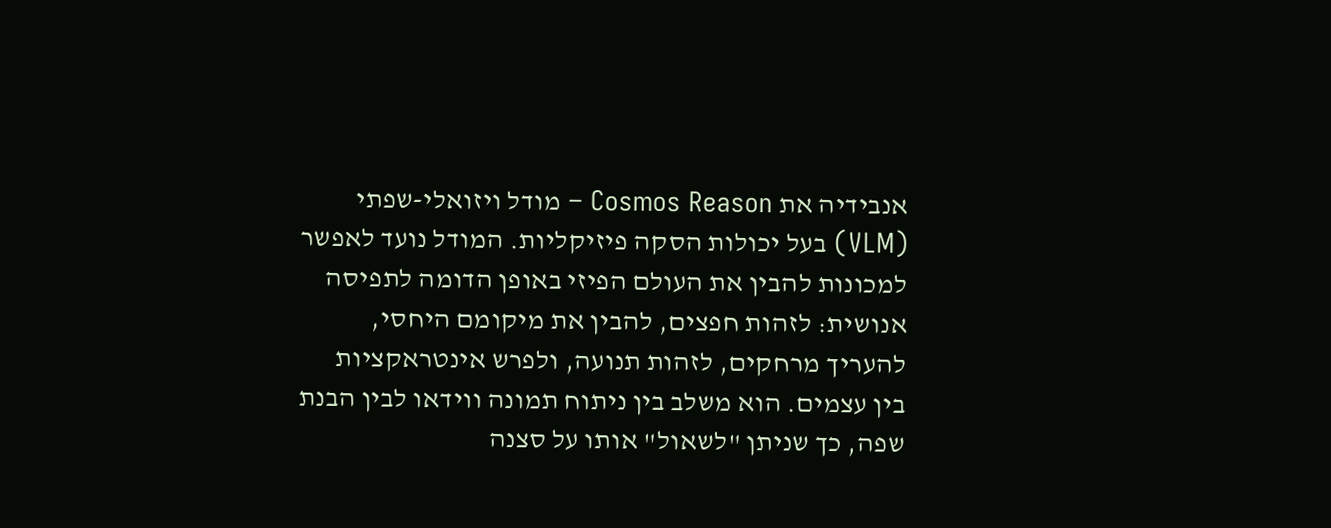אנבידיה את Cosmos Reason – מודל ויזואלי-שפתי (VLM) בעל יכולות הסקה פיזיקליות. המודל נועד לאפשר למכונות להבין את העולם הפיזי באופן הדומה לתפיסה אנושית: לזהות חפצים, להבין את מיקומם היחסי, להעריך מרחקים, לזהות תנועה, ולפרש אינטראקציות בין עצמים. הוא משלב בין ניתוח תמונה ווידאו לבין הבנת שפה, כך שניתן "לשאול" אותו על סצנה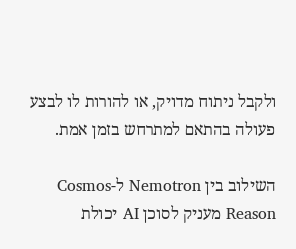ולקבל ניתוח מדויק, או להורות לו לבצע פעולה בהתאם למתרחש בזמן אמת.

השילוב בין Nemotron ל-Cosmos Reason מעניק לסוכן AI יכולת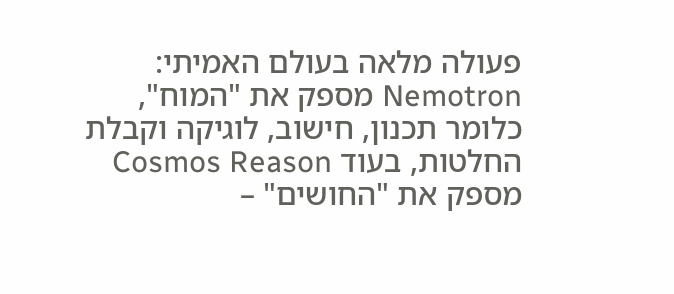פעולה מלאה בעולם האמיתי: Nemotron מספק את "המוח", כלומר תכנון, חישוב, לוגיקה וקבלת החלטות, בעוד Cosmos Reason מספק את "החושים" –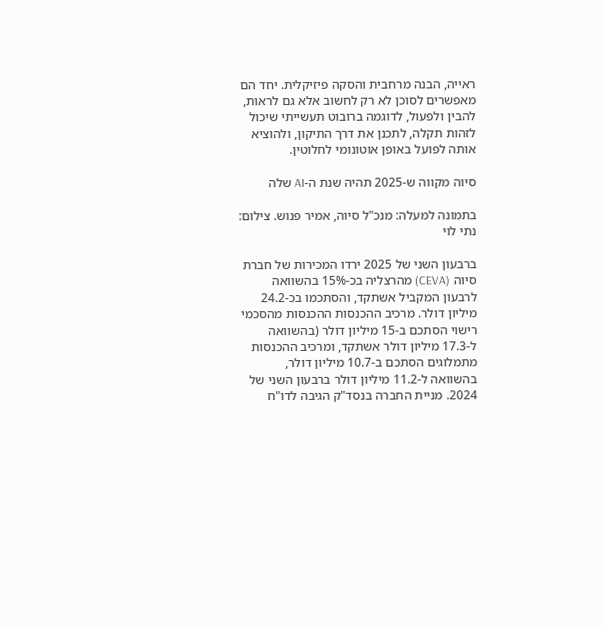ראייה, הבנה מרחבית והסקה פיזיקלית. יחד הם מאפשרים לסוכן לא רק לחשוב אלא גם לראות, להבין ולפעול, לדוגמה ברובוט תעשייתי שיכול לזהות תקלה, לתכנן את דרך התיקון, ולהוציא אותה לפועל באופן אוטונומי לחלוטין.

סיוה מקווה ש-2025 תהיה שנת ה-AI שלה

בתמונה למעלה: מנכ"ל סיוה, אמיר פנוש. צילום: נתי לוי

ברבעון השני של 2025 ירדו המכירות של חברת סיוה (CEVA) מהרצליה בכ-15% בהשוואה לרבעון המקביל אשתקד, והסתכמו בכ-24.2 מיליון דולר. מרכיב ההכנסות ההכנסות מהסכמי רישוי הסתכם ב-15 מיליון דולר (בהשוואה ל-17.3 מיליון דולר אשתקד, ומרכיב ההכנסות מתמלוגים הסתכם ב-10.7 מיליון דולר, בהשוואה ל-11.2 מיליון דולר ברבעון השני של 2024. מניית החברה בנסד"ק הגיבה לדו"ח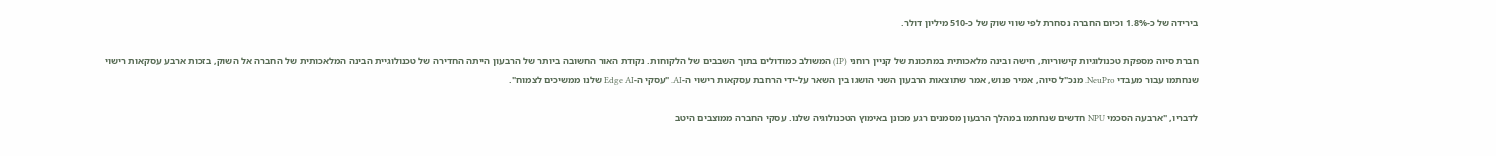בירידה של כ-1.8% וכיום החברה נסחרת לפי שווי שוק של כ-510 מיליון דולר.

חברת סיוה מספקת טכנולוגיות קישוריות, חישה ובינה מלאכותית במתכונת של קניין רוחני (IP) המשולב כמודולים בתוך השבבים של הלקוחות. נקודת האור החשובה ביותר של הרבעון הייתה החדירה של טכנולוגיית הבינה המלאכותית של החברה אל השוק, בזכות ארבע עסקאות רישוי שנחתמו עבור מעבדי NeuPro. מנכ"ל סיוה, אמיר פנוש, אמר שתוצאות הרבעון השני הושגו בין השאר על-ידי הרחבת עסקאות רישוי ה-AI. "עסקי ה-Edge AI שלנו ממשיכים לצמוח".

לדבריו, "ארבעה הסכמי NPU חדשים שנחתמו במהלך הרבעון מסמנים רגע מכונן באימוץ הטכנולוגיה שלנו. עסקי החברה ממוצבים היטב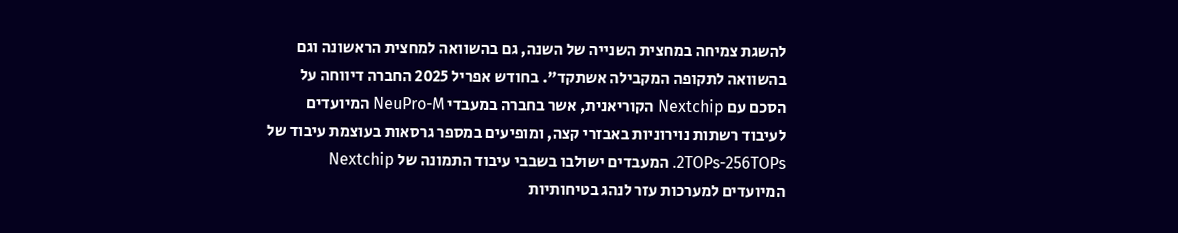להשגת צמיחה במחצית השנייה של השנה, גם בהשוואה למחצית הראשונה וגם בהשוואה לתקופה המקבילה אשתקד". בחודש אפריל 2025 החברה דיווחה על הסכם עם Nextchip הקוריאנית, אשר בחברה במעבדי NeuPro-M המיועדים לעיבוד רשתות נוירוניות באבזרי קצה, ומופיעים במספר גרסאות בעוצמת עיבוד של 2TOPs-256TOPs. המעבדים ישולבו בשבבי עיבוד התמונה של Nextchip המיועדים למערכות עזר לנהג בטיחותיות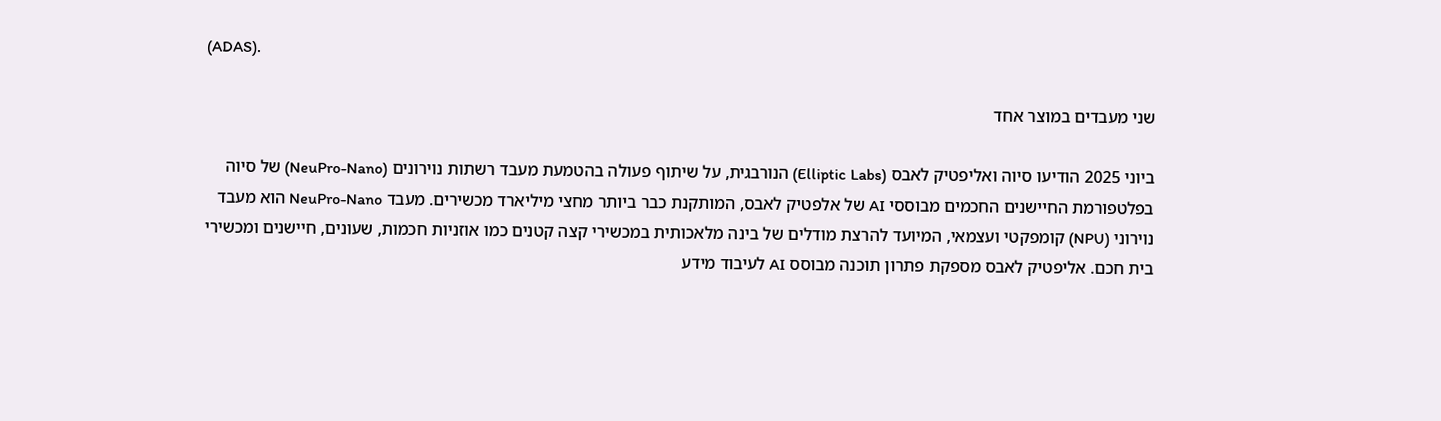(ADAS).

שני מעבדים במוצר אחד

ביוני 2025 הודיעו סיוה ואליפטיק לאבס (Elliptic Labs) הנורבגית, על שיתוף פעולה בהטמעת מעבד רשתות נוירונים (NeuPro-Nano) של סיוה בפלטפורמת החיישנים החכמים מבוססי AI של אלפטיק לאבס, המותקנת כבר ביותר מחצי מיליארד מכשירים. מעבד NeuPro-Nano הוא מעבד נוירוני (NPU) קומפקטי ועצמאי, המיועד להרצת מודלים של בינה מלאכותית במכשירי קצה קטנים כמו אוזניות חכמות, שעונים, חיישנים ומכשירי בית חכם. אליפטיק לאבס מספקת פתרון תוכנה מבוסס AI לעיבוד מידע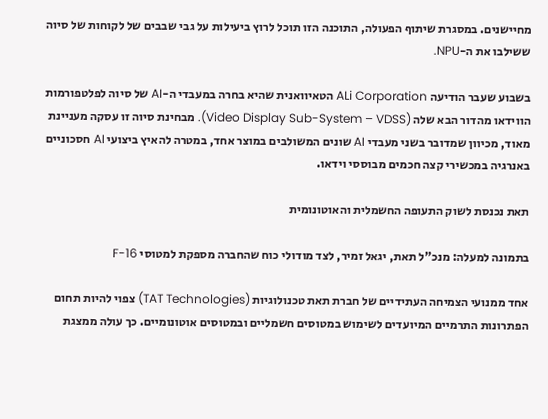מחיישנים. במסגרת שיתוף הפעולה, התוכנה הזו תוכל לרוץ ביעילות על גבי שבבים של לקוחות של סיוה ששילבו את ה-NPU.

בשבוע שעבר הודיעה ALi Corporation הטאיוואנית שהיא בחרה במעבדי ה-AI של סיוה לפלטפורמות הווידאו מהדור הבא שלה (Video Display Sub-System – VDSS). מבחינת סיוה זו עסקה מעניינת מאוד, מכיוון שמדובר בשני מעבדי AI שונים המשולבים במוצר אחד, במטרה להאיץ ביצועי AI חסכוניים באנרגיה במכשירי קצה חכמים מבוססי וידאו.

תאת נכנסת לשוק התעופה החשמלית והאוטונומית

בתמונה למעלה: מנכ"ל תאת, יגאל זמיר, לצד מודולי כוח שהחברה מספקת למטוסי F-16

אחד ממנועי הצמיחה העתידיים של חברת תאת טכנולוגיות (TAT Technologies) צפוי להיות תחום הפתרונות התרמיים המיועדים לשימוש במטוסים חשמליים ובמטוסים אוטונומיים. כך עולה ממצגת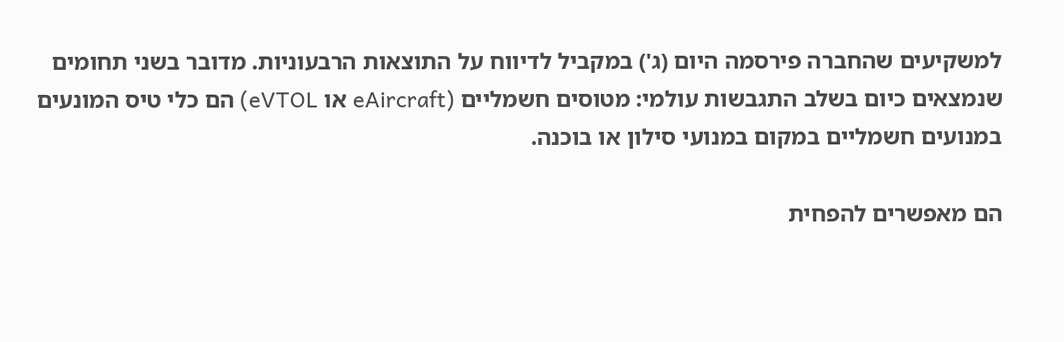למשקיעים שהחברה פירסמה היום (ג') במקביל לדיווח על התוצאות הרבעוניות. מדובר בשני תחומים שנמצאים כיום בשלב התגבשות עולמי: מטוסים חשמליים (eAircraft או eVTOL) הם כלי טיס המונעים במנועים חשמליים במקום במנועי סילון או בוכנה.

הם מאפשרים להפחית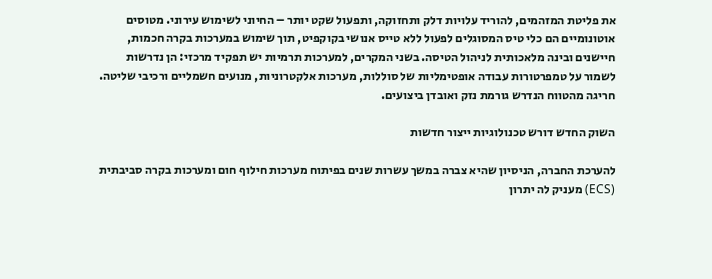את פליטת המזהמים, להוריד עלויות דלק ותחזוקה, ותפעול שקט יותר – החיוני לשימוש עירוני. מטוסים אוטונומיים הם כלי טיס המסוגלים לפעול ללא טייס אנושי בקוקפיט, תוך שימוש במערכות בקרה חכמות, חיישנים ובינה מלאכותית לניהול הטיסה. בשני המקרים, למערכות תרמיות יש תפקיד מרכזי: הן נדרשות לשמור על טמפרטורות עבודה אופטימליות של סוללות, מערכות אלקטרוניות, מנועים חשמליים ורכיבי שליטה. חריגה מהטווח הנדרש גורמת נזק ואובדן ביצועים.

השוק החדש דורש טכנולוגיות ייצור חדשות

להערכת החברה, הניסיון שהיא צברה במשך עשרות שנים בפיתוח מערכות חילוף חום ומערכות בקרה סביבתית (ECS) מעניק לה יתרון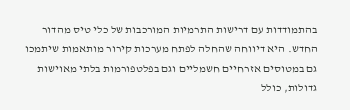בהתמודדות עם דרישות התרמיות המורכבות של כלי טיס מהדור החדש. היא דיווחה שהחלה לפתח מערכות קירור מותאמות שיתמכו גם במטוסים אזרחיים חשמליים וגם בפלטפורמות בלתי מאוישות גדולות, כולל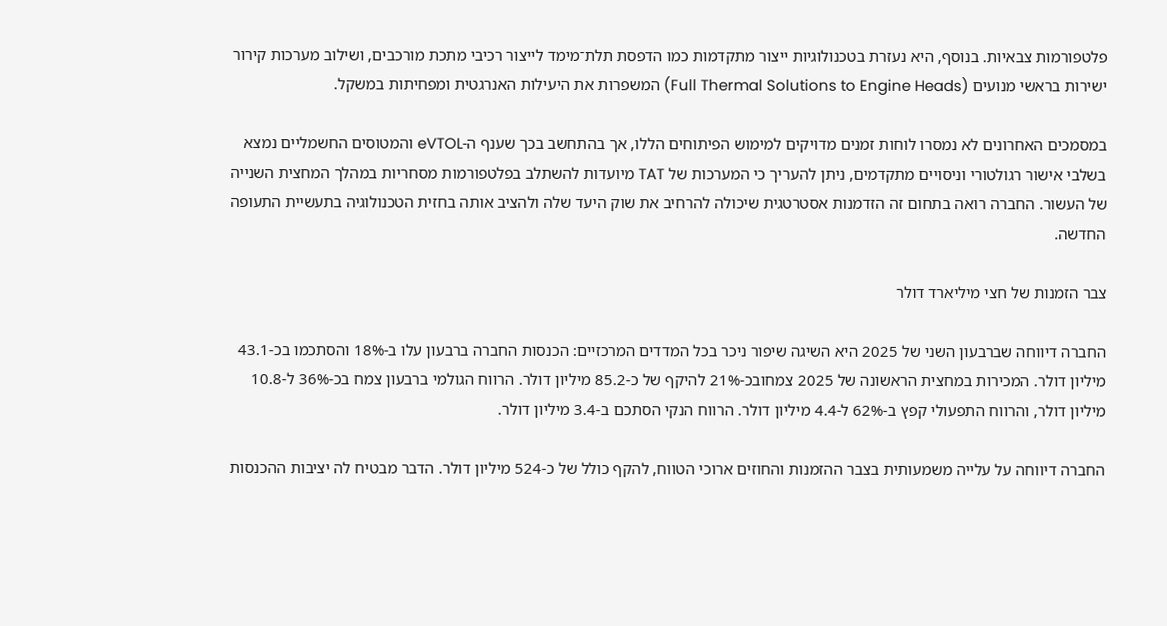פלטפורמות צבאיות. בנוסף, היא נעזרת בטכנולוגיות ייצור מתקדמות כמו הדפסת תלת־מימד לייצור רכיבי מתכת מורכבים, ושילוב מערכות קירור ישירות בראשי מנועים (Full Thermal Solutions to Engine Heads) המשפרות את היעילות האנרגטית ומפחיתות במשקל.

במסמכים האחרונים לא נמסרו לוחות זמנים מדויקים למימוש הפיתוחים הללו, אך בהתחשב בכך שענף ה-eVTOL והמטוסים החשמליים נמצא בשלבי אישור רגולטורי וניסויים מתקדמים, ניתן להעריך כי המערכות של TAT מיועדות להשתלב בפלטפורמות מסחריות במהלך המחצית השנייה של העשור. החברה רואה בתחום זה הזדמנות אסטרטגית שיכולה להרחיב את שוק היעד שלה ולהציב אותה בחזית הטכנולוגיה בתעשיית התעופה החדשה.

צבר הזמנות של חצי מיליארד דולר

החברה דיווחה שברבעון השני של 2025 היא השיגה שיפור ניכר בכל המדדים המרכזיים: הכנסות החברה ברבעון עלו ב-18% והסתכמו בכ-43.1 מיליון דולר. המכירות במחצית הראשונה של 2025 צמחובכ-21% להיקף של כ-85.2 מיליון דולר. הרווח הגולמי ברבעון צמח בכ-36% ל-10.8 מיליון דולר, והרווח התפעולי קפץ ב-62% ל-4.4 מיליון דולר. הרווח הנקי הסתכם ב-3.4 מיליון דולר.

החברה דיווחה על עלייה משמעותית בצבר ההזמנות והחוזים ארוכי הטווח, להקף כולל של כ-524 מיליון דולר. הדבר מבטיח לה יציבות ההכנסות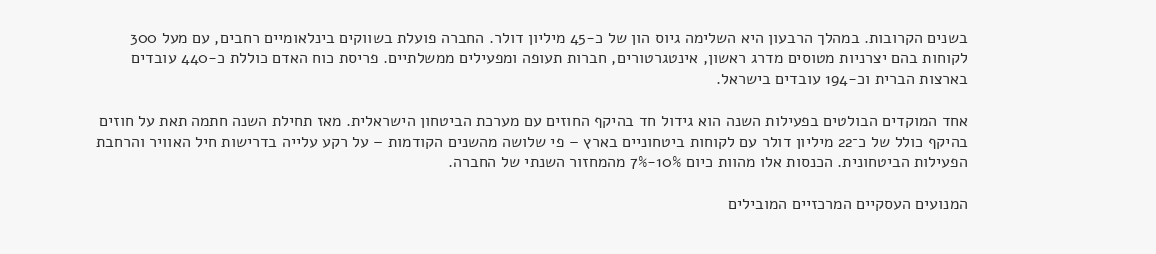בשנים הקרובות. במהלך הרבעון היא השלימה גיוס הון של כ-45 מיליון דולר. החברה פועלת בשווקים בינלאומיים רחבים, עם מעל 300 לקוחות בהם יצרניות מטוסים מדרג ראשון, אינטגרטורים, חברות תעופה ומפעילים ממשלתיים. פריסת כוח האדם כוללת כ-440 עובדים בארצות הברית וכ-194 עובדים בישראל.

אחד המוקדים הבולטים בפעילות השנה הוא גידול חד בהיקף החוזים עם מערכת הביטחון הישראלית. מאז תחילת השנה חתמה תאת על חוזים בהיקף כולל של כ־22 מיליון דולר עם לקוחות ביטחוניים בארץ – פי שלושה מהשנים הקודמות – על רקע עלייה בדרישות חיל האוויר והרחבת הפעילות הביטחונית. הכנסות אלו מהוות כיום 10%-7% מהמחזור השנתי של החברה.

המנועים העסקיים המרכזיים המובילים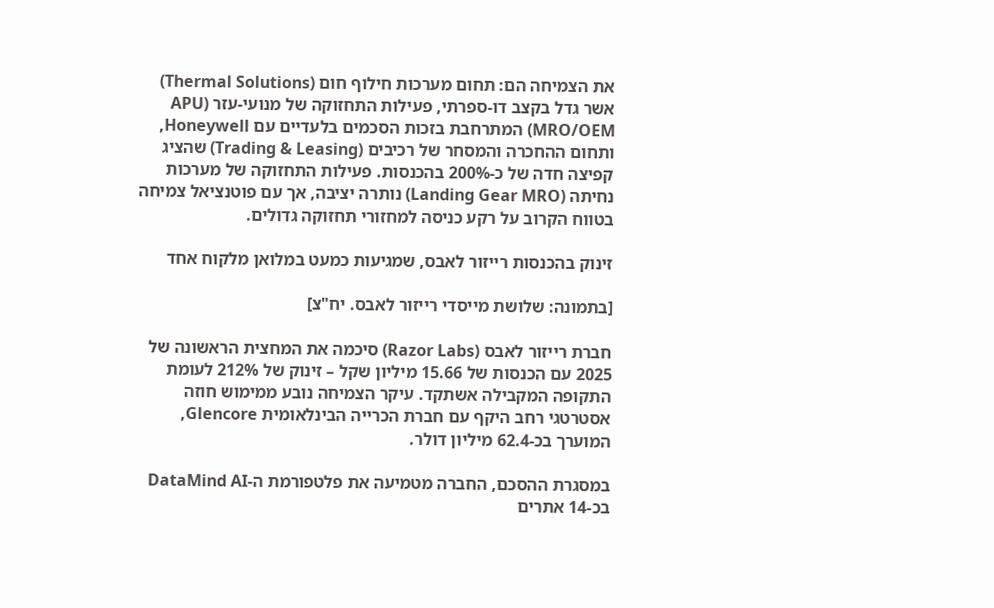את הצמיחה הם: תחום מערכות חילוף חום (Thermal Solutions) אשר גדל בקצב דו-ספרתי, פעילות התחזוקה של מנועי-עזר (APU MRO/OEM) המתרחבת בזכות הסכמים בלעדיים עם Honeywell, ותחום ההחכרה והמסחר של רכיבים (Trading & Leasing) שהציג קפיצה חדה של כ-200% בהכנסות. פעילות התחזוקה של מערכות נחיתה (Landing Gear MRO) נותרה יציבה, אך עם פוטנציאל צמיחה בטווח הקרוב על רקע כניסה למחזורי תחזוקה גדולים.

זינוק בהכנסות רייזור לאבס, שמגיעות כמעט במלואן מלקוח אחד

[בתמונה: שלושת מייסדי רייזור לאבס. יח"צ]

חברת רייזור לאבס (Razor Labs) סיכמה את המחצית הראשונה של 2025 עם הכנסות של 15.66 מיליון שקל – זינוק של 212% לעומת התקופה המקבילה אשתקד. עיקר הצמיחה נובע ממימוש חוזה אסטרטגי רחב היקף עם חברת הכרייה הבינלאומית Glencore, המוערך בכ-62.4 מיליון דולר.

במסגרת ההסכם, החברה מטמיעה את פלטפורמת ה-DataMind AI בכ-14 אתרים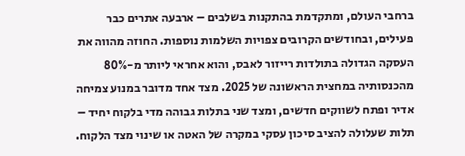ברחבי העולם, ומתקדמת בהתקנות בשלבים – ארבעה אתרים כבר פעילים, ובחודשים הקרובים צפויות השלמות נוספות. החוזה מהווה את העסקה הגדולה בתולדות רייזור לאבס, והוא אחראי ליותר מ-80% מהכנסותיה במחצית הראשונה של 2025. מצד אחד מדובר במנוע צמיחה אדיר ופתח לשווקים חדשים, ומצד שני בתלות גבוהה מדי בלקוח יחיד – תלות שעלולה להציב סיכון עסקי במקרה של האטה או שינוי מצד הלקוח.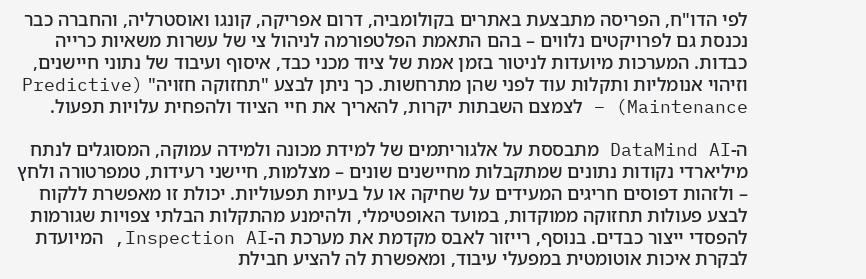לפי הדו"ח, הפריסה מתבצעת באתרים בקולומביה, דרום אפריקה, קונגו ואוסטרליה, והחברה כבר נכנסת גם לפרויקטים נלווים – בהם התאמת הפלטפורמה לניהול צי של עשרות משאיות כרייה כבדות. המערכות מיועדות לניטור בזמן אמת של ציוד מכני כבד, איסוף ועיבוד של נתוני חיישנים, וזיהוי אנומליות ותקלות עוד לפני שהן מתרחשות. כך ניתן לבצע "תחזוקה חזויה" (Predictive Maintenance) – לצמצם השבתות יקרות, להאריך את חיי הציוד ולהפחית עלויות תפעול.

ה-DataMind AI מתבססת על אלגוריתמים של למידת מכונה ולמידה עמוקה, המסוגלים לנתח מיליארדי נקודות נתונים שמתקבלות מחיישנים שונים – מצלמות, חיישני רעידות, טמפרטורה ולחץ – ולזהות דפוסים חריגים המעידים על שחיקה או על בעיות תפעוליות. יכולת זו מאפשרת ללקוח לבצע פעולות תחזוקה ממוקדות, במועד האופטימלי, ולהימנע מהתקלות הבלתי צפויות שגורמות להפסדי ייצור כבדים. בנוסף, רייזור לאבס מקדמת את מערכת ה-Inspection AI, המיועדת לבקרת איכות אוטומטית במפעלי עיבוד, ומאפשרת לה להציע חבילת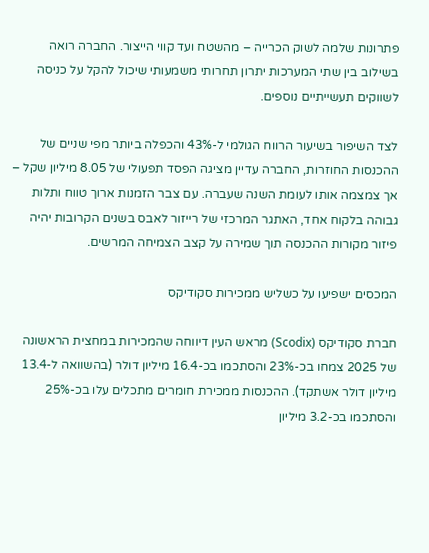פתרונות שלמה לשוק הכרייה – מהשטח ועד קווי הייצור. החברה רואה בשילוב בין שתי המערכות יתרון תחרותי משמעותי שיכול להקל על כניסה לשווקים תעשייתיים נוספים.

לצד השיפור בשיעור הרווח הגולמי ל-43% והכפלה ביותר מפי שניים של ההכנסות החוזרות, החברה עדיין מציגה הפסד תפעולי של 8.05 מיליון שקל – אך צמצמה אותו לעומת השנה שעברה. עם צבר הזמנות ארוך טווח ותלות גבוהה בלקוח אחד, האתגר המרכזי של רייזור לאבס בשנים הקרובות יהיה פיזור מקורות ההכנסה תוך שמירה על קצב הצמיחה המרשים.

המכסים ישפיעו על כשליש ממכירות סקודיקס

חברת סקודיקס (Scodix) מראש העין דיווחה שהמכירות במחצית הראשונה של 2025 צמחו בכ-23% והסתכמו בכ-16.4 מיליון דולר (בהשוואה ל-13.4 מיליון דולר אשתקד). ההכנסות ממכירת חומרים מתכלים עלו בכ-25% והסתכמו בכ-3.2 מיליון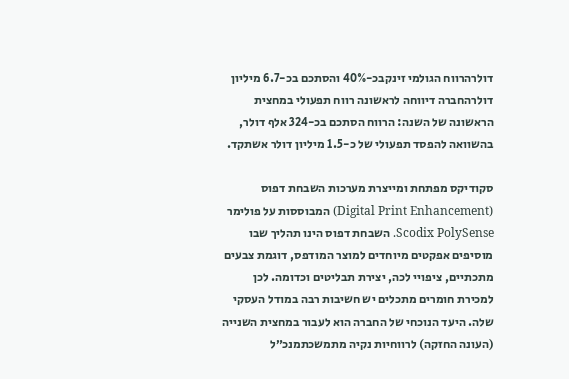דולרהרווח הגולמי זינקבכ-40% והסתכם בכ-6.7 מיליון דולרהחברה דיווחה לראשונה רווח תפעולי במחצית הראשונה של השנה: הרווח הסתכם בכ-324 אלף דולר, בהשוואה להפסד תפעולי של כ-1.5 מיליון דולר אשתקד.

סקודיקס מפתחת ומייצרת מערכות השבחת דפוס (Digital Print Enhancement) המבוססות על פולימר Scodix PolySense. השבחת דפוס הינו תהליך שבו מוסיפים אפקטים מיוחדים למוצר המודפס, דוגמת צבעים מתכתיים, ציפויי לכה, יצירת תבליטים וכדומה. לכן למכירת חומרים מתכלים יש חשיבות רבה במודל העסקי שלה. היעד הנוכחי של החברה הוא לעבור במחצית השנייה (העונה החזקה) לרווחיות נקיה מתמשכתמנכ״ל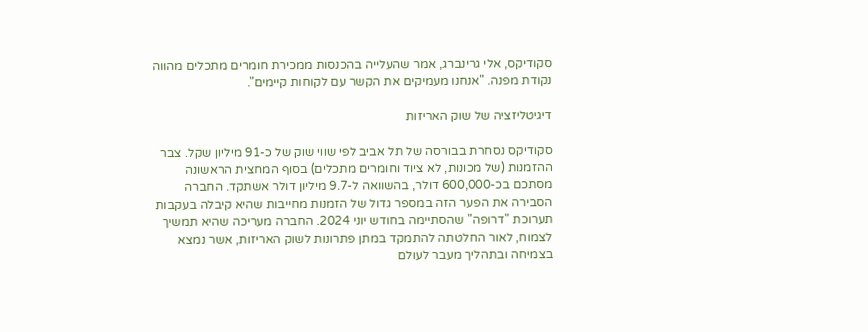סקודיקס, אלי גרינברג, אמר שהעלייה בהכנסות ממכירת חומרים מתכלים מהווה נקודת מפנה. "אנחנו מעמיקים את הקשר עם לקוחות קיימים".

דיגיטליזציה של שוק האריזות

סקודיקס נסחרת בבורסה של תל אביב לפי שווי שוק של כ-91 מיליון שקל. צבר ההזמנות (של מכונות, לא ציוד וחומרים מתכלים) בסוף המחצית הראשונה מסתכם בכ-600,000 דולר, בהשוואה ל-9.7 מיליון דולר אשתקד. החברה הסבירה את הפער הזה במספר גדול של הזמנות מחייבות שהיא קיבלה בעקבות תערוכת "דרופה" שהסתיימה בחודש יוני 2024. החברה מעריכה שהיא תמשיך לצמוח, לאור החלטתה להתמקד במתן פתרונות לשוק האריזות, אשר נמצא בצמיחה ובתהליך מעבר לעולם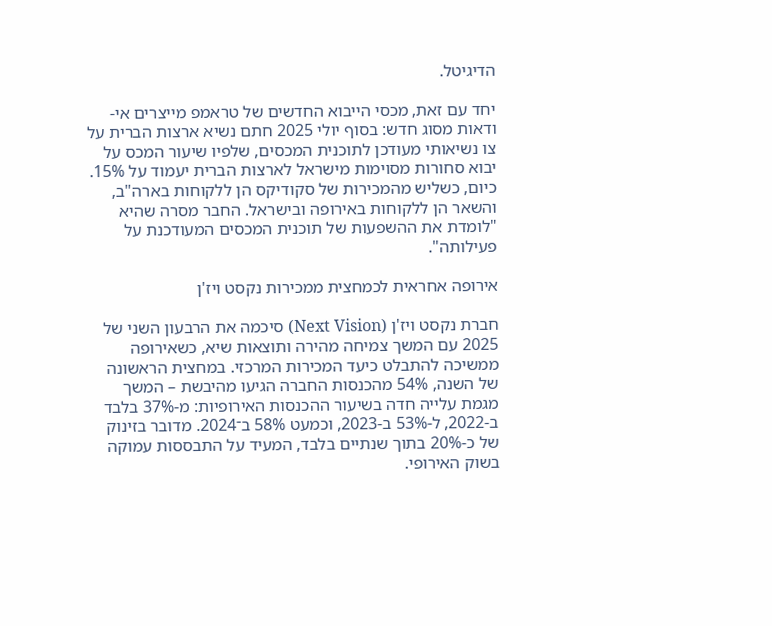הדיגיטל.

יחד עם זאת, מכסי הייבוא החדשים של טראמפ מייצרים אי-ודאות מסוג חדש: בסוף יולי 2025 חתם נשיא ארצות הברית על צו נשיאותי מעודכן לתוכנית המכסים, שלפיו שיעור המכס על יבוא סחורות מסוימות מישראל לארצות הברית יעמוד על 15%. כיום, כשליש מהמכירות של סקודיקס הן ללקוחות בארה"ב, והשאר הן ללקוחות באירופה ובישראל. החבר מסרה שהיא "לומדת את ההשפעות של תוכנית המכסים המעודכנת על פעילותה".

אירופה אחראית לכמחצית ממכירות נקסט ויז'ן

חברת נקסט ויז'ן (Next Vision) סיכמה את הרבעון השני של 2025 עם המשך צמיחה מהירה ותוצאות שיא, כשאירופה ממשיכה להתבלט כיעד המכירות המרכזי. במחצית הראשונה של השנה, 54% מהכנסות החברה הגיעו מהיבשת – המשך מגמת עלייה חדה בשיעור ההכנסות האירופיות: מ-37% בלבד ב-2022, ל-53% ב-2023, וכמעט 58% ב־2024. מדובר בזינוק של כ-20% בתוך שנתיים בלבד, המעיד על התבססות עמוקה בשוק האירופי.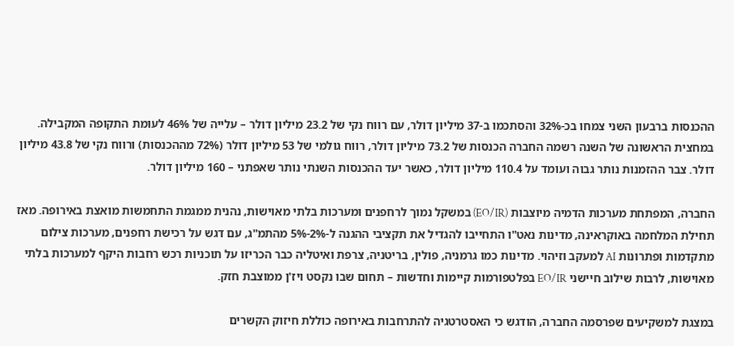ההכנסות ברבעון השני צמחו בכ-32% והסתכמו ב-37 מיליון דולר, עם רווח נקי של 23.2 מיליון דולר – עלייה של 46% לעומת התקופה המקבילה. במחצית הראשונה של השנה רשמה החברה הכנסות של 73.2 מיליון דולר, רווח גולמי של 53 מיליון דולר (72% מההכנסות) ורווח נקי של 43.8 מיליון דולר. צבר ההזמנות נותר גבוה ועומד על 110.4 מיליון דולר, כאשר יעד ההכנסות השנתי נותר שאפתני – 160 מיליון דולר.

החברה, המפתחת מערכות הדמיה מיוצבות (EO/IR) במשקל נמוך לרחפנים ומערכות בלתי מאוישות, נהנית ממגמת התחמשות מואצת באירופה. מאז תחילת המלחמה באוקראינה, מדינות נאט"ו התחייבו להגדיל את תקציבי ההגנה ל-2%-5% מהתמ"ג, עם דגש על רכישת רחפנים, מערכות צילום מתקדמות ופתרונות AI למעקב וזיהוי. מדינות כמו גרמניה, פולין, בריטניה, צרפת ואיטליה כבר הכריזו על תוכניות רכש רחבות היקף למערכות בלתי מאוישות, לרבות שילוב חיישני EO/IR בפלטפורמות קיימות וחדשות – תחום שבו נקסט ויז'ן ממוצבת חזק.

במצגת למשקיעים שפרסמה החברה, הודגש כי האסטרטגיה להתרחבות באירופה כוללת חיזוק הקשרים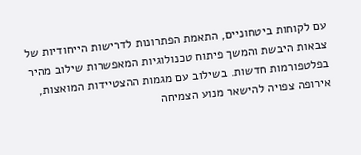עם לקוחות ביטחוניים, התאמת הפתרונות לדרישות הייחודיות של צבאות היבשת והמשך פיתוח טכנולוגיות המאפשרות שילוב מהיר בפלטפורמות חדשות. בשילוב עם מגמות ההצטיידות המואצות, אירופה צפויה להישאר מנוע הצמיחה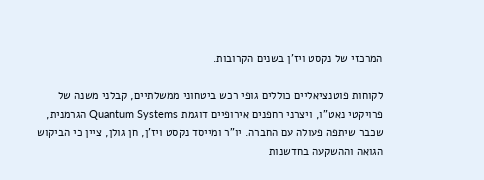המרכזי של נקסט ויז'ן בשנים הקרובות.

לקוחות פוטנציאליים כוללים גופי רכש ביטחוני ממשלתיים, קבלני משנה של פרויקטי נאט"ו, ויצרני רחפנים אירופיים דוגמת Quantum Systems הגרמנית, שכבר שיתפה פעולה עם החברה. יו"ר ומייסד נקסט ויז'ן, חן גולן, ציין כי הביקוש הגואה וההשקעה בחדשנות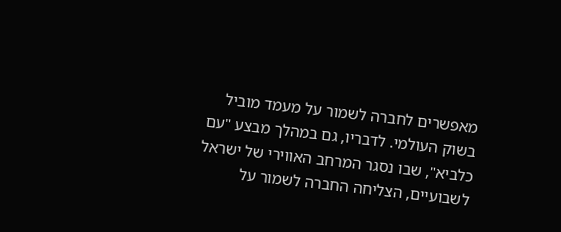מאפשרים לחברה לשמור על מעמד מוביל בשוק העולמי. לדבריו, גם במהלך מבצע "עם כלביא", שבו נסגר המרחב האווירי של ישראל לשבועיים, הצליחה החברה לשמור על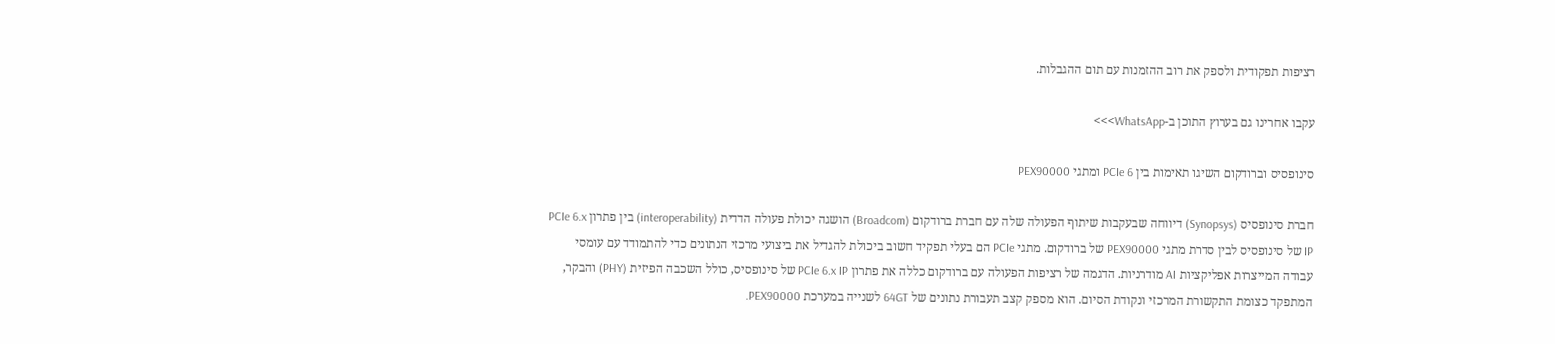רציפות תפקודית ולספק את רוב ההזמנות עם תום ההגבלות.

עקבו אחרינו גם בערוץ התוכן ב-WhatsApp>>>

סינופסיס וברודקום השיגו תאימות בין PCIe 6 ומתגי PEX90000

חברת סינופסיס (Synopsys) דיווחה שבעקבות שיתוף הפעולה שלה עם חברת ברודקום (Broadcom) הושגה יכולת פעולה הדדית (interoperability) בין פתרון PCIe 6.x IP של סינופסיס לבין סדרת מתגי PEX90000 של ברודקום. מתגי PCIe הם בעלי תפקיד חשוב ביכולת להגדיל את ביצועי מרכזי הנתונים כדי להתמודד עם עומסי עבודה המייצרות אפליקציות AI מודרניות. הדגמה של רציפות הפעולה עם ברודקום כללה את פתרון PCIe 6.x IP של סינופסיס, כולל השכבה הפיזית (PHY) והבקר, המתפקד כצומת התקשורת המרכזי ונקודת הסיום. הוא מספק קצב תעבורת נתונים של 64GT לשנייה במערכת PEX90000.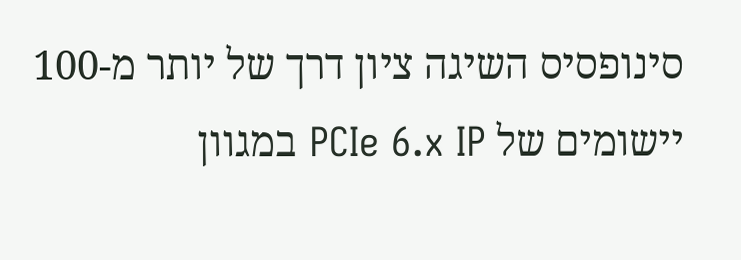סינופסיס השיגה ציון דרך של יותר מ-100 יישומים של PCIe 6.x IP במגוון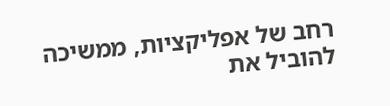רחב של אפליקציות, ממשיכה להוביל את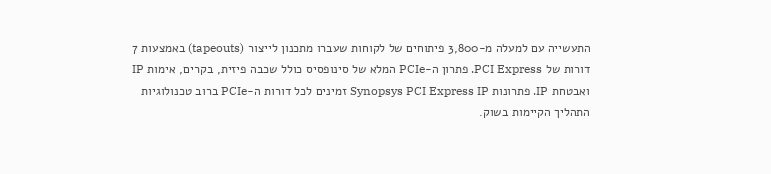התעשייה עם למעלה מ-3,800 פיתוחים של לקוחות שעברו מתכנון לייצור (tapeouts) באמצעות 7 דורות של PCI Express. פתרון ה-PCIe המלא של סינופסיס כולל שכבה פיזית, בקרים, אימות IP ואבטחת IP. פתרונות Synopsys PCI Express IP זמינים לכל דורות ה-PCIe ברוב טכנולוגיות התהליך הקיימות בשוק.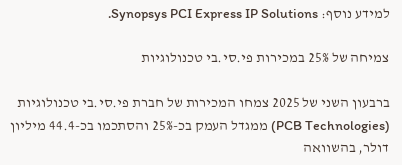למידע נוסף: Synopsys PCI Express IP Solutions.

צמיחה של 25% במכירות פי.סי.בי טכנולוגיות

ברבעון השני של 2025 צמחו המכירות של חברת פי.סי.בי טכנולוגיות (PCB Technologies) ממגדל העמק בכ-25% והסתכמו בכ-44.4 מיליון דולר, בהשוואה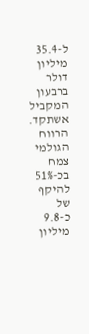ל-35.4 מיליון דולר ברבעון המקביל אשתקד. הרווח הגולמי צמח בכ-51% להיקף של כ-9.8 מיליון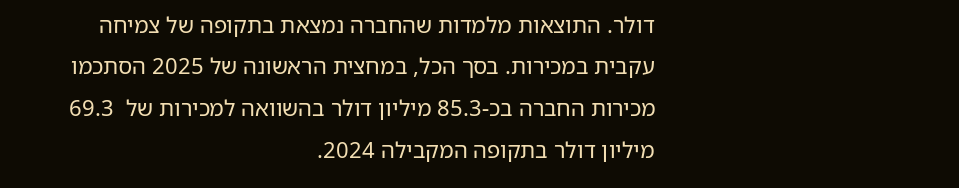דולר. התוצאות מלמדות שהחברה נמצאת בתקופה של צמיחה עקבית במכירות. בסך הכל, במחצית הראשונה של 2025 הסתכמו מכירות החברה בכ-85.3 מיליון דולר בהשוואה למכירות של  69.3 מיליון דולר בתקופה המקבילה 2024.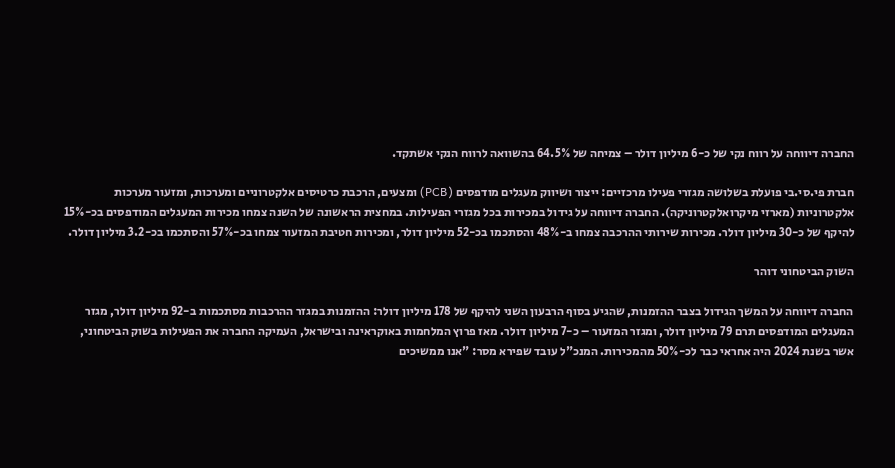החברה דיווחה על רווח נקי של כ-6 מיליון דולר – צמיחה של 64.5% בהשוואה לרווח הנקי אשתקד.

חברת פי.סי.בי פועלת בשלושה מגזרי פעילו מרכזיים: ייצור ושיווק מעגלים מודפסים (PCB) ומצעים, הרכבת כרטיסים אלקטרוניים ומערכות, ומזעור מערכות אלקטרוניות (מארזי מיקרואלקטרוניקה). החברה דיווחה על גידול במכירות בכל מגזרי הפעילות. במחצית הראשונה של השנה צמחו מכירות המעגלים המודפסים בכ-15% להיקף של כ-30 מיליון דולר. מכירות שירותי ההרכבה צמחו ב-48% והסתכמו בכ-52 מיליון דולר, ומכירות חטיבת המזעור צמחו בכ-57% והסתכמו בכ-3.2 מיליון דולר.

השוק הביטחוני דוהר

החברה דיווחה על המשך הגידול בצבר ההזמנות, שהגיע בסוף הרבעון השני להיקף של 178 מיליון דולר: ההזמנות במגזר ההרכבות מסתכמות ב-92 מיליון דולר, מגזר המעגלים המודפסים תרם 79 מיליון דולר, ומגזר המזעור – כ-7 מיליון דולר. מאז פרוץ המלחמות באוקראינה ובישראל, העמיקה החברה את הפעילות בשוק הביטחוני, אשר בשנת 2024 היה אחראי כבר לכ-50% מהמכירות. המנכ"ל עובד שפירא מסר: "אנו ממשיכים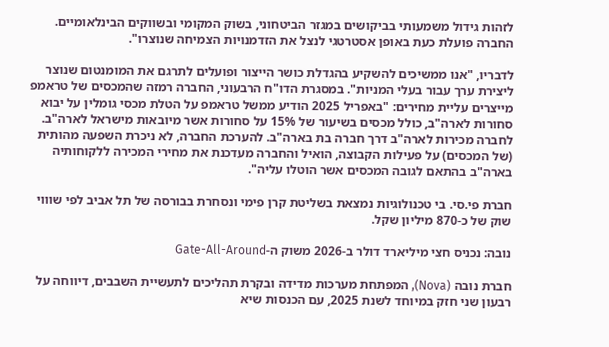לזהות גידול משמעותי בביקושים במגזר הביטחוני, בשוק המקומי ובשווקים הבינלאומיים. החברה פועלת כעת באופן אסטרטגי לנצל את הזדמנויות הצמיחה שנוצרו".

לדבריו, "אנו ממשיכים להשקיע בהגדלת כושר הייצור ופועלים לתרגם את המומנטום שנוצר ליצירת ערך עבור בעלי המניות". במסגרת הדו"ח הרבעוני, החברה רמזה שהמכסים של טראמפ מייצרים עליית מחירים: "באפריל 2025 הודיע ממשל טראמפ על הטלת מכסי גומלין על יבוא סחורות לארה"ב, כולל מכסים בשיעור של 15% על סחורות אשר מיובאות מישראל לארה"ב. לחברה מכירות לארה"ב דרך חברה בת בארה"ב. להערכת החברה, לא ניכרת השפעה מהותית (של המכסים) על פעילות הקבוצה, הואיל והחברה מעדכנת את מחירי המכירה ללקוחותיה בארה"ב בהתאם לגובה המכסים אשר הוטלו עליה".

חברת פי.סי. בי טכנולוגיות נמצאת בשליטת קרן פימי ונסחרת בבורסה של תל אביב לפי שוווי שוק של כ-870 מיליון שקל.

נובה: נכניס חצי מיליארד דולר ב-2026 משוק ה-Gate-All-Around

חברת נובה (Nova), המפתחת מערכות מדידה ובקרת תהליכים לתעשיית השבבים, דיווחה על רבעון שני חזק במיוחד לשנת 2025, עם הכנסות שיא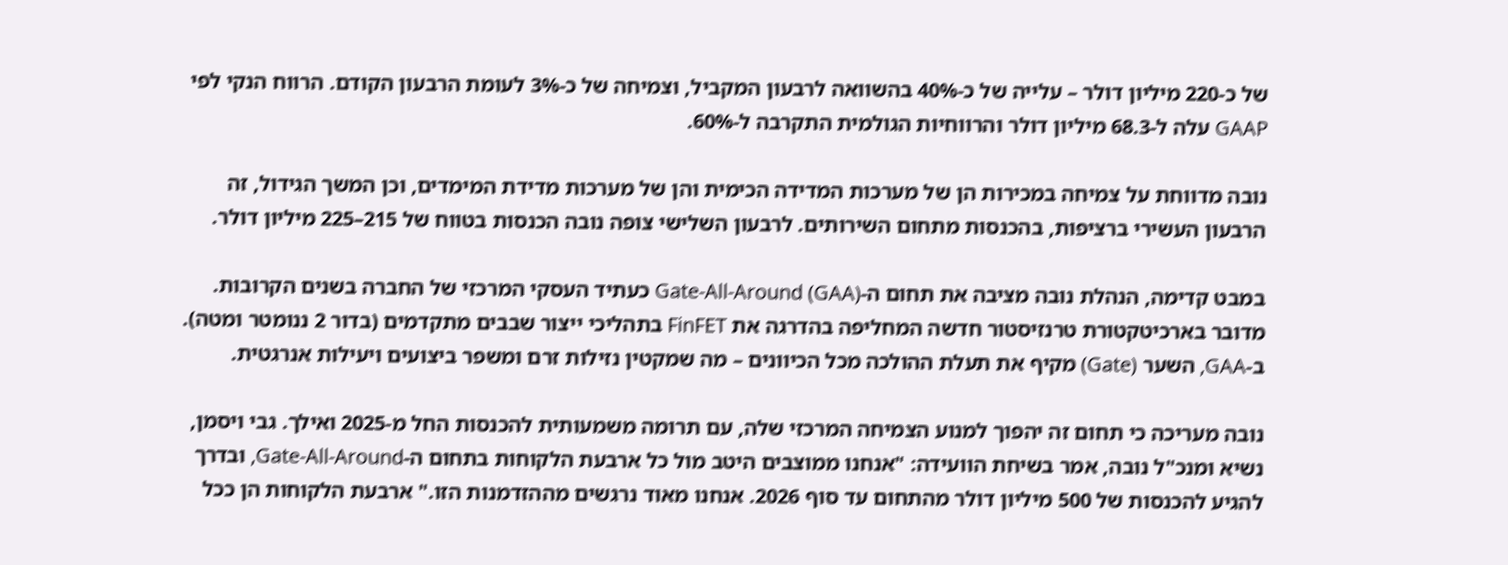של כ-220 מיליון דולר – עלייה של כ-40% בהשוואה לרבעון המקביל, וצמיחה של כ-3% לעומת הרבעון הקודם. הרווח הנקי לפי GAAP עלה ל-68.3 מיליון דולר והרווחיות הגולמית התקרבה ל-60%.

נובה מדווחת על צמיחה במכירות הן של מערכות המדידה הכימית והן של מערכות מדידת המימדים, וכן המשך הגידול, זה הרבעון העשירי ברציפות, בהכנסות מתחום השירותים. לרבעון השלישי צופה נובה הכנסות בטווח של 215–225 מיליון דולר.

במבט קדימה, הנהלת נובה מציבה את תחום ה-Gate-All-Around (GAA) כעתיד העסקי המרכזי של החברה בשנים הקרובות. מדובר בארכיטקטורת טרנזיסטור חדשה המחליפה בהדרגה את FinFET בתהליכי ייצור שבבים מתקדמים (בדור 2 ננומטר ומטה). ב-GAA, השער (Gate) מקיף את תעלת ההולכה מכל הכיוונים – מה שמקטין נזילות זרם ומשפר ביצועים ויעילות אנרגטית.

נובה מעריכה כי תחום זה יהפוך למנוע הצמיחה המרכזי שלה, עם תרומה משמעותית להכנסות החל מ-2025 ואילך. גבי ויסמן, נשיא ומנכ"ל נובה, אמר בשיחת הוועידה: "אנחנו ממוצבים היטב מול כל ארבעת הלקוחות בתחום ה-Gate-All-Around, ובדרך להגיע להכנסות של 500 מיליון דולר מהתחום עד סוף 2026. אנחנו מאוד נרגשים מההזדמנות הזו." ארבעת הלקוחות הן ככל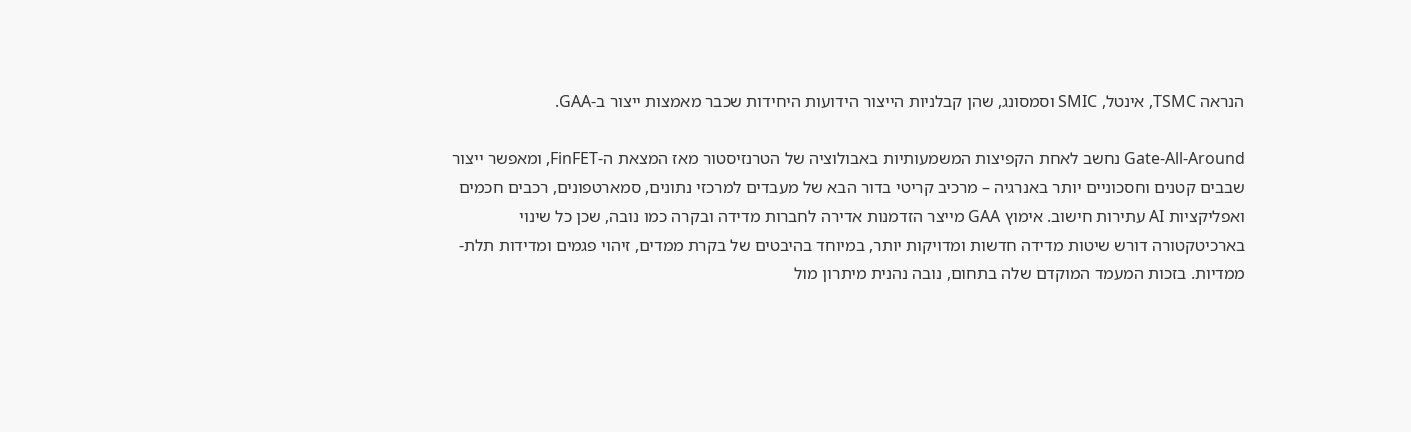הנראה TSMC, אינטל, SMIC וסמסונג, שהן קבלניות הייצור הידועות היחידות שכבר מאמצות ייצור ב-GAA.

Gate-All-Around נחשב לאחת הקפיצות המשמעותיות באבולוציה של הטרנזיסטור מאז המצאת ה-FinFET, ומאפשר ייצור שבבים קטנים וחסכוניים יותר באנרגיה – מרכיב קריטי בדור הבא של מעבדים למרכזי נתונים, סמארטפונים, רכבים חכמים ואפליקציות AI עתירות חישוב. אימוץ GAA מייצר הזדמנות אדירה לחברות מדידה ובקרה כמו נובה, שכן כל שינוי בארכיטקטורה דורש שיטות מדידה חדשות ומדויקות יותר, במיוחד בהיבטים של בקרת ממדים, זיהוי פגמים ומדידות תלת-ממדיות. בזכות המעמד המוקדם שלה בתחום, נובה נהנית מיתרון מול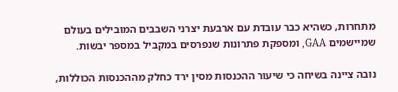מתחרות, כשהיא כבר עובדת עם ארבעת יצרני השבבים המובילים בעולם שמיישמים GAA, ומספקת פתרונות שנפרסים במקביל במספר יבשות.

נובה ציינה בשיחה כי שיעור ההכנסות מסין ירד כחלק מההכנסות הכוללות,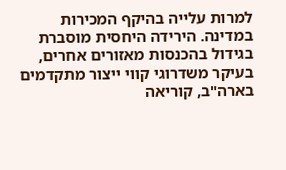למרות עלייה בהיקף המכירות במדינה. הירידה היחסית מוסברת בגידול בהכנסות מאזורים אחרים, בעיקר משדרוגי קווי ייצור מתקדמים בארה"ב, קוריאה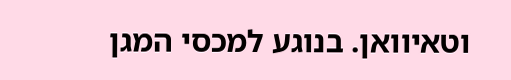וטאיוואן. בנוגע למכסי המגן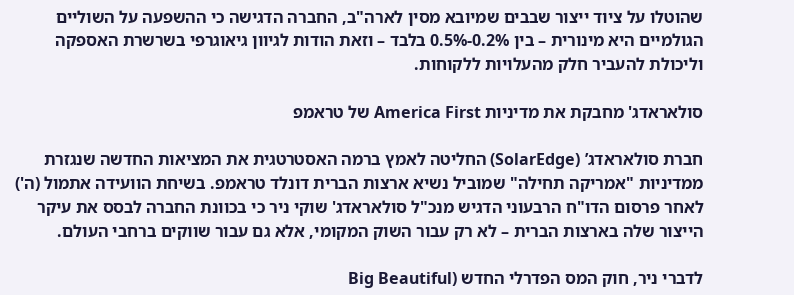שהוטלו על ציוד ייצור שבבים שמיובא מסין לארה"ב, החברה הדגישה כי ההשפעה על השוליים הגולמיים היא מינורית – בין 0.2%-0.5% בלבד – וזאת הודות לגיוון גיאוגרפי בשרשרת האספקה וליכולת להעביר חלק מהעלויות ללקוחות.

סולאראדג' מחבקת את מדיניות America First של טראמפ

חברת סולאראדג’ (SolarEdge) החליטה לאמץ ברמה האסטרטגית את המציאות החדשה שנגזרת ממדיניות "אמריקה תחילה" שמוביל נשיא ארצות הברית דונלד טראמפ. בשיחת הוועידה אתמול (ה') לאחר פרסום הדו"ח הרבעוני הדגיש מנכ"ל סולאראדג' שוקי ניר כי בכוונת החברה לבסס את עיקר הייצור שלה בארצות הברית – לא רק עבור השוק המקומי, אלא גם עבור שווקים ברחבי העולם.

לדברי ניר, חוק המס הפדרלי החדש (Big Beautiful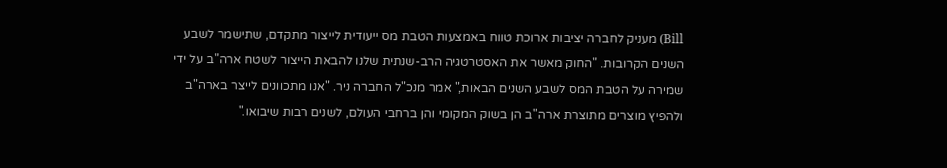Bill) מעניק לחברה יציבות ארוכת טווח באמצעות הטבת מס ייעודית לייצור מתקדם, שתישמר לשבע השנים הקרובות. "החוק מאשר את האסטרטגיה הרב-שנתית שלנו להבאת הייצור לשטח ארה"ב על ידי שמירה על הטבת המס לשבע השנים הבאות," אמר מנכ"ל החברה ניר. "אנו מתכוונים לייצר בארה"ב ולהפיץ מוצרים מתוצרת ארה"ב הן בשוק המקומי והן ברחבי העולם, לשנים רבות שיבואו."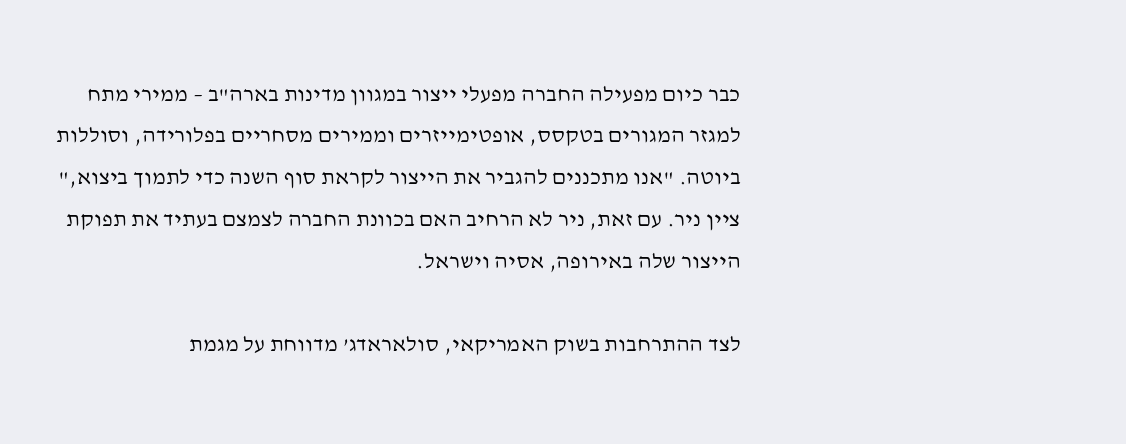כבר כיום מפעילה החברה מפעלי ייצור במגוון מדינות בארה"ב – ממירי מתח למגזר המגורים בטקסס, אופטימייזרים וממירים מסחריים בפלורידה, וסוללות ביוטה. "אנו מתכננים להגביר את הייצור לקראת סוף השנה כדי לתמוך ביצוא," ציין ניר. עם זאת, ניר לא הרחיב האם בכוונת החברה לצמצם בעתיד את תפוקת הייצור שלה באירופה, אסיה וישראל.

לצד ההתרחבות בשוק האמריקאי, סולאראדג’ מדווחת על מגמת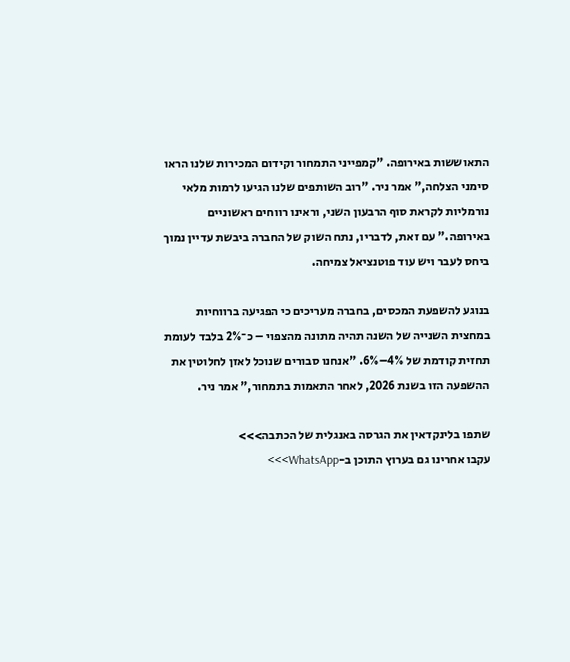התאוששות באירופה. "קמפייני התמחור וקידום המכירות שלנו הראו סימני הצלחה," אמר ניר. "רוב השותפים שלנו הגיעו לרמות מלאי נורמליות לקראת סוף הרבעון השני, וראינו רווחים ראשוניים באירופה." עם זאת, לדבריו, נתח השוק של החברה ביבשת עדיין נמוך ביחס לעבר ויש עוד פוטנציאל צמיחה.

בנוגע להשפעת המכסים, בחברה מעריכים כי הפגיעה ברווחיות במחצית השנייה של השנה תהיה מתונה מהצפוי – כ־2% בלבד לעומת תחזית קודמת של 4%–6%. "אנחנו סבורים שנוכל לאזן לחלוטין את ההשפעה הזו בשנת 2026, לאחר התאמות בתמחור," אמר ניר.

שתפו בלינקדאין את הגרסה באנגלית של הכתבה>>>
עקבו אחרינו גם בערוץ התוכן ב-WhatsApp>>>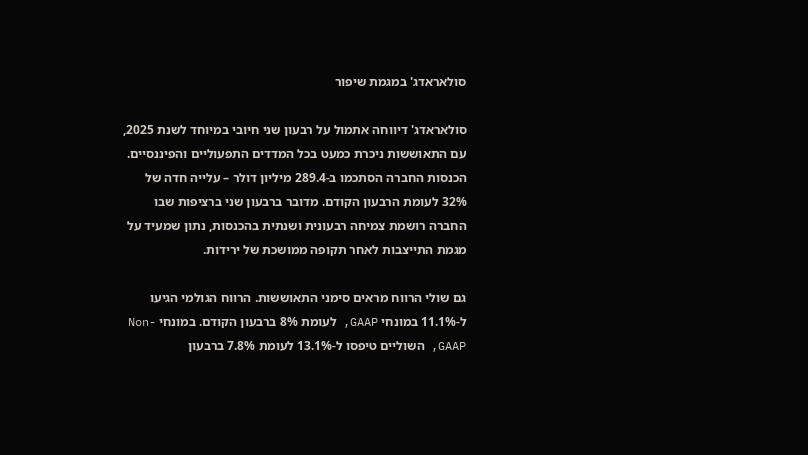סולאראדג' במגמת שיפור

סולאראדג' דיווחה אתמול על רבעון שני חיובי במיוחד לשנת 2025, עם התאוששות ניכרת כמעט בכל המדדים התפעוליים והפיננסיים. הכנסות החברה הסתכמו ב-289.4 מיליון דולר – עלייה חדה של 32% לעומת הרבעון הקודם. מדובר ברבעון שני ברציפות שבו החברה רושמת צמיחה רבעונית ושנתית בהכנסות, נתון שמעיד על מגמת התייצבות לאחר תקופה ממושכת של ירידות.

גם שולי הרווח מראים סימני התאוששות. הרווח הגולמי הגיעו ל-11.1% במונחי GAAP, לעומת 8% ברבעון הקודם. במונחי Non-GAAP, השוליים טיפסו ל-13.1% לעומת 7.8% ברבעון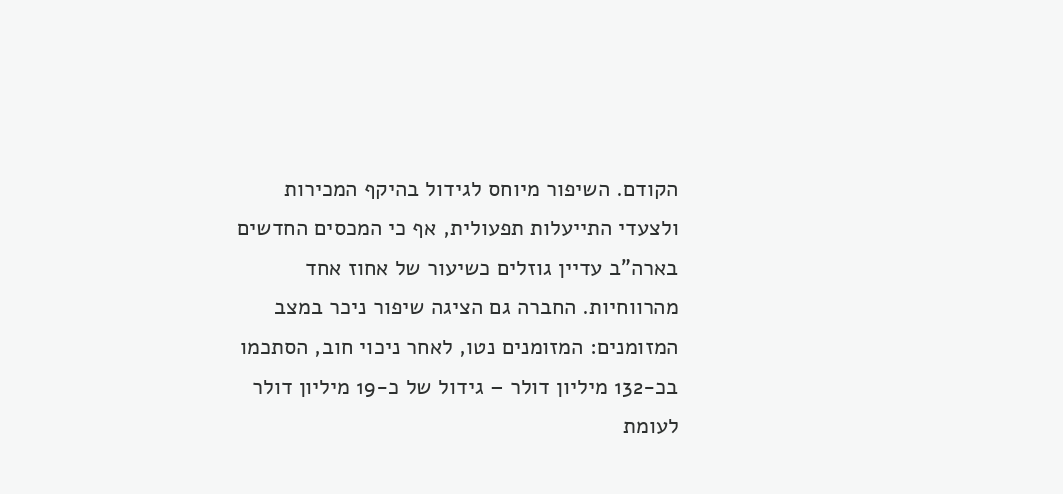הקודם. השיפור מיוחס לגידול בהיקף המכירות ולצעדי התייעלות תפעולית, אף כי המכסים החדשים בארה"ב עדיין גוזלים כשיעור של אחוז אחד מהרווחיות. החברה גם הציגה שיפור ניכר במצב המזומנים: המזומנים נטו, לאחר ניכוי חוב, הסתכמו בכ-132 מיליון דולר – גידול של כ-19 מיליון דולר לעומת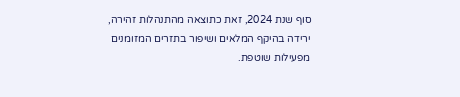סוף שנת 2024, זאת כתוצאה מהתנהלות זהירה, ירידה בהיקף המלאים ושיפור בתזרים המזומנים מפעילות שוטפת.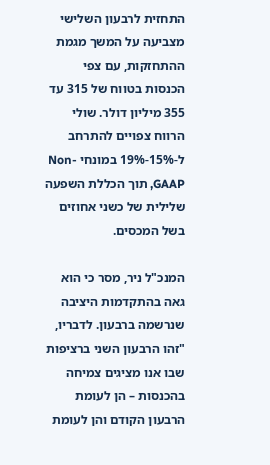התחזית לרבעון השלישי מצביעה על המשך מגמת ההתחזקות, עם צפי הכנסות בטווח של 315 עד 355 מיליון דולר. שולי הרווח צפויים להתרחב ל-15%-19% במונחי Non-GAAP, תוך הכללת השפעה שלילית של כשני אחוזים בשל המכסים.

המנכ"ל ניר, מסר כי הוא גאה בהתקדמות היציבה שנרשמה ברבעון. לדבריו, "זהו הרבעון השני ברציפות שבו אנו מציגים צמיחה בהכנסות – הן לעומת הרבעון הקודם והן לעומת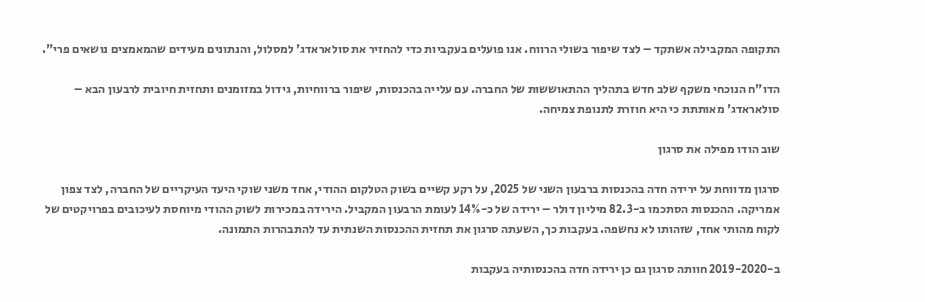התקופה המקבילה אשתקד – לצד שיפור בשולי הרווח. אנו פועלים בעקביות כדי להחזיר את סולאראדג' למסלול, והנתונים מעידים שהמאמצים נושאים פרי".

הדו"ח הנוכחי משקף שלב חדש בתהליך ההתאוששות של החברה. עם עלייה בהכנסות, שיפור ברווחיות, גידול במזומנים ותחזית חיובית לרבעון הבא – סולאראדג' מאותתת כי היא חוזרת לתנופת צמיחה.

שוב הודו מפילה את סרגון

סרגון מדווחת על ירידה חדה בהכנסות ברבעון השני של 2025, על רקע קשיים בשוק הטלקום ההודי, אחד משני שוקי היעד העיקריים של החברה, לצד צפון אמריקה. ההכנסות הסתכמו ב-82.3 מיליון דולר – ירידה של כ-14% לעומת הרבעון המקביל. הירידה במכירות לשוק ההודי מיוחסת לעיכובים בפרויקטים של לקוח מהותי אחד, שזהותו לא נחשפה. בעקבות כך, השעתה סרגון את תחזית ההכנסות השנתית עד להתבהרות התמונה.

ב-2019-2020 חוותה סרגון גם כן ירידה חדה בהכנסותיה בעקבות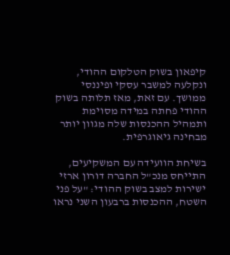קיפאון בשוק הטלקום ההודי, ונקלעה למשבר עסקי ופיננסי ממושך. עם זאת, מאז תלותה בשוק ההודי פחתה במידה מסוימת ותמהיל ההכנסות שלה מגוון יותר מבחינה גיאוגרפית.

בשיחת הוועידה עם המשקיעים, התייחס מנכ"ל החברה דורון ארזי ישירות למצב בשוק ההודי: "על פני השטח, ההכנסות ברבעון השני נראו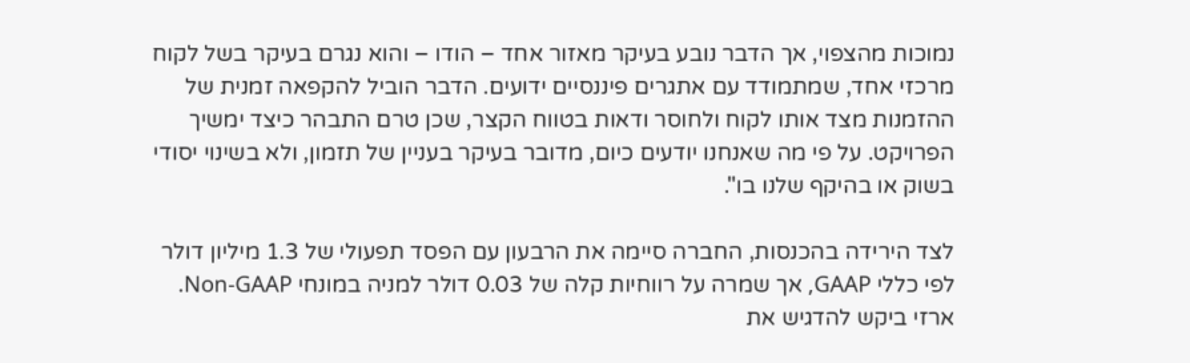נמוכות מהצפוי, אך הדבר נובע בעיקר מאזור אחד – הודו – והוא נגרם בעיקר בשל לקוח מרכזי אחד, שמתמודד עם אתגרים פיננסיים ידועים. הדבר הוביל להקפאה זמנית של ההזמנות מצד אותו לקוח ולחוסר ודאות בטווח הקצר, שכן טרם התבהר כיצד ימשיך הפרויקט. על פי מה שאנחנו יודעים כיום, מדובר בעיקר בעניין של תזמון, ולא בשינוי יסודי בשוק או בהיקף שלנו בו".

לצד הירידה בהכנסות, החברה סיימה את הרבעון עם הפסד תפעולי של 1.3 מיליון דולר לפי כללי GAAP, אך שמרה על רווחיות קלה של 0.03 דולר למניה במונחי Non-GAAP. ארזי ביקש להדגיש את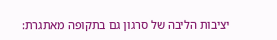יציבות הליבה של סרגון גם בתקופה מאתגרת: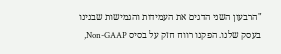"הרבעון השני הדגים את העמידות והגמישות שבנינו בעסק שלנו. הפקנו רווח חזק על בסיס Non-GAAP,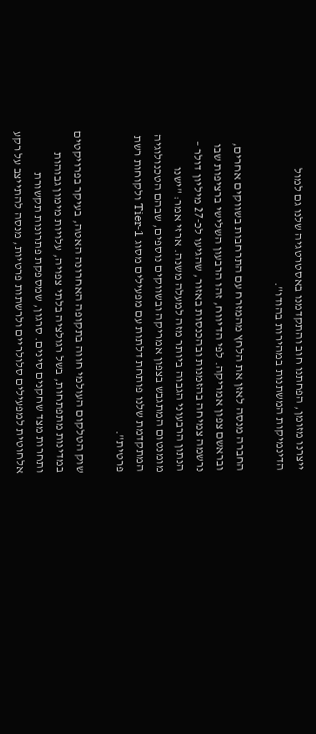ייצרנו מזומן, הפחתנו חוב והתקדמנו באסטרטגיה שלנו גם למול הדינמיקות המשתנות במהירות בהודו".

החברה מנסה לאזן את הלחץ מהמזרח עם התרחבות בשווקים אחרים, ובראשם צפון אמריקה. לפי הדיווח, זהו הרבעון השלישי ברציפות שבו נרשמה צמיחה בהזמנות ובהכנסות באזור, שהגיעו לכ-27 מיליון דולר – הנתון הרבעוני הגבוה ביותר מזה למעלה משנה. ארזי אמר: "ישנו מומנטום המתגבש בצפון אמריקה ובשווקים נוספים, שבהם הטכנולוגיה המתקדמת שלנו פותחת דלתות עם מפעילים מסוג Tier‑1 ולקוחות רשת פרטית".

שוק הטלקום העולמי חווה בתקופה האחרונה האטה, בעיקר בפרויקטים במדינות מתפתחות, בשל רגולציה בלתי צפויה, עלויות מימון גבוהות ותחרות מצד שחקנים סינים. סרגון, שמספקת פתרונות תקשורת אלחוטית למפעילים סלולריים ולרשתות פרטיות, מנסה להתייצב על רקע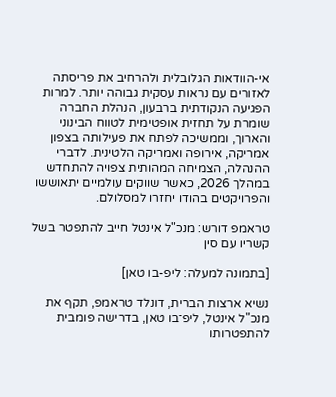אי-הוודאות הגלובלית ולהרחיב את פריסתה לאזורים עם נראות עסקית גבוהה יותר. למרות הפגיעה הנקודתית ברבעון, הנהלת החברה שומרת על תחזית אופטימית לטווח הבינוני והארוך, וממשיכה לפתח את פעילותה בצפון אמריקה, אירופה ואמריקה הלטינית. לדברי ההנהלה, הצמיחה המהותית צפויה להתחדש במהלך 2026, כאשר שווקים עולמיים יתאוששו והפרויקטים בהודו יחזרו למסלולם.

טראמפ דורש: מנכ"ל אינטל חייב להתפטר בשל קשריו עם סין

[בתמונה למעלה: ליפ-בו טאן]

נשיא ארצות הברית, דונלד טראמפ, תקף את מנכ"ל אינטל, ליפ־בו טאן, בדרישה פומבית להתפטרותו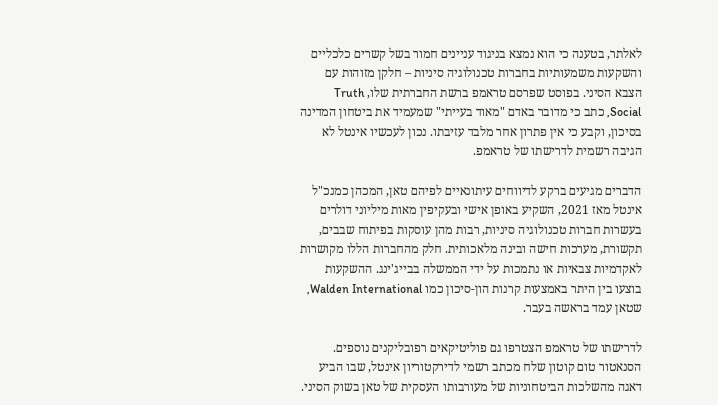לאלתר, בטענה כי הוא נמצא בניגוד עניינים חמור בשל קשרים כלכליים והשקעות משמעותיות בחברות טכנולוגיה סיניות – חלקן מזוהות עם הצבא הסיני. בפוסט שפרסם טראמפ ברשת החברתית שלו, Truth Social, כתב כי מדובר באדם "מאוד בעייתי" שמעמיד את ביטחון המדינה בסיכון, וקבע כי אין פתרון אחר מלבד עזיבתו. נכון לעכשיו אינטל לא הגיבה רשמית לדרישתו של טראמפ.

הדברים מגיעים ברקע לדיווחים עיתונאיים לפיהם טאן, המכהן כמנכ"ל אינטל מאז 2021, השקיע באופן אישי ובעקיפין מאות מיליוני דולרים בעשרות חברות טכנולוגיה סיניות, רבות מהן עוסקות בפיתוח שבבים, תקשורת, מערכות חישה ובינה מלאכותית. חלק מהחברות הללו מקושרות לאקדמיות צבאיות או נתמכות על ידי הממשלה בבייג'ינג. ההשקעות בוצעו בין היתר באמצעות קרנות הון-סיכון כמו Walden International, שטאן עמד בראשה בעבר.

לדרישתו של טראמפ הצטרפו גם פוליטיקאים רפובליקנים נוספים. הסנאטור טום קוטון שלח מכתב רשמי לדירקטוריון אינטל, שבו הביע דאגה מהשלכות הביטחוניות של מעורבותו העסקית של טאן בשוק הסיני.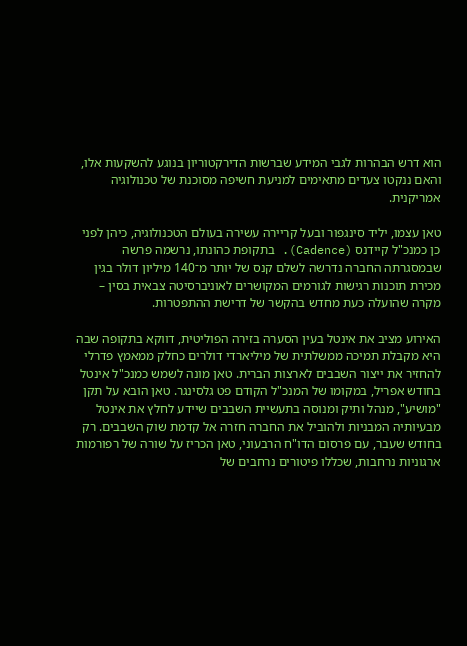הוא דרש הבהרות לגבי המידע שברשות הדירקטוריון בנוגע להשקעות אלו, והאם ננקטו צעדים מתאימים למניעת חשיפה מסוכנת של טכנולוגיה אמריקנית.

טאן עצמו, יליד סינגפור ובעל קריירה עשירה בעולם הטכנולוגיה, כיהן לפני כן כמנכ"ל קיידנס (Cadence). בתקופת כהונתו, נרשמה פרשה שבמסגרתה החברה נדרשה לשלם קנס של יותר מ־140 מיליון דולר בגין מכירת תוכנות רגישות לגורמים המקושרים לאוניברסיטה צבאית בסין – מקרה שהועלה כעת מחדש בהקשר של דרישת ההתפטרות.

האירוע מציב את אינטל בעין הסערה בזירה הפוליטית, דווקא בתקופה שבה היא מקבלת תמיכה ממשלתית של מיליארדי דולרים כחלק ממאמץ פדרלי להחזיר את ייצור השבבים לארצות הברית. טאן מונה לשמש כמנכ"ל אינטל בחודש אפריל, במקומו של המנכ"ל הקודם פט גלסינגר. טאן הובא על תקן "מושיע", מנהל ותיק ומנוסה בתעשיית השבבים שיידע לחלץ את אינטל מבעיותיה המבניות ולהוביל את החברה חזרה אל קדמת שוק השבבים. רק בחודש שעבר, עם פרסום הדו"ח הרבעוני, טאן הכריז על שורה של רפורמות ארגוניות נרחבות, שכללו פיטורים נרחבים של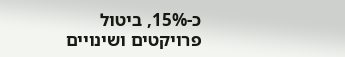כ-15%, ביטול פרויקטים ושינויים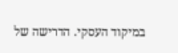במיקוד העסקי. הדרישה של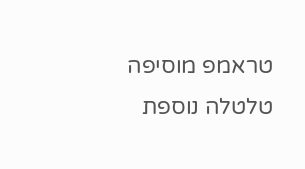טראמפ מוסיפה טלטלה נוספת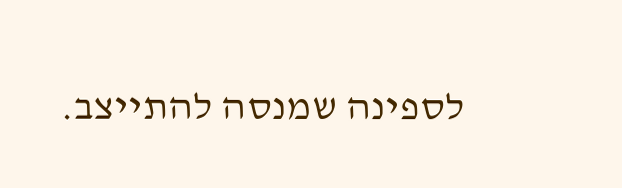לספינה שמנסה להתייצב.